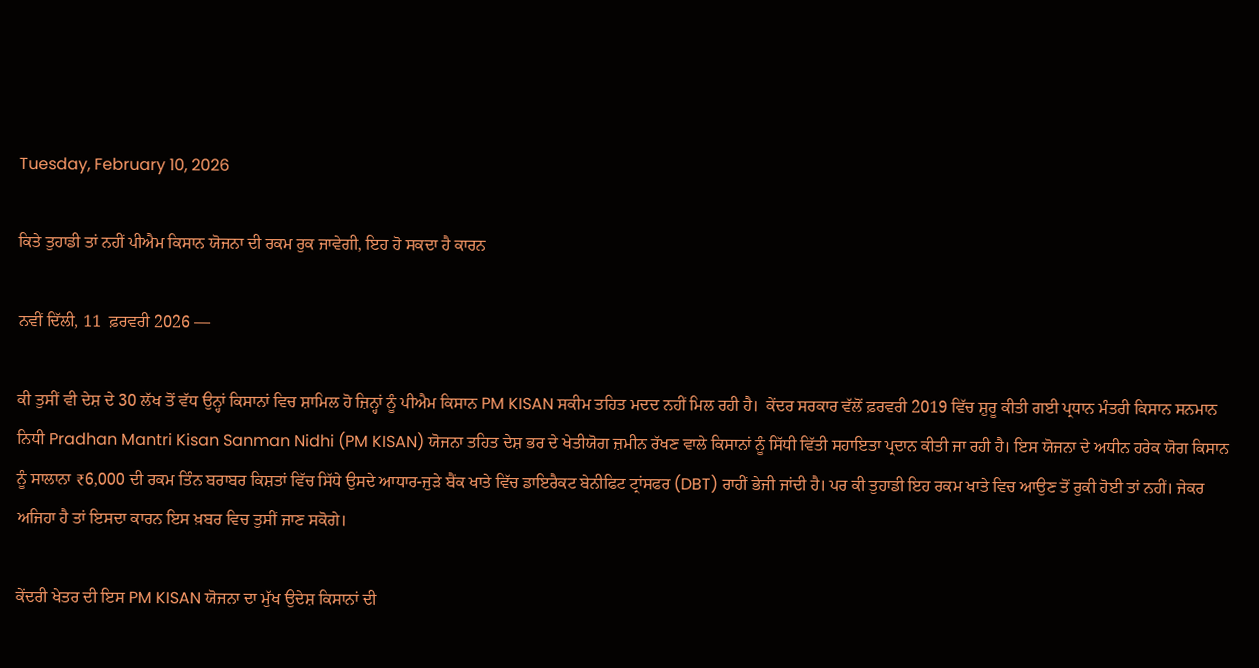Tuesday, February 10, 2026

ਕਿਤੇ ਤੁਹਾਡੀ ਤਾਂ ਨਹੀਂ ਪੀਐਮ ਕਿਸਾਨ ਯੋਜਨਾ ਦੀ ਰਕਮ ਰੁਕ ਜਾਵੇਗੀ, ਇਹ ਹੋ ਸਕਦਾ ਹੈ ਕਾਰਨ

ਨਵੀਂ ਦਿੱਲੀ, 11  ਫ਼ਰਵਰੀ 2026 —

ਕੀ ਤੁਸੀਂ ਵੀ ਦੇਸ਼ ਦੇ 30 ਲੱਖ ਤੋਂ ਵੱਧ ਉਨ੍ਹਾਂ ਕਿਸਾਨਾਂ ਵਿਚ ਸ਼ਾਮਿਲ ਹੋ ਜ਼ਿਨ੍ਹਾਂ ਨੂੰ ਪੀਐਮ ਕਿਸਾਨ PM KISAN ਸਕੀਮ ਤਹਿਤ ਮਦਦ ਨਹੀਂ ਮਿਲ ਰਹੀ ਹੈ।  ਕੇਂਦਰ ਸਰਕਾਰ ਵੱਲੋਂ ਫ਼ਰਵਰੀ 2019 ਵਿੱਚ ਸ਼ੁਰੂ ਕੀਤੀ ਗਈ ਪ੍ਰਧਾਨ ਮੰਤਰੀ ਕਿਸਾਨ ਸਨਮਾਨ ਨਿਧੀ Pradhan Mantri Kisan Sanman Nidhi (PM KISAN) ਯੋਜਨਾ ਤਹਿਤ ਦੇਸ਼ ਭਰ ਦੇ ਖੇਤੀਯੋਗ ਜ਼ਮੀਨ ਰੱਖਣ ਵਾਲੇ ਕਿਸਾਨਾਂ ਨੂੰ ਸਿੱਧੀ ਵਿੱਤੀ ਸਹਾਇਤਾ ਪ੍ਰਦਾਨ ਕੀਤੀ ਜਾ ਰਹੀ ਹੈ। ਇਸ ਯੋਜਨਾ ਦੇ ਅਧੀਨ ਹਰੇਕ ਯੋਗ ਕਿਸਾਨ ਨੂੰ ਸਾਲਾਨਾ ₹6,000 ਦੀ ਰਕਮ ਤਿੰਨ ਬਰਾਬਰ ਕਿਸ਼ਤਾਂ ਵਿੱਚ ਸਿੱਧੇ ਉਸਦੇ ਆਧਾਰ-ਜੁੜੇ ਬੈਂਕ ਖਾਤੇ ਵਿੱਚ ਡਾਇਰੈਕਟ ਬੇਨੀਫਿਟ ਟ੍ਰਾਂਸਫਰ (DBT) ਰਾਹੀਂ ਭੇਜੀ ਜਾਂਦੀ ਹੈ। ਪਰ ਕੀ ਤੁਹਾਡੀ ਇਹ ਰਕਮ ਖਾਤੇ ਵਿਚ ਆਉਣ ਤੋਂ ਰੁਕੀ ਹੋਈ ਤਾਂ ਨਹੀਂ। ਜੇਕਰ ਅਜਿਹਾ ਹੈ ਤਾਂ ਇਸਦਾ ਕਾਰਨ ਇਸ ਖ਼ਬਰ ਵਿਚ ਤੁਸੀਂ ਜਾਣ ਸਕੋਗੇ।

ਕੇਂਦਰੀ ਖੇਤਰ ਦੀ ਇਸ PM KISAN ਯੋਜਨਾ ਦਾ ਮੁੱਖ ਉਦੇਸ਼ ਕਿਸਾਨਾਂ ਦੀ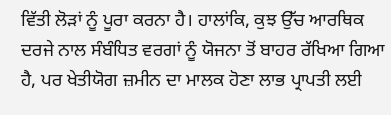ਵਿੱਤੀ ਲੋੜਾਂ ਨੂੰ ਪੂਰਾ ਕਰਨਾ ਹੈ। ਹਾਲਾਂਕਿ, ਕੁਝ ਉੱਚ ਆਰਥਿਕ ਦਰਜੇ ਨਾਲ ਸੰਬੰਧਿਤ ਵਰਗਾਂ ਨੂੰ ਯੋਜਨਾ ਤੋਂ ਬਾਹਰ ਰੱਖਿਆ ਗਿਆ ਹੈ, ਪਰ ਖੇਤੀਯੋਗ ਜ਼ਮੀਨ ਦਾ ਮਾਲਕ ਹੋਣਾ ਲਾਭ ਪ੍ਰਾਪਤੀ ਲਈ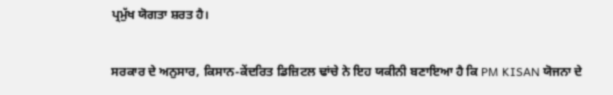ਪ੍ਰਮੁੱਖ ਯੋਗਤਾ ਸ਼ਰਤ ਹੈ।

ਸਰਕਾਰ ਦੇ ਅਨੁਸਾਰ, ਕਿਸਾਨ-ਕੇਂਦਰਿਤ ਡਿਜ਼ਿਟਲ ਢਾਂਚੇ ਨੇ ਇਹ ਯਕੀਨੀ ਬਣਾਇਆ ਹੈ ਕਿ PM KISAN ਯੋਜਨਾ ਦੇ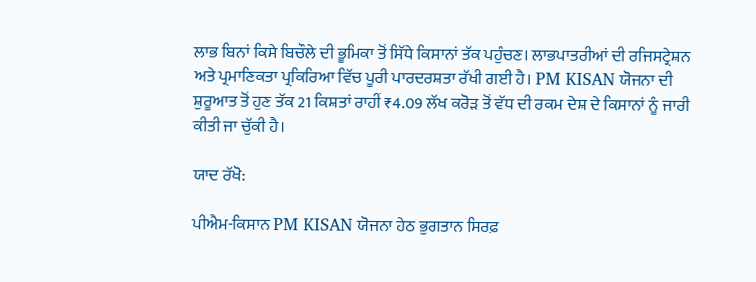ਲਾਭ ਬਿਨਾਂ ਕਿਸੇ ਬਿਚੌਲੇ ਦੀ ਭੂਮਿਕਾ ਤੋਂ ਸਿੱਧੇ ਕਿਸਾਨਾਂ ਤੱਕ ਪਹੁੰਚਣ। ਲਾਭਪਾਤਰੀਆਂ ਦੀ ਰਜਿਸਟ੍ਰੇਸ਼ਨ ਅਤੇ ਪ੍ਰਮਾਣਿਕਤਾ ਪ੍ਰਕਿਰਿਆ ਵਿੱਚ ਪੂਰੀ ਪਾਰਦਰਸ਼ਤਾ ਰੱਖੀ ਗਈ ਹੈ। PM KISAN ਯੋਜਨਾ ਦੀ ਸ਼ੁਰੂਆਤ ਤੋਂ ਹੁਣ ਤੱਕ 21 ਕਿਸ਼ਤਾਂ ਰਾਹੀਂ ₹4.09 ਲੱਖ ਕਰੋੜ ਤੋਂ ਵੱਧ ਦੀ ਰਕਮ ਦੇਸ਼ ਦੇ ਕਿਸਾਨਾਂ ਨੂੰ ਜਾਰੀ ਕੀਤੀ ਜਾ ਚੁੱਕੀ ਹੈ।

ਯਾਦ ਰੱਖੋ:

ਪੀਐਮ-ਕਿਸਾਨ PM KISAN ਯੋਜਨਾ ਹੇਠ ਭੁਗਤਾਨ ਸਿਰਫ਼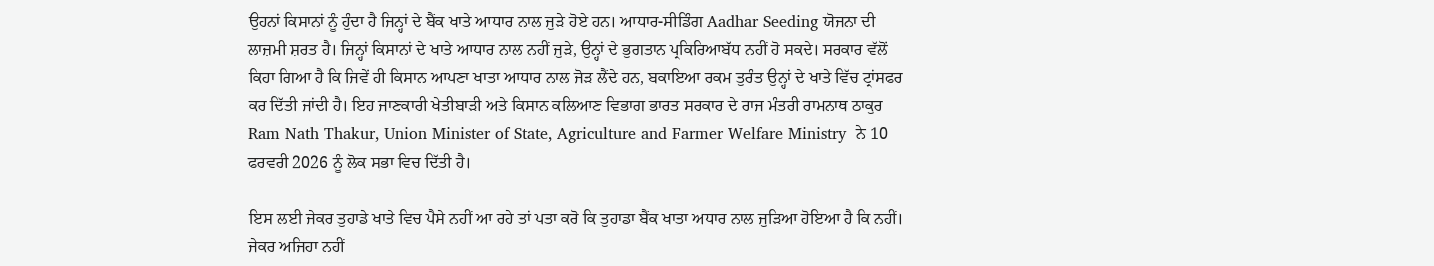ਉਹਨਾਂ ਕਿਸਾਨਾਂ ਨੂੰ ਹੁੰਦਾ ਹੈ ਜਿਨ੍ਹਾਂ ਦੇ ਬੈਂਕ ਖਾਤੇ ਆਧਾਰ ਨਾਲ ਜੁੜੇ ਹੋਏ ਹਨ। ਆਧਾਰ-ਸੀਡਿੰਗ Aadhar Seeding ਯੋਜਨਾ ਦੀ ਲਾਜ਼ਮੀ ਸ਼ਰਤ ਹੈ। ਜਿਨ੍ਹਾਂ ਕਿਸਾਨਾਂ ਦੇ ਖਾਤੇ ਆਧਾਰ ਨਾਲ ਨਹੀਂ ਜੁੜੇ, ਉਨ੍ਹਾਂ ਦੇ ਭੁਗਤਾਨ ਪ੍ਰਕਿਰਿਆਬੱਧ ਨਹੀਂ ਹੋ ਸਕਦੇ। ਸਰਕਾਰ ਵੱਲੋਂ ਕਿਹਾ ਗਿਆ ਹੈ ਕਿ ਜਿਵੇਂ ਹੀ ਕਿਸਾਨ ਆਪਣਾ ਖਾਤਾ ਆਧਾਰ ਨਾਲ ਜੋੜ ਲੈਂਦੇ ਹਨ, ਬਕਾਇਆ ਰਕਮ ਤੁਰੰਤ ਉਨ੍ਹਾਂ ਦੇ ਖਾਤੇ ਵਿੱਚ ਟ੍ਰਾਂਸਫਰ ਕਰ ਦਿੱਤੀ ਜਾਂਦੀ ਹੈ। ਇਹ ਜਾਣਕਾਰੀ ਖੇਤੀਬਾੜੀ ਅਤੇ ਕਿਸਾਨ ਕਲਿਆਣ ਵਿਭਾਗ ਭਾਰਤ ਸਰਕਾਰ ਦੇ ਰਾਜ ਮੰਤਰੀ ਰਾਮਨਾਥ ਠਾਕੁਰ Ram Nath Thakur, Union Minister of State, Agriculture and Farmer Welfare Ministry  ਨੇ 10 ਫਰਵਰੀ 2026 ਨੂੰ ਲੋਕ ਸਭਾ ਵਿਚ ਦਿੱਤੀ ਹੈ।

ਇਸ ਲਈ ਜੇਕਰ ਤੁਹਾਡੇ ਖਾਤੇ ਵਿਚ ਪੈਸੇ ਨਹੀਂ ਆ ਰਹੇ ਤਾਂ ਪਤਾ ਕਰੋ ਕਿ ਤੁਹਾਡਾ ਬੈਂਕ ਖਾਤਾ ਅਧਾਰ ਨਾਲ ਜੁੜਿਆ ਹੋਇਆ ਹੈ ਕਿ ਨਹੀਂ। ਜੇਕਰ ਅਜਿਹਾ ਨਹੀਂ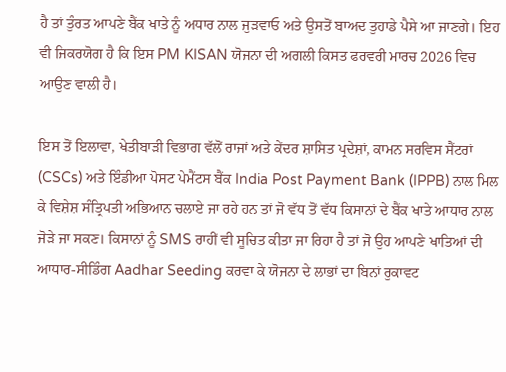ਹੈ ਤਾਂ ਤੁੰਰਤ ਆਪਣੇ ਬੈਂਕ ਖਾਤੇ ਨੂੰ ਅਧਾਰ ਨਾਲ ਜੁੜਵਾਓ ਅਤੇ ਉਸਤੋਂ ਬਾਅਦ ਤੁਹਾਡੇ ਪੈਸੇ ਆ ਜਾਣਗੇ। ਇਹ ਵੀ ਜਿਕਰਯੋਗ ਹੈ ਕਿ ਇਸ PM KISAN ਯੋਜਨਾ ਦੀ ਅਗਲੀ ਕਿਸਤ ਫਰਵਰੀ ਮਾਰਚ 2026 ਵਿਚ ਆਉਣ ਵਾਲੀ ਹੈ।

ਇਸ ਤੋਂ ਇਲਾਵਾ, ਖੇਤੀਬਾੜੀ ਵਿਭਾਗ ਵੱਲੋਂ ਰਾਜਾਂ ਅਤੇ ਕੇਂਦਰ ਸ਼ਾਸਿਤ ਪ੍ਰਦੇਸ਼ਾਂ, ਕਾਮਨ ਸਰਵਿਸ ਸੈਂਟਰਾਂ (CSCs) ਅਤੇ ਇੰਡੀਆ ਪੋਸਟ ਪੇਮੈਂਟਸ ਬੈਂਕ India Post Payment Bank (IPPB) ਨਾਲ ਮਿਲ ਕੇ ਵਿਸ਼ੇਸ਼ ਸੰਤ੍ਰਿਪਤੀ ਅਭਿਆਨ ਚਲਾਏ ਜਾ ਰਹੇ ਹਨ ਤਾਂ ਜੋ ਵੱਧ ਤੋਂ ਵੱਧ ਕਿਸਾਨਾਂ ਦੇ ਬੈਂਕ ਖਾਤੇ ਆਧਾਰ ਨਾਲ ਜੋੜੇ ਜਾ ਸਕਣ। ਕਿਸਾਨਾਂ ਨੂੰ SMS ਰਾਹੀਂ ਵੀ ਸੂਚਿਤ ਕੀਤਾ ਜਾ ਰਿਹਾ ਹੈ ਤਾਂ ਜੋ ਉਹ ਆਪਣੇ ਖਾਤਿਆਂ ਦੀ ਆਧਾਰ-ਸੀਡਿੰਗ Aadhar Seeding ਕਰਵਾ ਕੇ ਯੋਜਨਾ ਦੇ ਲਾਭਾਂ ਦਾ ਬਿਨਾਂ ਰੁਕਾਵਟ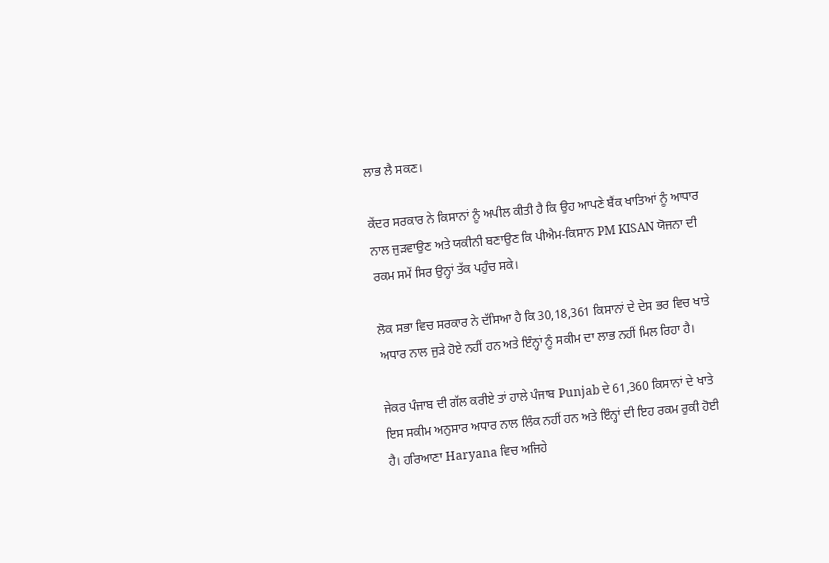ਲਾਭ ਲੈ ਸਕਣ।

ਕੇਂਦਰ ਸਰਕਾਰ ਨੇ ਕਿਸਾਨਾਂ ਨੂੰ ਅਪੀਲ ਕੀਤੀ ਹੈ ਕਿ ਉਹ ਆਪਣੇ ਬੈਂਕ ਖਾਤਿਆਂ ਨੂੰ ਆਧਾਰ ਨਾਲ ਜੁੜਵਾਉਣ ਅਤੇ ਯਕੀਨੀ ਬਣਾਉਣ ਕਿ ਪੀਐਮ-ਕਿਸਾਨ PM KISAN ਯੋਜਨਾ ਦੀ ਰਕਮ ਸਮੇਂ ਸਿਰ ਉਨ੍ਹਾਂ ਤੱਕ ਪਹੁੰਚ ਸਕੇ।

ਲੋਕ ਸਭਾ ਵਿਚ ਸਰਕਾਰ ਨੇ ਦੱਸਿਆ ਹੈ ਕਿ 30,18,361 ਕਿਸਾਨਾਂ ਦੇ ਦੇਸ ਭਰ ਵਿਚ ਖਾਤੇ ਅਧਾਰ ਨਾਲ ਜੁੜੇ ਹੋਏ ਨਹੀਂ ਹਨ ਅਤੇ ਇੰਨ੍ਹਾਂ ਨੂੰ ਸਕੀਮ ਦਾ ਲਾਭ ਨਹੀਂ ਮਿਲ ਰਿਹਾ ਹੈ।

ਜੇਕਰ ਪੰਜਾਬ ਦੀ ਗੱਲ ਕਰੀਏ ਤਾਂ ਹਾਲੇ ਪੰਜਾਬ Punjab ਦੇ 61,360 ਕਿਸਾਨਾਂ ਦੇ ਖਾਤੇ ਇਸ ਸਕੀਮ ਅਨੁਸਾਰ ਅਧਾਰ ਨਾਲ ਲਿੰਕ ਨਹੀਂ ਹਨ ਅਤੇ ਇੰਨ੍ਹਾਂ ਦੀ ਇਹ ਰਕਮ ਰੁਕੀ ਹੋਈ ਹੈ। ਹਰਿਆਣਾ Haryana ਵਿਚ ਅਜਿਹੇ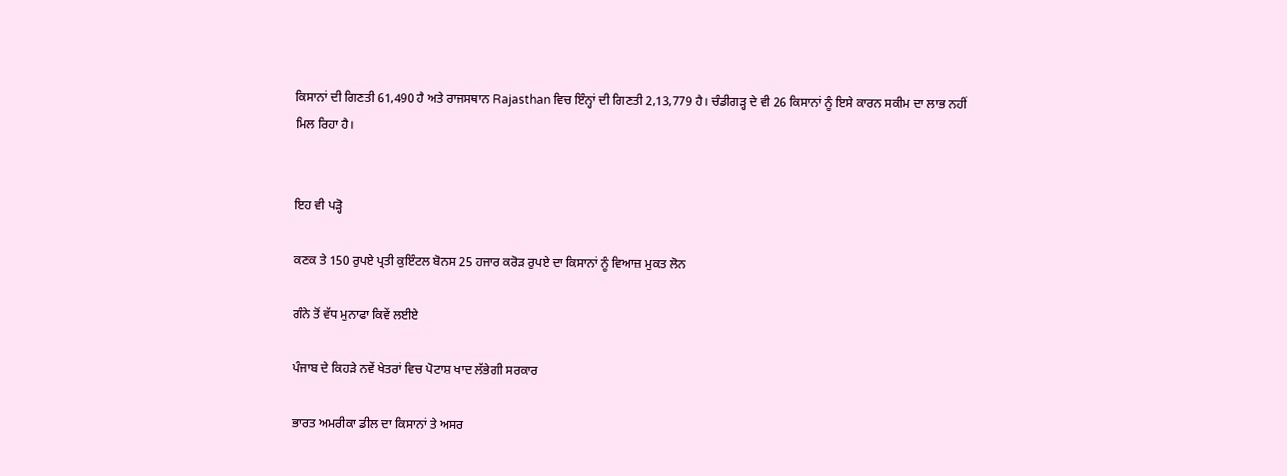ਕਿਸਾਨਾਂ ਦੀ ਗਿਣਤੀ 61,490 ਹੈ ਅਤੇ ਰਾਜਸਥਾਨ Rajasthan ਵਿਚ ਇੰਨ੍ਹਾਂ ਦੀ ਗਿਣਤੀ 2,13,779 ਹੈ। ਚੰਡੀਗੜ੍ਹ ਦੇ ਵੀ 26 ਕਿਸਾਨਾਂ ਨੂੰ ਇਸੇ ਕਾਰਨ ਸਕੀਮ ਦਾ ਲਾਭ ਨਹੀਂ ਮਿਲ ਰਿਹਾ ਹੈ।


ਇਹ ਵੀ ਪੜ੍ਹੋ

ਕਣਕ ਤੇ 150 ਰੁਪਏ ਪ੍ਰਤੀ ਕੁਇੰਟਲ ਬੋਨਸ 25 ਹਜਾਰ ਕਰੋੜ ਰੁਪਏ ਦਾ ਕਿਸਾਨਾਂ ਨੂੰ ਵਿਆਜ਼ ਮੁਕਤ ਲੋਨ

ਗੰਨੇ ਤੋਂ ਵੱਧ ਮੁਨਾਫਾ ਕਿਵੇਂ ਲਈਏ

ਪੰਜਾਬ ਦੇ ਕਿਹੜੇ ਨਵੇਂ ਖੇਤਰਾਂ ਵਿਚ ਪੋਟਾਸ਼ ਖਾਦ ਲੱਭੇਗੀ ਸਰਕਾਰ

ਭਾਰਤ ਅਮਰੀਕਾ ਡੀਲ ਦਾ ਕਿਸਾਨਾਂ ਤੇ ਅਸਰ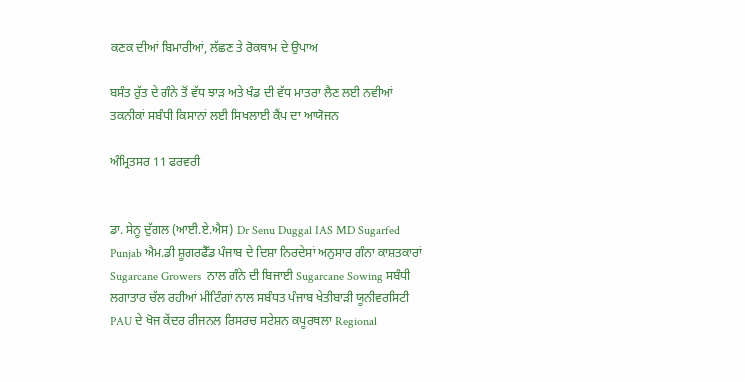ਕਣਕ ਦੀਆਂ ਬਿਮਾਰੀਆਂ, ਲੱਛਣ ਤੇ ਰੋਕਥਾਮ ਦੇ ਉਪਾਅ

ਬਸੰਤ ਰੁੱਤ ਦੇ ਗੰਨੇ ਤੋਂ ਵੱਧ ਝਾੜ ਅਤੇ ਖੰਡ ਦੀ ਵੱਧ ਮਾਤਰਾ ਲੈਣ ਲਈ ਨਵੀਆਂ ਤਕਨੀਕਾਂ ਸਬੰਧੀ ਕਿਸਾਨਾਂ ਲਈ ਸਿਖਲਾਈ ਕੈਂਪ ਦਾ ਆਯੋਜਨ

ਅੰਮ੍ਰਿਤਸਰ 11 ਫਰਵਰੀ


ਡਾ. ਸੇਨੂ ਦੁੱਗਲ (ਆਈ.ਏ.ਐਸ) Dr Senu Duggal IAS MD Sugarfed Punjab ਐਮ.ਡੀ ਸ਼ੂਗਰਫੈੱਡ ਪੰਜਾਬ ਦੇ ਦਿਸ਼ਾ ਨਿਰਦੇਸਾਂ ਅਨੁਸਾਰ ਗੰਨਾ ਕਾਸ਼ਤਕਾਰਾਂ Sugarcane Growers  ਨਾਲ ਗੰਨੇ ਦੀ ਬਿਜਾਈ Sugarcane Sowing ਸਬੰਧੀ ਲਗਾਤਾਰ ਚੱਲ ਰਹੀਆਂ ਮੀਟਿੰਗਾਂ ਨਾਲ ਸਬੰਧਤ ਪੰਜਾਬ ਖੇਤੀਬਾੜੀ ਯੂਨੀਵਰਸਿਟੀ PAU ਦੇ ਖੋਜ ਕੇਂਦਰ ਰੀਜਨਲ ਰਿਸਰਚ ਸਟੇਸ਼ਨ ਕਪੂਰਥਲਾ Regional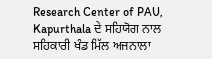Research Center of PAU, Kapurthala ਦੇ ਸਹਿਯੋਗ ਨਾਲ ਸਹਿਕਾਰੀ ਖੰਡ ਮਿੱਲ ਅਜਨਾਲਾ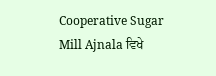Cooperative Sugar Mill Ajnala ਵਿਖੇ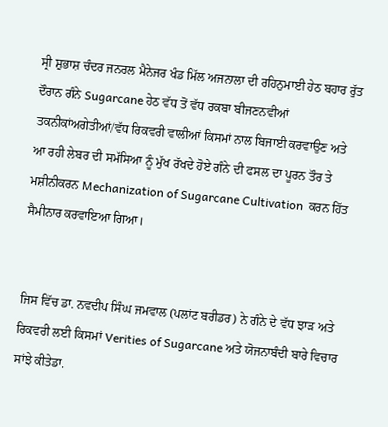ਸ੍ਰੀ ਸ਼ੁਭਾਸ਼ ਚੰਦਰ ਜਨਰਲ ਮੈਨੇਜਰ ਖੰਡ ਮਿੱਲ ਅਜਨਾਲਾ ਦੀ ਰਹਿਨੁਮਾਈ ਹੇਠ ਬਹਾਰ ਰੁੱਤ ਦੌਰਾਨ ਗੰਨੇ Sugarcane ਹੇਠ ਵੱਧ ਤੋਂ ਵੱਧ ਰਕਬਾ ਬੀਜਣਨਵੀਆਂ ਤਕਨੀਕਾਂਅਗੇਤੀਆਂ/ਵੱਧ ਰਿਕਵਰੀ ਵਾਲੀਆਂ ਕਿਸਮਾਂ ਨਾਲ ਬਿਜਾਈ ਕਰਵਾਉਣ ਅਤੇ ਆ ਰਹੀ ਲੇਬਰ ਦੀ ਸਮੱਸਿਆ ਨੂੰ ਮੁੱਖ ਰੱਖਦੇ ਹੋਏ ਗੰਨੇ ਦੀ ਫਸਲ ਦਾ ਪੂਰਨ ਤੌਰ ਤੇ ਮਸ਼ੀਨੀਕਰਨ Mechanization of Sugarcane Cultivation  ਕਰਨ ਹਿੱਤ ਸੈਮੀਨਾਰ ਕਰਵਾਇਆ ਗਿਆ।


ਜਿਸ ਵਿੱਚ ਡਾ. ਨਵਦੀਪ ਸਿੰਘ ਜਮਵਾਲ (ਪਲਾਂਟ ਬਰੀਡਰ) ਨੇ ਗੰਨੇ ਦੇ ਵੱਧ ਝਾੜ ਅਤੇ ਰਿਕਵਰੀ ਲਈ ਕਿਸਮਾਂ Verities of Sugarcane ਅਤੇ ਯੋਜਨਾਬੰਦੀ ਬਾਰੇ ਵਿਚਾਰ ਸਾਂਝੇ ਕੀਤੇਡਾ.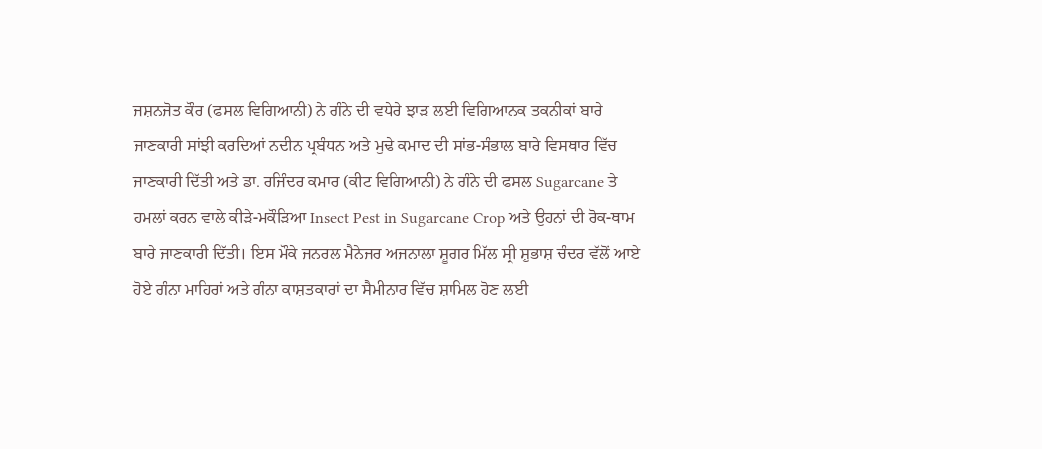ਜਸ਼ਨਜੋਤ ਕੌਰ (ਫਸਲ ਵਿਗਿਆਨੀ) ਨੇ ਗੰਨੇ ਦੀ ਵਧੇਰੇ ਝਾੜ ਲਈ ਵਿਗਿਆਨਕ ਤਕਨੀਕਾਂ ਬਾਰੇ ਜਾਣਕਾਰੀ ਸਾਂਝੀ ਕਰਦਿਆਂ ਨਦੀਨ ਪ੍ਰਬੰਧਨ ਅਤੇ ਮੁਢੇ ਕਮਾਦ ਦੀ ਸਾਂਭ-ਸੰਭਾਲ ਬਾਰੇ ਵਿਸਥਾਰ ਵਿੱਚ ਜਾਣਕਾਰੀ ਦਿੱਤੀ ਅਤੇ ਡਾ. ਰਜਿੰਦਰ ਕਮਾਰ (ਕੀਟ ਵਿਗਿਆਨੀ) ਨੇ ਗੰਨੇ ਦੀ ਫਸਲ Sugarcane ਤੇ ਹਮਲਾਂ ਕਰਨ ਵਾਲੇ ਕੀੜੇ-ਮਕੌੜਿਆ Insect Pest in Sugarcane Crop ਅਤੇ ਉਹਨਾਂ ਦੀ ਰੋਕ-ਥਾਮ ਬਾਰੇ ਜਾਣਕਾਰੀ ਦਿੱਤੀ। ਇਸ ਮੌਕੇ ਜਨਰਲ ਮੈਨੇਜਰ ਅਜਨਾਲਾ ਸ਼ੂਗਰ ਮਿੱਲ ਸ੍ਰੀ ਸ਼ੁਭਾਸ਼ ਚੰਦਰ ਵੱਲੋਂ ਆਏ ਹੋਏ ਗੰਨਾ ਮਾਹਿਰਾਂ ਅਤੇ ਗੰਨਾ ਕਾਸ਼ਤਕਾਰਾਂ ਦਾ ਸੈਮੀਨਾਰ ਵਿੱਚ ਸ਼ਾਮਿਲ ਹੋਣ ਲਈ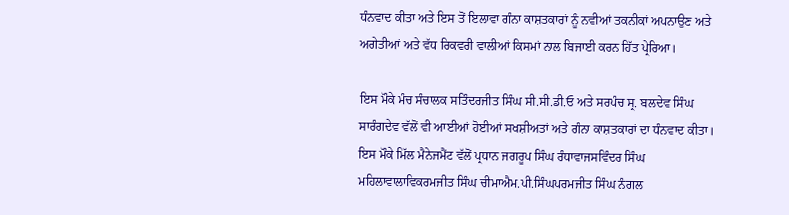ਧੰਨਵਾਦ ਕੀਤਾ ਅਤੇ ਇਸ ਤੋਂ ਇਲਾਵਾ ਗੰਨਾ ਕਾਸ਼ਤਕਾਰਾਂ ਨੂੰ ਨਵੀਆਂ ਤਕਨੀਕਾਂ ਅਪਨਾਉਣ ਅਤੇ ਅਗੇਤੀਆਂ ਅਤੇ ਵੱਧ ਰਿਕਵਰੀ ਵਾਲੀਆਂ ਕਿਸਮਾਂ ਨਾਲ ਬਿਜਾਈ ਕਰਨ ਹਿੱਤ ਪ੍ਰੇਰਿਆ।

ਇਸ ਮੌਕੇ ਮੰਚ ਸੰਚਾਲਕ ਸਤਿੰਦਰਜੀਤ ਸਿੰਘ ਸੀ.ਸੀ.ਡੀ.ਓ ਅਤੇ ਸਰਪੰਚ ਸ੍ਰ. ਬਲਦੇਵ ਸਿੰਘ ਸਾਰੰਗਦੇਵ ਵੱਲੋਂ ਵੀ ਆਈਆਂ ਹੋਈਆਂ ਸਖਸ਼ੀਅਤਾਂ ਅਤੇ ਗੰਨਾ ਕਾਸ਼ਤਕਾਰਾਂ ਦਾ ਧੰਨਵਾਦ ਕੀਤਾ। ਇਸ ਮੌਕੇ ਮਿੱਲ ਮੈਨੇਜਮੈਂਟ ਵੱਲੋਂ ਪ੍ਰਧਾਨ ਜਗਰੂਪ ਸਿੰਘ ਰੰਧਾਵਾਜਸਵਿੰਦਰ ਸਿੰਘ ਮਹਿਲਾਵਾਲਾਵਿਕਰਮਜੀਤ ਸਿੰਘ ਚੀਮਾਐਮ.ਪੀ.ਸਿੰਘਪਰਮਜੀਤ ਸਿੰਘ ਨੰਗਲ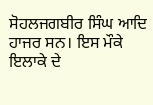ਸੋਹਲਜਗਬੀਰ ਸਿੰਘ ਆਦਿ ਹਾਜਰ ਸਨ। ਇਸ ਮੌਕੇ ਇਲਾਕੇ ਦੇ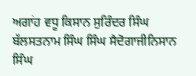ਅਗਾਂਹ ਵਧੂ ਕਿਸਾਨ ਸੁਰਿੰਦਰ ਸਿੰਘ ਬੱਲਸਤਨਾਮ ਸਿੰਘ ਸਿੰਘ ਸੈਦੋਗਾਜੀਨਿਸਾਨ ਸਿੰਘ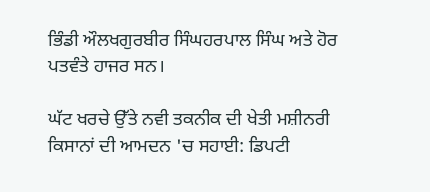ਭਿੰਡੀ ਔਲਖਗੁਰਬੀਰ ਸਿੰਘਹਰਪਾਲ ਸਿੰਘ ਅਤੇ ਹੋਰ ਪਤਵੰਤੇ ਹਾਜਰ ਸਨ।

ਘੱਟ ਖਰਚੇ ਉੱਤੇ ਨਵੀ ਤਕਨੀਕ ਦੀ ਖੇਤੀ ਮਸ਼ੀਨਰੀ ਕਿਸਾਨਾਂ ਦੀ ਆਮਦਨ 'ਚ ਸਹਾਈ: ਡਿਪਟੀ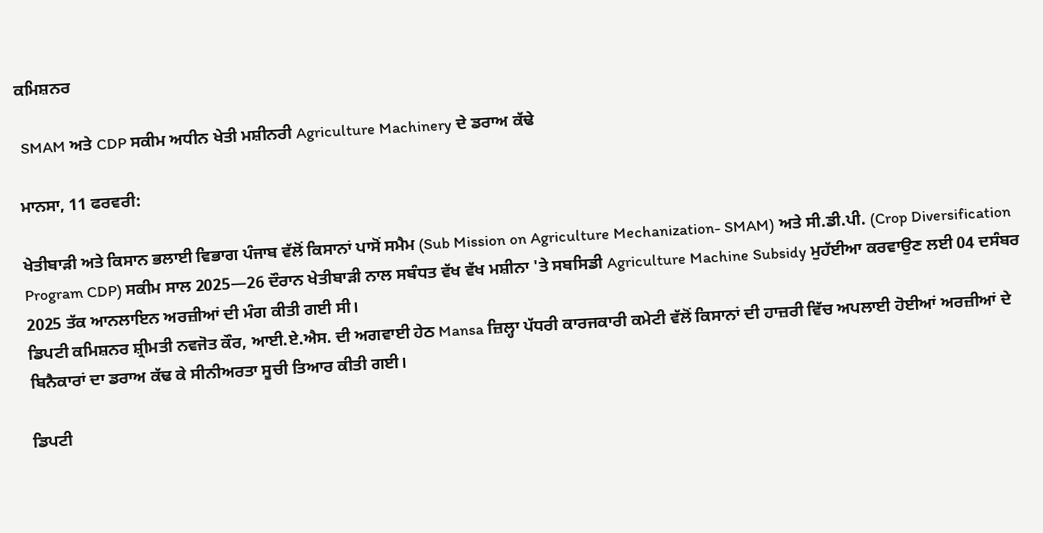ਕਮਿਸ਼ਨਰ

 SMAM ਅਤੇ CDP ਸਕੀਮ ਅਧੀਨ ਖੇਤੀ ਮਸ਼ੀਨਰੀ Agriculture Machinery ਦੇ ਡਰਾਅ ਕੱਢੇ

ਮਾਨਸਾ, 11 ਫਰਵਰੀ:

ਖੇਤੀਬਾੜੀ ਅਤੇ ਕਿਸਾਨ ਭਲਾਈ ਵਿਭਾਗ ਪੰਜਾਬ ਵੱਲੋਂ ਕਿਸਾਨਾਂ ਪਾਸੋਂ ਸਮੈਮ (Sub Mission on Agriculture Mechanization- SMAM) ਅਤੇ ਸੀ.ਡੀ.ਪੀ. (Crop Diversification Program CDP) ਸਕੀਮ ਸਾਲ 2025—26 ਦੌਰਾਨ ਖੇਤੀਬਾੜੀ ਨਾਲ ਸਬੰਧਤ ਵੱਖ ਵੱਖ ਮਸ਼ੀਨਾ 'ਤੇ ਸਬਸਿਡੀ Agriculture Machine Subsidy ਮੁਹੱਈਆ ਕਰਵਾਉਣ ਲਈ 04 ਦਸੰਬਰ 2025 ਤੱਕ ਆਨਲਾਇਨ ਅਰਜ਼ੀਆਂ ਦੀ ਮੰਗ ਕੀਤੀ ਗਈ ਸੀ।
ਡਿਪਟੀ ਕਮਿਸ਼ਨਰ ਸ਼੍ਰੀਮਤੀ ਨਵਜੋਤ ਕੌਰ, ਆਈ.ਏ.ਐਸ. ਦੀ ਅਗਵਾਈ ਹੇਠ Mansa ਜ਼ਿਲ੍ਹਾ ਪੱਧਰੀ ਕਾਰਜਕਾਰੀ ਕਮੇਟੀ ਵੱਲੋਂ ਕਿਸਾਨਾਂ ਦੀ ਹਾਜ਼ਰੀ ਵਿੱਚ ਅਪਲਾਈ ਹੋਈਆਂ ਅਰਜ਼ੀਆਂ ਦੇ ਬਿਨੈਕਾਰਾਂ ਦਾ ਡਰਾਅ ਕੱਢ ਕੇ ਸੀਨੀਅਰਤਾ ਸੂਚੀ ਤਿਆਰ ਕੀਤੀ ਗਈ।

ਡਿਪਟੀ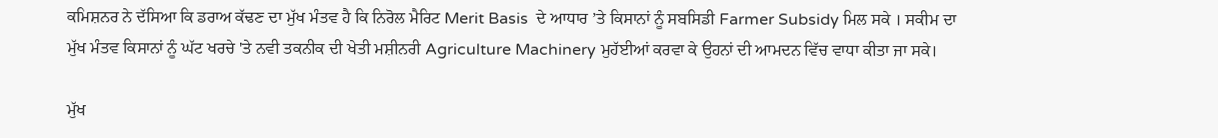ਕਮਿਸ਼ਨਰ ਨੇ ਦੱਸਿਆ ਕਿ ਡਰਾਅ ਕੱਢਣ ਦਾ ਮੁੱਖ ਮੰਤਵ ਹੈ ਕਿ ਨਿਰੋਲ ਮੈਰਿਟ Merit Basis  ਦੇ ਆਧਾਰ ’ਤੇ ਕਿਸਾਨਾਂ ਨੂੰ ਸਬਸਿਡੀ Farmer Subsidy ਮਿਲ ਸਕੇ । ਸਕੀਮ ਦਾ ਮੁੱਖ ਮੰਤਵ ਕਿਸਾਨਾਂ ਨੂੰ ਘੱਟ ਖਰਚੇ 'ਤੇ ਨਵੀ ਤਕਨੀਕ ਦੀ ਖੇਤੀ ਮਸ਼ੀਨਰੀ Agriculture Machinery ਮੁਹੱਈਆਂ ਕਰਵਾ ਕੇ ਉਹਨਾਂ ਦੀ ਆਮਦਨ ਵਿੱਚ ਵਾਧਾ ਕੀਤਾ ਜਾ ਸਕੇ।

ਮੁੱਖ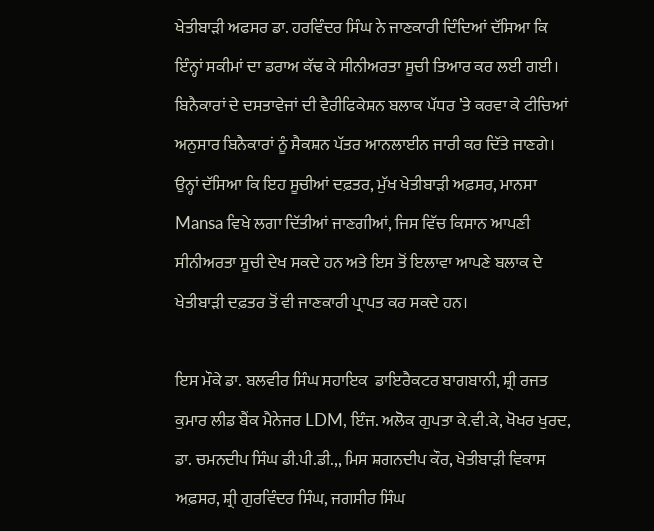ਖੇਤੀਬਾੜੀ ਅਫਸਰ ਡਾ. ਹਰਵਿੰਦਰ ਸਿੰਘ ਨੇ ਜਾਣਕਾਰੀ ਦਿੰਦਿਆਂ ਦੱਸਿਆ ਕਿ ਇੰਨ੍ਹਾਂ ਸਕੀਮਾਂ ਦਾ ਡਰਾਅ ਕੱਢ ਕੇ ਸੀਨੀਅਰਤਾ ਸੂਚੀ ਤਿਆਰ ਕਰ ਲਈ ਗਈ। ਬਿਨੈਕਾਰਾਂ ਦੇ ਦਸਤਾਵੇਜਾਂ ਦੀ ਵੈਰੀਫਿਕੇਸ਼ਨ ਬਲਾਕ ਪੱਧਰ ’ਤੇ ਕਰਵਾ ਕੇ ਟੀਚਿਆਂ ਅਨੁਸਾਰ ਬਿਨੈਕਾਰਾਂ ਨੂੰ ਸੈਕਸ਼ਨ ਪੱਤਰ ਆਨਲਾਈਨ ਜਾਰੀ ਕਰ ਦਿੱਤੇ ਜਾਣਗੇ।
ਉਨ੍ਹਾਂ ਦੱਸਿਆ ਕਿ ਇਹ ਸੂਚੀਆਂ ਦਫ਼ਤਰ, ਮੁੱਖ ਖੇਤੀਬਾੜੀ ਅਫ਼ਸਰ, ਮਾਨਸਾ Mansa ਵਿਖੇ ਲਗਾ ਦਿੱਤੀਆਂ ਜਾਣਗੀਆਂ, ਜਿਸ ਵਿੱਚ ਕਿਸਾਨ ਆਪਣੀ ਸੀਨੀਅਰਤਾ ਸੂਚੀ ਦੇਖ ਸਕਦੇ ਹਨ ਅਤੇ ਇਸ ਤੋਂ ਇਲਾਵਾ ਆਪਣੇ ਬਲਾਕ ਦੇ ਖੇਤੀਬਾੜੀ ਦਫ਼ਤਰ ਤੋਂ ਵੀ ਜਾਣਕਾਰੀ ਪ੍ਰਾਪਤ ਕਰ ਸਕਦੇ ਹਨ।

ਇਸ ਮੌਕੇ ਡਾ. ਬਲਵੀਰ ਸਿੰਘ ਸਹਾਇਕ  ਡਾਇਰੈਕਟਰ ਬਾਗਬਾਨੀ, ਸ਼੍ਰੀ ਰਜਤ ਕੁਮਾਰ ਲੀਡ ਬੈਂਕ ਮੈਨੇਜਰ LDM, ਇੰਜ. ਅਲੋਕ ਗੁਪਤਾ ਕੇ.ਵੀ.ਕੇ, ਖੋਖਰ ਖੁਰਦ, ਡਾ. ਚਮਨਦੀਪ ਸਿੰਘ ਡੀ.ਪੀ.ਡੀ.,, ਮਿਸ ਸ਼ਗਨਦੀਪ ਕੌਰ, ਖੇਤੀਬਾੜੀ ਵਿਕਾਸ ਅਫ਼ਸਰ, ਸ਼੍ਰੀ ਗੁਰਵਿੰਦਰ ਸਿੰਘ, ਜਗਸੀਰ ਸਿੰਘ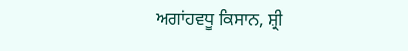ਅਗਾਂਹਵਧੂ ਕਿਸਾਨ, ਸ਼੍ਰੀ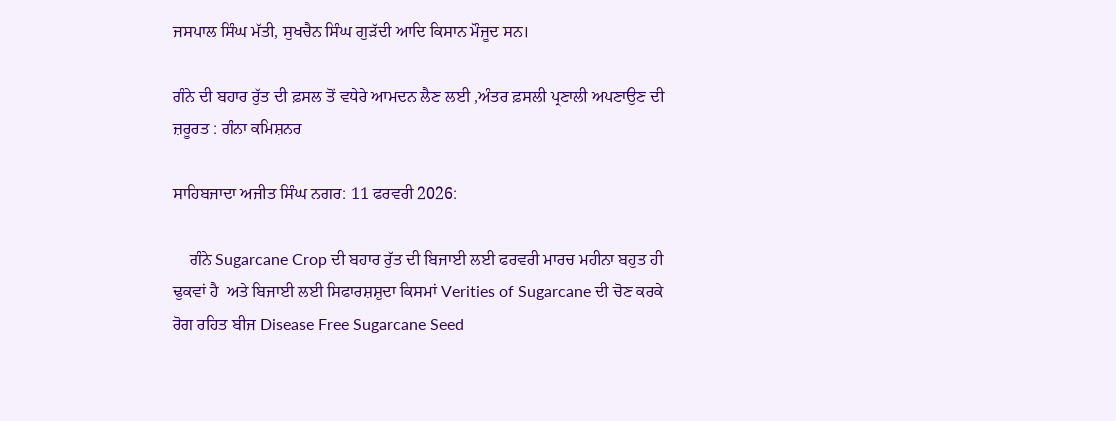ਜਸਪਾਲ ਸਿੰਘ ਮੱਤੀ, ਸੁਖਚੈਨ ਸਿੰਘ ਗੁੜੱਦੀ ਆਦਿ ਕਿਸਾਨ ਮੌਜੂਦ ਸਨ।

ਗੰਨੇ ਦੀ ਬਹਾਰ ਰੁੱਤ ਦੀ ਫ਼ਸਲ ਤੋਂ ਵਧੇਰੇ ਆਮਦਨ ਲੈਣ ਲਈ ,ਅੰਤਰ ਫ਼ਸਲੀ ਪ੍ਰਣਾਲੀ ਅਪਣਾਉਣ ਦੀ ਜ਼ਰੂਰਤ : ਗੰਨਾ ਕਮਿਸ਼ਨਰ

ਸਾਹਿਬਜਾਦਾ ਅਜੀਤ ਸਿੰਘ ਨਗਰ: 11 ਫਰਵਰੀ 2026:

    ਗੰਨੇ Sugarcane Crop ਦੀ ਬਹਾਰ ਰੁੱਤ ਦੀ ਬਿਜਾਈ ਲਈ ਫਰਵਰੀ ਮਾਰਚ ਮਹੀਨਾ ਬਹੁਤ ਹੀ ਢੁਕਵਾਂ ਹੈ  ਅਤੇ ਬਿਜਾਈ ਲਈ ਸਿਫਾਰਸ਼ਸ਼ੁਦਾ ਕਿਸਮਾਂ Verities of Sugarcane ਦੀ ਚੋਣ ਕਰਕੇ ਰੋਗ ਰਹਿਤ ਬੀਜ Disease Free Sugarcane Seed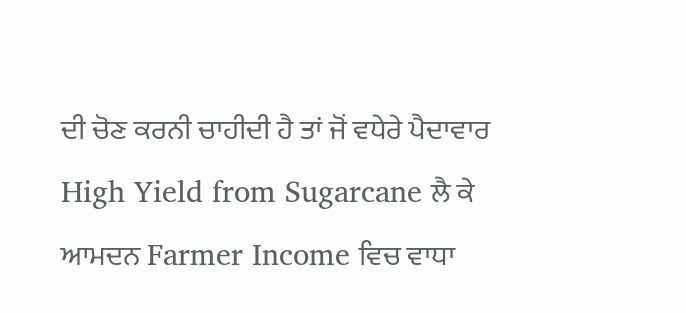ਦੀ ਚੋਣ ਕਰਨੀ ਚਾਹੀਦੀ ਹੈ ਤਾਂ ਜੋਂ ਵਧੇਰੇ ਪੈਦਾਵਾਰ High Yield from Sugarcane ਲੈ ਕੇ ਆਮਦਨ Farmer Income ਵਿਚ ਵਾਧਾ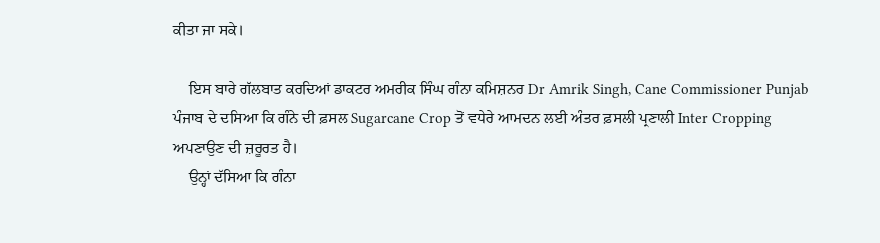ਕੀਤਾ ਜਾ ਸਕੇ।

    ਇਸ ਬਾਰੇ ਗੱਲਬਾਤ ਕਰਦਿਆਂ ਡਾਕਟਰ ਅਮਰੀਕ ਸਿੰਘ ਗੰਨਾ ਕਮਿਸ਼ਨਰ Dr Amrik Singh, Cane Commissioner Punjab ਪੰਜਾਬ ਦੇ ਦਸਿਆ ਕਿ ਗੰਨੇ ਦੀ ਫ਼ਸਲ Sugarcane Crop ਤੋਂ ਵਧੇਰੇ ਆਮਦਨ ਲਈ ਅੰਤਰ ਫ਼ਸਲੀ ਪ੍ਰਣਾਲੀ Inter Cropping ਅਪਣਾਉਣ ਦੀ ਜ਼ਰੂਰਤ ਹੈ।
    ਉਨ੍ਹਾਂ ਦੱਸਿਆ ਕਿ ਗੰਨਾ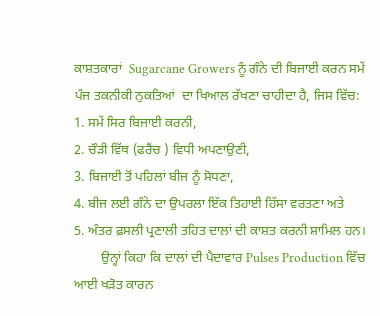ਕਾਸ਼ਤਕਾਰਾਂ  Sugarcane Growers ਨੂੰ ਗੰਨੇ ਦੀ ਬਿਜਾਈ ਕਰਨ ਸਮੇਂ ਪੰਜ ਤਕਨੀਕੀ ਨੁਕਤਿਆਂ  ਦਾ ਖਿਆਲ ਰੱਖਣਾ ਚਾਹੀਦਾ ਹੈ, ਜਿਸ ਵਿੱਚ:
1. ਸਮੇਂ ਸਿਰ ਬਿਜਾਈ ਕਰਨੀ,
2. ਚੌੜੀ ਵਿੱਥ (ਫਰੈਂਚ ) ਵਿਧੀ ਅਪਣਾਉਣੀ,
3. ਬਿਜਾਈ ਤੋਂ ਪਹਿਲਾਂ ਬੀਜ ਨੂੰ ਸੋਧਣਾ,
4. ਬੀਜ ਲਈ ਗੰਨੇ ਦਾ ਉਪਰਲਾ ਇੱਕ ਤਿਹਾਈ ਹਿੱਸਾ ਵਰਤਣਾ ਅਤੇ
5. ਅੰਤਰ ਫ਼ਸਲੀ ਪ੍ਰਣਾਲੀ ਤਹਿਤ ਦਾਲਾਂ ਦੀ ਕਾਸ਼ਤ ਕਰਨੀ ਸ਼ਾਮਿਲ ਹਨ।
        ਉਨ੍ਹਾਂ ਕਿਹਾ ਕਿ ਦਾਲਾਂ ਦੀ ਪੈਦਾਵਾਰ Pulses Production ਵਿੱਚ ਆਈ ਖੜੋਤ ਕਾਰਨ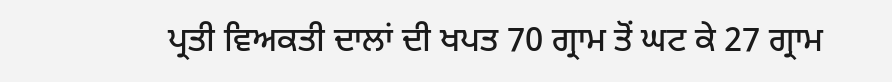ਪ੍ਰਤੀ ਵਿਅਕਤੀ ਦਾਲਾਂ ਦੀ ਖਪਤ 70 ਗ੍ਰਾਮ ਤੋਂ ਘਟ ਕੇ 27 ਗ੍ਰਾਮ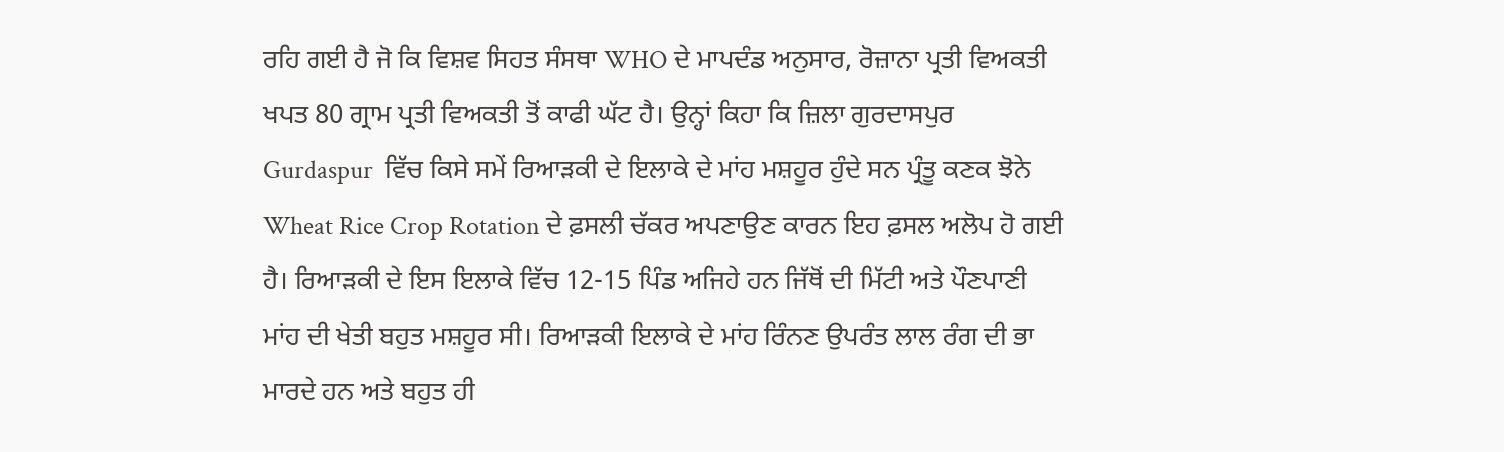ਰਹਿ ਗਈ ਹੈ ਜੋ ਕਿ ਵਿਸ਼ਵ ਸਿਹਤ ਸੰਸਥਾ WHO ਦੇ ਮਾਪਦੰਡ ਅਨੁਸਾਰ, ਰੋਜ਼ਾਨਾ ਪ੍ਰਤੀ ਵਿਅਕਤੀ ਖਪਤ 80 ਗ੍ਰਾਮ ਪ੍ਰਤੀ ਵਿਅਕਤੀ ਤੋਂ ਕਾਫੀ ਘੱਟ ਹੈ। ਉਨ੍ਹਾਂ ਕਿਹਾ ਕਿ ਜ਼ਿਲਾ ਗੁਰਦਾਸਪੁਰ Gurdaspur  ਵਿੱਚ ਕਿਸੇ ਸਮੇਂ ਰਿਆੜਕੀ ਦੇ ਇਲਾਕੇ ਦੇ ਮਾਂਹ ਮਸ਼ਹੂਰ ਹੁੰਦੇ ਸਨ ਪ੍ਰੰਤੂ ਕਣਕ ਝੋਨੇ Wheat Rice Crop Rotation ਦੇ ਫ਼ਸਲੀ ਚੱਕਰ ਅਪਣਾਉਣ ਕਾਰਨ ਇਹ ਫ਼ਸਲ ਅਲੋਪ ਹੋ ਗਈ ਹੈ। ਰਿਆੜਕੀ ਦੇ ਇਸ ਇਲਾਕੇ ਵਿੱਚ 12-15 ਪਿੰਡ ਅਜਿਹੇ ਹਨ ਜਿੱਥੋਂ ਦੀ ਮਿੱਟੀ ਅਤੇ ਪੌਣਪਾਣੀ ਮਾਂਹ ਦੀ ਖੇਤੀ ਬਹੁਤ ਮਸ਼ਹੂਰ ਸੀ। ਰਿਆੜਕੀ ਇਲਾਕੇ ਦੇ ਮਾਂਹ ਰਿੰਨਣ ਉਪਰੰਤ ਲਾਲ ਰੰਗ ਦੀ ਭਾ ਮਾਰਦੇ ਹਨ ਅਤੇ ਬਹੁਤ ਹੀ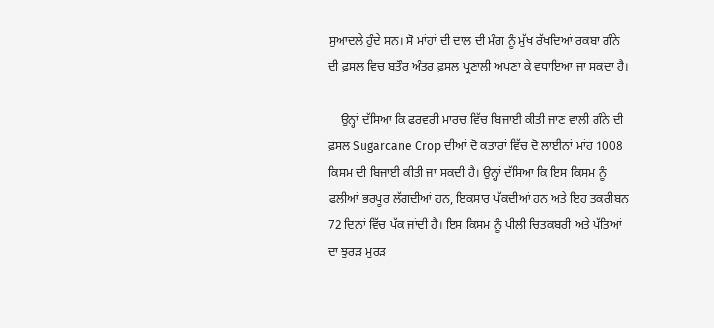ਸੁਆਦਲੇ ਹੁੰਦੇ ਸਨ। ਸੋ ਮਾਂਹਾਂ ਦੀ ਦਾਲ ਦੀ ਮੰਗ ਨੂੰ ਮੁੱਖ ਰੱਖਦਿਆਂ ਰਕਬਾ ਗੰਨੇ ਦੀ ਫ਼ਸਲ ਵਿਚ ਬਤੌਰ ਅੰਤਰ ਫ਼ਸਲ ਪ੍ਰਣਾਲੀ ਅਪਣਾ ਕੇ ਵਧਾਇਆ ਜਾ ਸਕਦਾ ਹੈ।

    ਉਨ੍ਹਾਂ ਦੱਸਿਆ ਕਿ ਫਰਵਰੀ ਮਾਰਚ ਵਿੱਚ ਬਿਜਾਈ ਕੀਤੀ ਜਾਣ ਵਾਲੀ ਗੰਨੇ ਦੀ ਫ਼ਸਲ Sugarcane Crop ਦੀਆਂ ਦੋ ਕਤਾਰਾਂ ਵਿੱਚ ਦੋ ਲਾਈਨਾਂ ਮਾਂਹ 1008 ਕਿਸਮ ਦੀ ਬਿਜਾਈ ਕੀਤੀ ਜਾ ਸਕਦੀ ਹੈ। ਉਨ੍ਹਾਂ ਦੱਸਿਆ ਕਿ ਇਸ ਕਿਸਮ ਨੂੰ ਫਲੀਆਂ ਭਰਪੂਰ ਲੱਗਦੀਆਂ ਹਨ, ਇਕਸਾਰ ਪੱਕਦੀਆਂ ਹਨ ਅਤੇ ਇਹ ਤਕਰੀਬਨ 72 ਦਿਨਾਂ ਵਿੱਚ ਪੱਕ ਜਾਂਦੀ ਹੈ। ਇਸ ਕਿਸਮ ਨੂੰ ਪੀਲੀ ਚਿਤਕਬਰੀ ਅਤੇ ਪੱਤਿਆਂ ਦਾ ਝੁਰੜ ਮੁਰੜ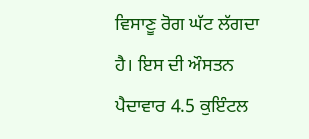ਵਿਸਾਣੂ ਰੋਗ ਘੱਟ ਲੱਗਦਾ ਹੈ। ਇਸ ਦੀ ਔਸਤਨ ਪੈਦਾਵਾਰ 4.5 ਕੁਇੰਟਲ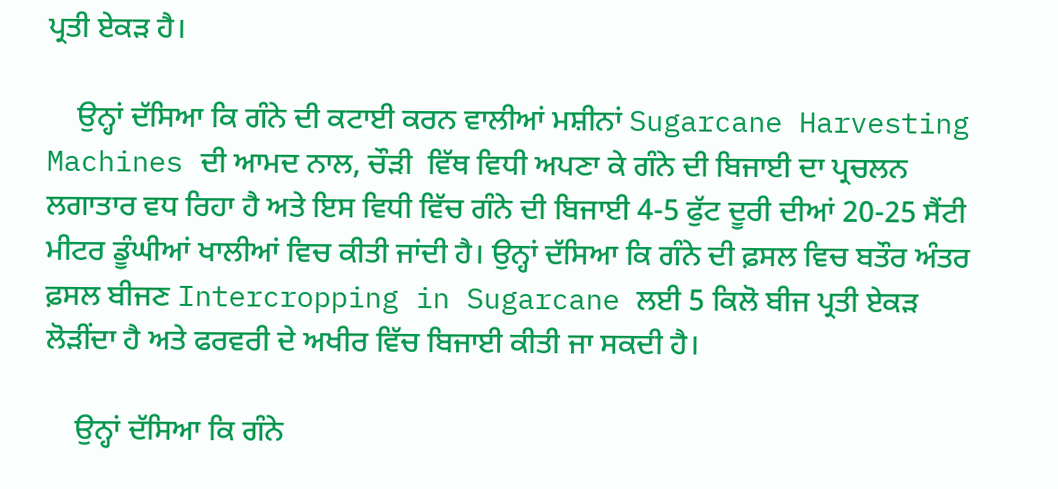ਪ੍ਰਤੀ ਏਕੜ ਹੈ।

    ਉਨ੍ਹਾਂ ਦੱਸਿਆ ਕਿ ਗੰਨੇ ਦੀ ਕਟਾਈ ਕਰਨ ਵਾਲੀਆਂ ਮਸ਼ੀਨਾਂ Sugarcane Harvesting Machines ਦੀ ਆਮਦ ਨਾਲ, ਚੌੜੀ  ਵਿੱਥ ਵਿਧੀ ਅਪਣਾ ਕੇ ਗੰਨੇ ਦੀ ਬਿਜਾਈ ਦਾ ਪ੍ਰਚਲਨ ਲਗਾਤਾਰ ਵਧ ਰਿਹਾ ਹੈ ਅਤੇ ਇਸ ਵਿਧੀ ਵਿੱਚ ਗੰਨੇ ਦੀ ਬਿਜਾਈ 4-5 ਫੁੱਟ ਦੂਰੀ ਦੀਆਂ 20-25 ਸੈਂਟੀ ਮੀਟਰ ਡੂੰਘੀਆਂ ਖਾਲੀਆਂ ਵਿਚ ਕੀਤੀ ਜਾਂਦੀ ਹੈ। ਉਨ੍ਹਾਂ ਦੱਸਿਆ ਕਿ ਗੰਨੇ ਦੀ ਫ਼ਸਲ ਵਿਚ ਬਤੌਰ ਅੰਤਰ ਫ਼ਸਲ ਬੀਜਣ Intercropping in Sugarcane ਲਈ 5 ਕਿਲੋ ਬੀਜ ਪ੍ਰਤੀ ਏਕੜ ਲੋੜੀਂਦਾ ਹੈ ਅਤੇ ਫਰਵਰੀ ਦੇ ਅਖੀਰ ਵਿੱਚ ਬਿਜਾਈ ਕੀਤੀ ਜਾ ਸਕਦੀ ਹੈ।

    ਉਨ੍ਹਾਂ ਦੱਸਿਆ ਕਿ ਗੰਨੇ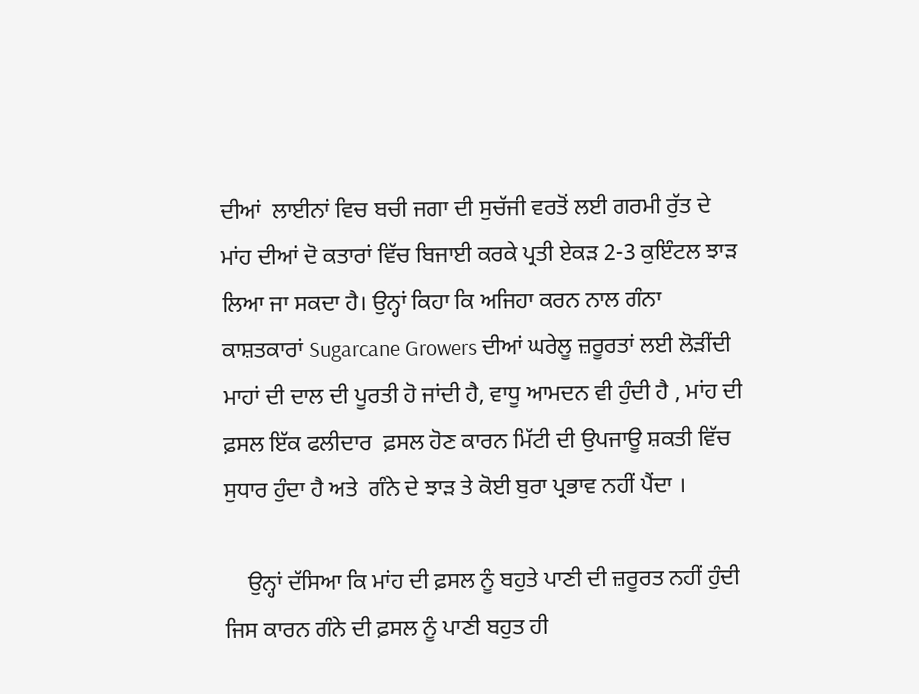ਦੀਆਂ  ਲਾਈਨਾਂ ਵਿਚ ਬਚੀ ਜਗਾ ਦੀ ਸੁਚੱਜੀ ਵਰਤੋਂ ਲਈ ਗਰਮੀ ਰੁੱਤ ਦੇ ਮਾਂਹ ਦੀਆਂ ਦੋ ਕਤਾਰਾਂ ਵਿੱਚ ਬਿਜਾਈ ਕਰਕੇ ਪ੍ਰਤੀ ਏਕੜ 2-3 ਕੁਇੰਟਲ ਝਾੜ ਲਿਆ ਜਾ ਸਕਦਾ ਹੈ। ਉਨ੍ਹਾਂ ਕਿਹਾ ਕਿ ਅਜਿਹਾ ਕਰਨ ਨਾਲ ਗੰਨਾ ਕਾਸ਼ਤਕਾਰਾਂ Sugarcane Growers ਦੀਆਂ ਘਰੇਲੂ ਜ਼ਰੂਰਤਾਂ ਲਈ ਲੋੜੀਂਦੀ ਮਾਹਾਂ ਦੀ ਦਾਲ ਦੀ ਪੂਰਤੀ ਹੋ ਜਾਂਦੀ ਹੈ, ਵਾਧੂ ਆਮਦਨ ਵੀ ਹੁੰਦੀ ਹੈ , ਮਾਂਹ ਦੀ ਫ਼ਸਲ ਇੱਕ ਫਲੀਦਾਰ  ਫ਼ਸਲ ਹੋਣ ਕਾਰਨ ਮਿੱਟੀ ਦੀ ਉਪਜਾਊ ਸ਼ਕਤੀ ਵਿੱਚ ਸੁਧਾਰ ਹੁੰਦਾ ਹੈ ਅਤੇ  ਗੰਨੇ ਦੇ ਝਾੜ ਤੇ ਕੋਈ ਬੁਰਾ ਪ੍ਰਭਾਵ ਨਹੀਂ ਪੈਂਦਾ ।

    ਉਨ੍ਹਾਂ ਦੱਸਿਆ ਕਿ ਮਾਂਹ ਦੀ ਫ਼ਸਲ ਨੂੰ ਬਹੁਤੇ ਪਾਣੀ ਦੀ ਜ਼ਰੂਰਤ ਨਹੀਂ ਹੁੰਦੀ ਜਿਸ ਕਾਰਨ ਗੰਨੇ ਦੀ ਫ਼ਸਲ ਨੂੰ ਪਾਣੀ ਬਹੁਤ ਹੀ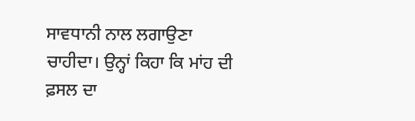ਸਾਵਧਾਨੀ ਨਾਲ ਲਗਾਉਣਾ ਚਾਹੀਦਾ। ਉਨ੍ਹਾਂ ਕਿਹਾ ਕਿ ਮਾਂਹ ਦੀ ਫ਼ਸਲ ਦਾ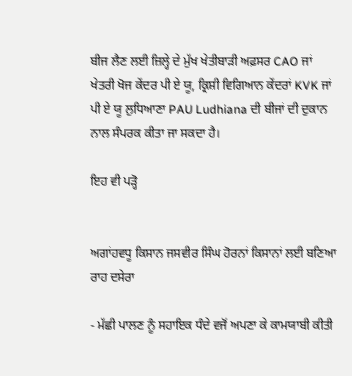ਬੀਜ ਲੈਣ ਲਈ ਜ਼ਿਲ੍ਹੇ ਦੇ ਮੁੱਖ ਖੇਤੀਬਾੜੀ ਅਫ਼ਸਰ CAO ਜਾਂ ਖੇਤਰੀ ਖੋਜ ਕੇਂਦਰ ਪੀ ਏ ਯੂ, ਕ੍ਰਿਸ਼ੀ ਵਿਗਿਆਨ ਕੇਂਦਰਾਂ KVK ਜਾਂ ਪੀ ਏ ਯੂ ਲੁਧਿਆਣਾ PAU Ludhiana ਦੀ ਬੀਜਾਂ ਦੀ ਦੁਕਾਨ ਨਾਲ ਸੰਪਰਕ ਕੀਤਾ ਜਾ ਸਕਦਾ ਹੈ।

ਇਹ ਵੀ ਪੜ੍ਹੋ


ਅਗਾਂਹਵਧੂ ਕਿਸਾਨ ਜਸਵੀਰ ਸਿੰਘ ਹੋਰਨਾਂ ਕਿਸਾਨਾਂ ਲਈ ਬਣਿਆ ਰਾਹ ਦਸੇਰਾ

- ਮੱਛੀ ਪਾਲਣ ਨੂੰ ਸਹਾਇਕ ਧੰਦੇ ਵਜੋਂ ਅਪਣਾ ਕੇ ਕਾਮਯਾਬੀ ਕੀਤੀ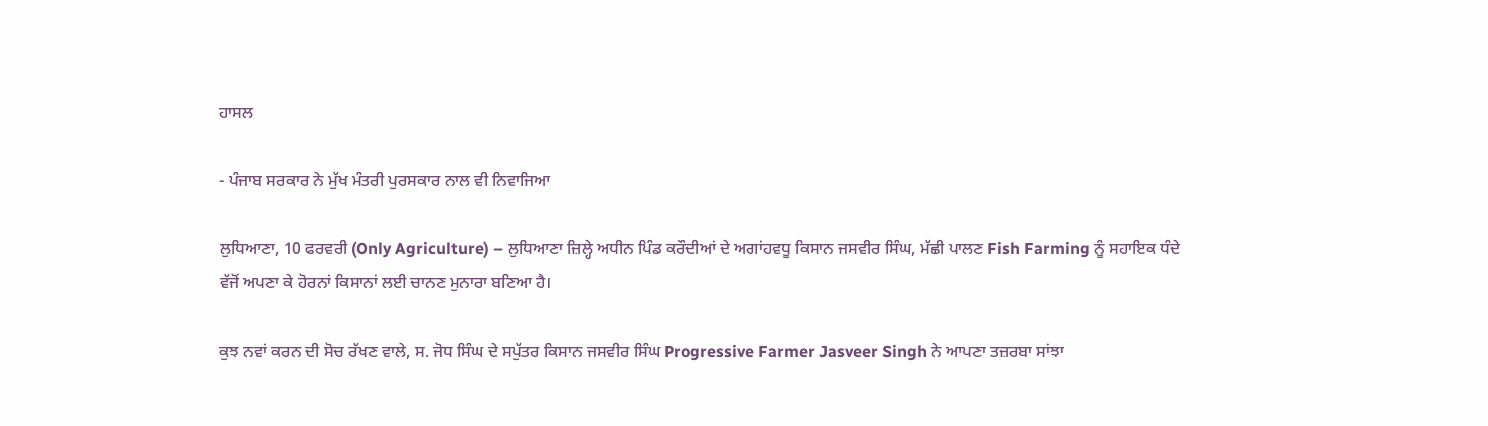ਹਾਸਲ

- ਪੰਜਾਬ ਸਰਕਾਰ ਨੇ ਮੁੱਖ ਮੰਤਰੀ ਪੁਰਸਕਾਰ ਨਾਲ ਵੀ ਨਿਵਾਜਿਆ

ਲੁਧਿਆਣਾ, 10 ਫਰਵਰੀ (Only Agriculture) – ਲੁਧਿਆਣਾ ਜ਼ਿਲ੍ਹੇ ਅਧੀਨ ਪਿੰਡ ਕਰੌਦੀਆਂ ਦੇ ਅਗਾਂਹਵਧੂ ਕਿਸਾਨ ਜਸਵੀਰ ਸਿੰਘ, ਮੱਛੀ ਪਾਲਣ Fish Farming ਨੂੰ ਸਹਾਇਕ ਧੰਦੇ ਵੱਜੋਂ ਅਪਣਾ ਕੇ ਹੋਰਨਾਂ ਕਿਸਾਨਾਂ ਲਈ ਚਾਨਣ ਮੁਨਾਰਾ ਬਣਿਆ ਹੈ।

ਕੁਝ ਨਵਾਂ ਕਰਨ ਦੀ ਸੋਚ ਰੱਖਣ ਵਾਲੇ, ਸ. ਜੋਧ ਸਿੰਘ ਦੇ ਸਪੁੱਤਰ ਕਿਸਾਨ ਜਸਵੀਰ ਸਿੰਘ Progressive Farmer Jasveer Singh ਨੇ ਆਪਣਾ ਤਜ਼ਰਬਾ ਸਾਂਝਾ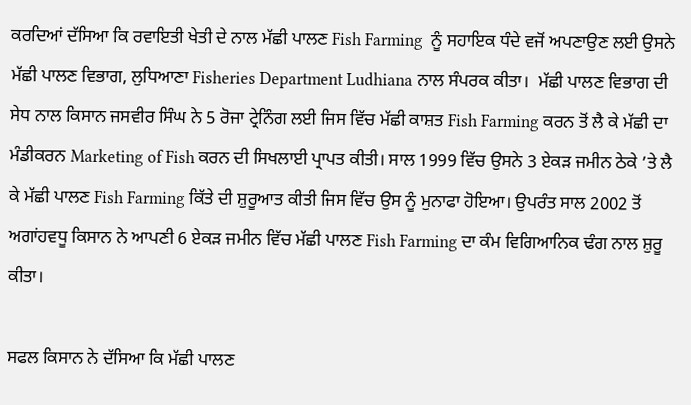ਕਰਦਿਆਂ ਦੱਸਿਆ ਕਿ ਰਵਾਇਤੀ ਖੇਤੀ ਦੇ ਨਾਲ ਮੱਛੀ ਪਾਲਣ Fish Farming  ਨੂੰ ਸਹਾਇਕ ਧੰਦੇ ਵਜੋਂ ਅਪਣਾਉਣ ਲਈ ਉਸਨੇ ਮੱਛੀ ਪਾਲਣ ਵਿਭਾਗ, ਲੁਧਿਆਣਾ Fisheries Department Ludhiana ਨਾਲ ਸੰਪਰਕ ਕੀਤਾ।  ਮੱਛੀ ਪਾਲਣ ਵਿਭਾਗ ਦੀ ਸੇਧ ਨਾਲ ਕਿਸਾਨ ਜਸਵੀਰ ਸਿੰਘ ਨੇ 5 ਰੋਜਾ ਟ੍ਰੇਨਿੰਗ ਲਈ ਜਿਸ ਵਿੱਚ ਮੱਛੀ ਕਾਸ਼ਤ Fish Farming ਕਰਨ ਤੋਂ ਲੈ ਕੇ ਮੱਛੀ ਦਾ ਮੰਡੀਕਰਨ Marketing of Fish ਕਰਨ ਦੀ ਸਿਖਲਾਈ ਪ੍ਰਾਪਤ ਕੀਤੀ। ਸਾਲ 1999 ਵਿੱਚ ਉਸਨੇ 3 ਏਕੜ ਜਮੀਨ ਠੇਕੇ ’ਤੇ ਲੈ ਕੇ ਮੱਛੀ ਪਾਲਣ Fish Farming ਕਿੱਤੇ ਦੀ ਸ਼ੁਰੂਆਤ ਕੀਤੀ ਜਿਸ ਵਿੱਚ ਉਸ ਨੂੰ ਮੁਨਾਫਾ ਹੋਇਆ। ਉਪਰੰਤ ਸਾਲ 2002 ਤੋਂ ਅਗਾਂਹਵਧੂ ਕਿਸਾਨ ਨੇ ਆਪਣੀ 6 ਏਕੜ ਜਮੀਨ ਵਿੱਚ ਮੱਛੀ ਪਾਲਣ Fish Farming ਦਾ ਕੰਮ ਵਿਗਿਆਨਿਕ ਢੰਗ ਨਾਲ ਸ਼ੁਰੂ ਕੀਤਾ।

ਸਫਲ ਕਿਸਾਨ ਨੇ ਦੱਸਿਆ ਕਿ ਮੱਛੀ ਪਾਲਣ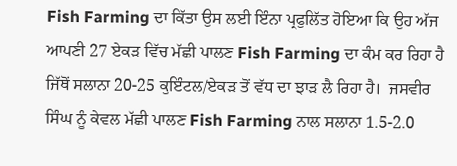Fish Farming ਦਾ ਕਿੱਤਾ ਉਸ ਲਈ ਇੰਨਾ ਪ੍ਰਫੁਲਿੱਤ ਹੋਇਆ ਕਿ ਉਹ ਅੱਜ ਆਪਣੀ 27 ਏਕੜ ਵਿੱਚ ਮੱਛੀ ਪਾਲਣ Fish Farming ਦਾ ਕੰਮ ਕਰ ਰਿਹਾ ਹੈ ਜਿੱਥੋਂ ਸਲਾਨਾ 20-25 ਕੁਇੰਟਲ/ਏਕੜ ਤੋਂ ਵੱਧ ਦਾ ਝਾੜ ਲੈ ਰਿਹਾ ਹੈ।  ਜਸਵੀਰ ਸਿੰਘ ਨੂੰ ਕੇਵਲ ਮੱਛੀ ਪਾਲਣ Fish Farming ਨਾਲ ਸਲਾਨਾ 1.5-2.0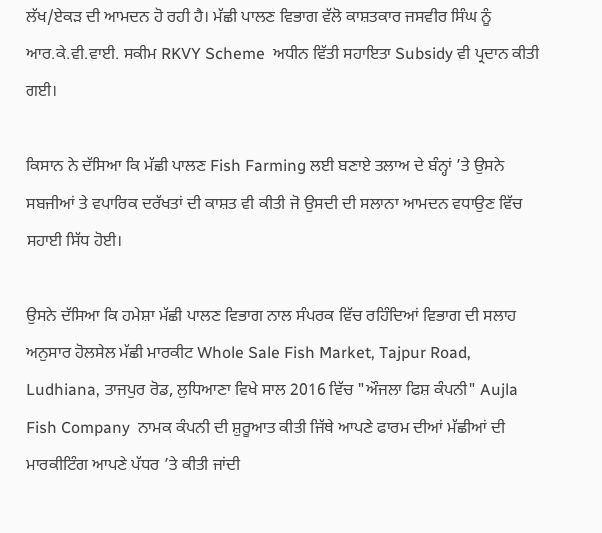ਲੱਖ/ਏਕੜ ਦੀ ਆਮਦਨ ਹੋ ਰਹੀ ਹੈ। ਮੱਛੀ ਪਾਲਣ ਵਿਭਾਗ ਵੱਲੋ ਕਾਸ਼ਤਕਾਰ ਜਸਵੀਰ ਸਿੰਘ ਨੂੰ ਆਰ.ਕੇ.ਵੀ.ਵਾਈ. ਸਕੀਮ RKVY Scheme  ਅਧੀਨ ਵਿੱਤੀ ਸਹਾਇਤਾ Subsidy ਵੀ ਪ੍ਰਦਾਨ ਕੀਤੀ ਗਈ।

ਕਿਸਾਨ ਨੇ ਦੱਸਿਆ ਕਿ ਮੱਛੀ ਪਾਲਣ Fish Farming ਲਈ ਬਣਾਏ ਤਲਾਅ ਦੇ ਬੰਨ੍ਹਾਂ ’ਤੇ ਉਸਨੇ ਸਬਜੀਆਂ ਤੇ ਵਪਾਰਿਕ ਦਰੱਖਤਾਂ ਦੀ ਕਾਸ਼ਤ ਵੀ ਕੀਤੀ ਜੋ ਉਸਦੀ ਦੀ ਸਲਾਨਾ ਆਮਦਨ ਵਧਾਉਣ ਵਿੱਚ ਸਹਾਈ ਸਿੱਧ ਹੋਈ।

ਉਸਨੇ ਦੱਸਿਆ ਕਿ ਹਮੇਸ਼ਾ ਮੱਛੀ ਪਾਲਣ ਵਿਭਾਗ ਨਾਲ ਸੰਪਰਕ ਵਿੱਚ ਰਹਿੰਦਿਆਂ ਵਿਭਾਗ ਦੀ ਸਲਾਹ ਅਨੁਸਾਰ ਹੋਲਸੇਲ ਮੱਛੀ ਮਾਰਕੀਟ Whole Sale Fish Market, Tajpur Road, Ludhiana, ਤਾਜਪੁਰ ਰੋਡ, ਲੁਧਿਆਣਾ ਵਿਖੇ ਸਾਲ 2016 ਵਿੱਚ "ਔਜਲਾ ਫਿਸ਼ ਕੰਪਨੀ" Aujla Fish Company  ਨਾਮਕ ਕੰਪਨੀ ਦੀ ਸ਼ੁਰੂਆਤ ਕੀਤੀ ਜਿੱਥੇ ਆਪਣੇ ਫਾਰਮ ਦੀਆਂ ਮੱਛੀਆਂ ਦੀ ਮਾਰਕੀਟਿੰਗ ਆਪਣੇ ਪੱਧਰ ’ਤੇ ਕੀਤੀ ਜਾਂਦੀ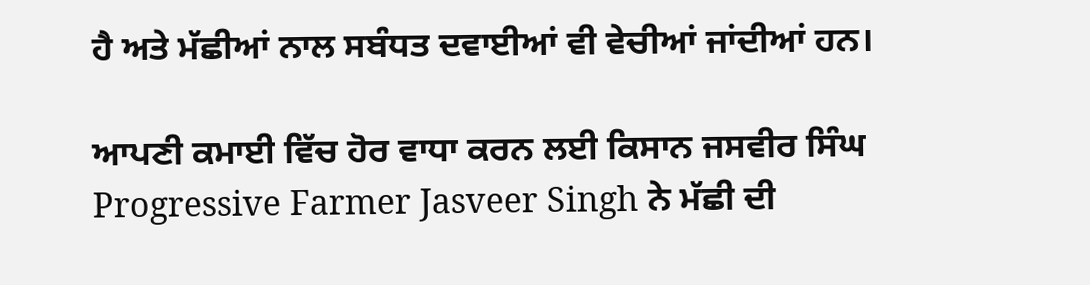ਹੈ ਅਤੇ ਮੱਛੀਆਂ ਨਾਲ ਸਬੰਧਤ ਦਵਾਈਆਂ ਵੀ ਵੇਚੀਆਂ ਜਾਂਦੀਆਂ ਹਨ।

ਆਪਣੀ ਕਮਾਈ ਵਿੱਚ ਹੋਰ ਵਾਧਾ ਕਰਨ ਲਈ ਕਿਸਾਨ ਜਸਵੀਰ ਸਿੰਘ Progressive Farmer Jasveer Singh ਨੇ ਮੱਛੀ ਦੀ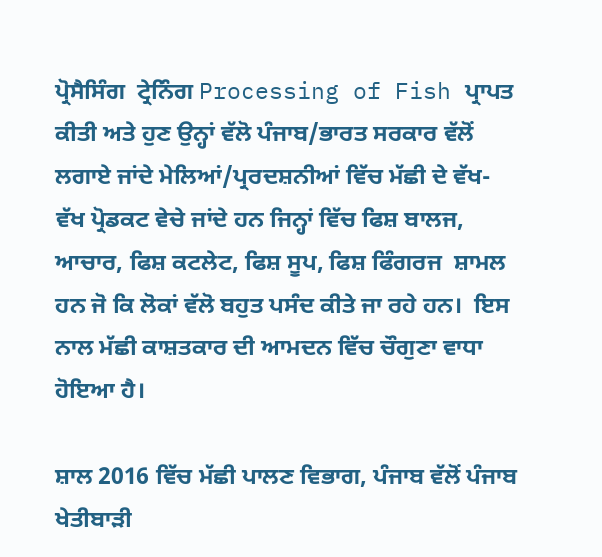ਪ੍ਰੋਸੈਸਿੰਗ  ਟ੍ਰੇਨਿੰਗ Processing of Fish ਪ੍ਰਾਪਤ ਕੀਤੀ ਅਤੇ ਹੁਣ ਉਨ੍ਹਾਂ ਵੱਲੋ ਪੰਜਾਬ/ਭਾਰਤ ਸਰਕਾਰ ਵੱਲੋਂ ਲਗਾਏ ਜਾਂਦੇ ਮੇਲਿਆਂ/ਪ੍ਰਰਦਸ਼ਨੀਆਂ ਵਿੱਚ ਮੱਛੀ ਦੇ ਵੱਖ-ਵੱਖ ਪ੍ਰੋਡਕਟ ਵੇਚੇ ਜਾਂਦੇ ਹਨ ਜਿਨ੍ਹਾਂ ਵਿੱਚ ਫਿਸ਼ ਬਾਲਜ, ਆਚਾਰ, ਫਿਸ਼ ਕਟਲੇਟ, ਫਿਸ਼ ਸੂਪ, ਫਿਸ਼ ਫਿੰਗਰਜ  ਸ਼ਾਮਲ ਹਨ ਜੋ ਕਿ ਲੋਕਾਂ ਵੱਲੋ ਬਹੁਤ ਪਸੰਦ ਕੀਤੇ ਜਾ ਰਹੇ ਹਨ।  ਇਸ ਨਾਲ ਮੱਛੀ ਕਾਸ਼ਤਕਾਰ ਦੀ ਆਮਦਨ ਵਿੱਚ ਚੌਗੁਣਾ ਵਾਧਾ ਹੋਇਆ ਹੈ।

ਸ਼ਾਲ 2016 ਵਿੱਚ ਮੱਛੀ ਪਾਲਣ ਵਿਭਾਗ, ਪੰਜਾਬ ਵੱਲੋਂ ਪੰਜਾਬ ਖੇਤੀਬਾੜੀ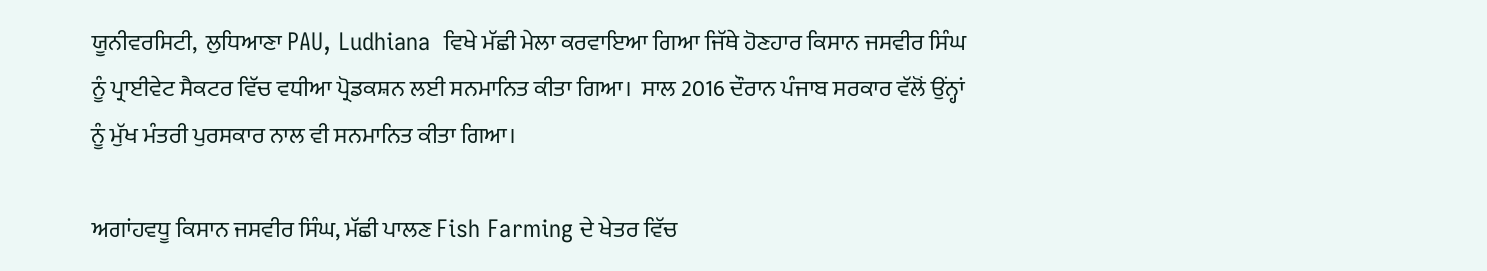ਯੂਨੀਵਰਸਿਟੀ,  ਲੁਧਿਆਣਾ PAU, Ludhiana  ਵਿਖੇ ਮੱਛੀ ਮੇਲਾ ਕਰਵਾਇਆ ਗਿਆ ਜਿੱਥੇ ਹੋਣਹਾਰ ਕਿਸਾਨ ਜਸਵੀਰ ਸਿੰਘ ਨੂੰ ਪ੍ਰਾਈਵੇਟ ਸੈਕਟਰ ਵਿੱਚ ਵਧੀਆ ਪ੍ਰੋਡਕਸ਼ਨ ਲਈ ਸਨਮਾਨਿਤ ਕੀਤਾ ਗਿਆ।  ਸਾਲ 2016 ਦੌਰਾਨ ਪੰਜਾਬ ਸਰਕਾਰ ਵੱਲੋਂ ਉਂਨ੍ਹਾਂ ਨੂੰ ਮੁੱਖ ਮੰਤਰੀ ਪੁਰਸਕਾਰ ਨਾਲ ਵੀ ਸਨਮਾਨਿਤ ਕੀਤਾ ਗਿਆ।

ਅਗਾਂਹਵਧੂ ਕਿਸਾਨ ਜਸਵੀਰ ਸਿੰਘ, ਮੱਛੀ ਪਾਲਣ Fish Farming ਦੇ ਖੇਤਰ ਵਿੱਚ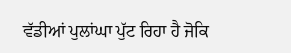ਵੱਡੀਆਂ ਪੁਲਾਂਘਾ ਪੁੱਟ ਰਿਹਾ ਹੈ ਜੋਕਿ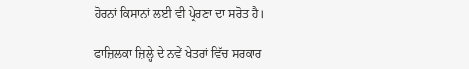ਹੋਰਨਾਂ ਕਿਸਾਨਾਂ ਲਈ ਵੀ ਪ੍ਰੇਰਣਾ ਦਾ ਸਰੋਤ ਹੈ।

ਫਾਜ਼ਿਲਕਾ ਜ਼ਿਲ੍ਹੇ ਦੇ ਨਵੇਂ ਖੇਤਰਾਂ ਵਿੱਚ ਸਰਕਾਰ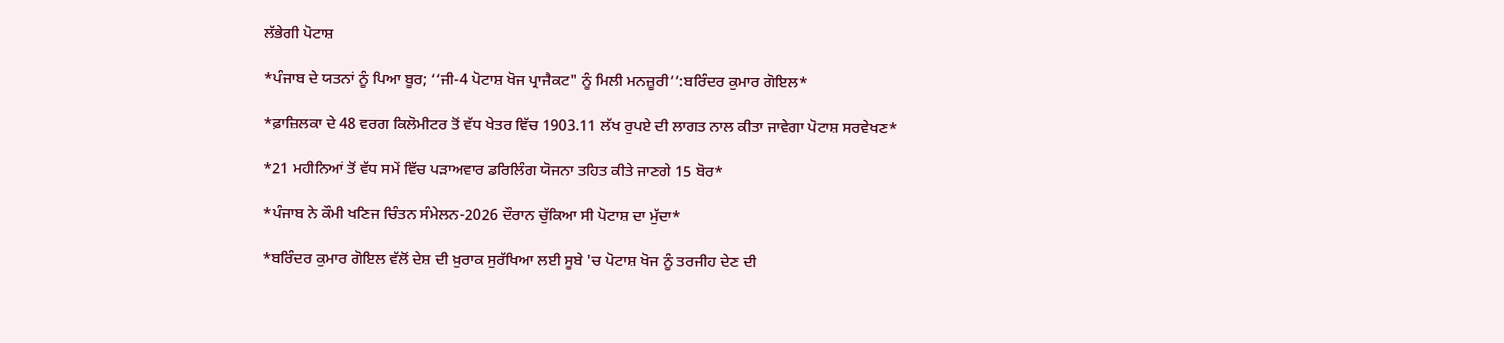ਲੱਭੇਗੀ ਪੋਟਾਸ਼

*ਪੰਜਾਬ ਦੇ ਯਤਨਾਂ ਨੂੰ ਪਿਆ ਬੂਰ; ‘‘ਜੀ-4 ਪੋਟਾਸ਼ ਖੋਜ ਪ੍ਰਾਜੈਕਟ" ਨੂੰ ਮਿਲੀ ਮਨਜ਼ੂਰੀ’’:ਬਰਿੰਦਰ ਕੁਮਾਰ ਗੋਇਲ*

*ਫ਼ਾਜ਼ਿਲਕਾ ਦੇ 48 ਵਰਗ ਕਿਲੋਮੀਟਰ ਤੋਂ ਵੱਧ ਖੇਤਰ ਵਿੱਚ 1903.11 ਲੱਖ ਰੁਪਏ ਦੀ ਲਾਗਤ ਨਾਲ ਕੀਤਾ ਜਾਵੇਗਾ ਪੋਟਾਸ਼ ਸਰਵੇਖਣ*

*21 ਮਹੀਨਿਆਂ ਤੋਂ ਵੱਧ ਸਮੇਂ ਵਿੱਚ ਪੜਾਅਵਾਰ ਡਰਿਲਿੰਗ ਯੋਜਨਾ ਤਹਿਤ ਕੀਤੇ ਜਾਣਗੇ 15 ਬੋਰ*

*ਪੰਜਾਬ ਨੇ ਕੌਮੀ ਖਣਿਜ ਚਿੰਤਨ ਸੰਮੇਲਨ-2026 ਦੌਰਾਨ ਚੁੱਕਿਆ ਸੀ ਪੋਟਾਸ਼ ਦਾ ਮੁੱਦਾ*

*ਬਰਿੰਦਰ ਕੁਮਾਰ ਗੋਇਲ ਵੱਲੋਂ ਦੇਸ਼ ਦੀ ਖ਼ੁਰਾਕ ਸੁਰੱਖਿਆ ਲਈ ਸੂਬੇ 'ਚ ਪੋਟਾਸ਼ ਖੋਜ ਨੂੰ ਤਰਜੀਹ ਦੇਣ ਦੀ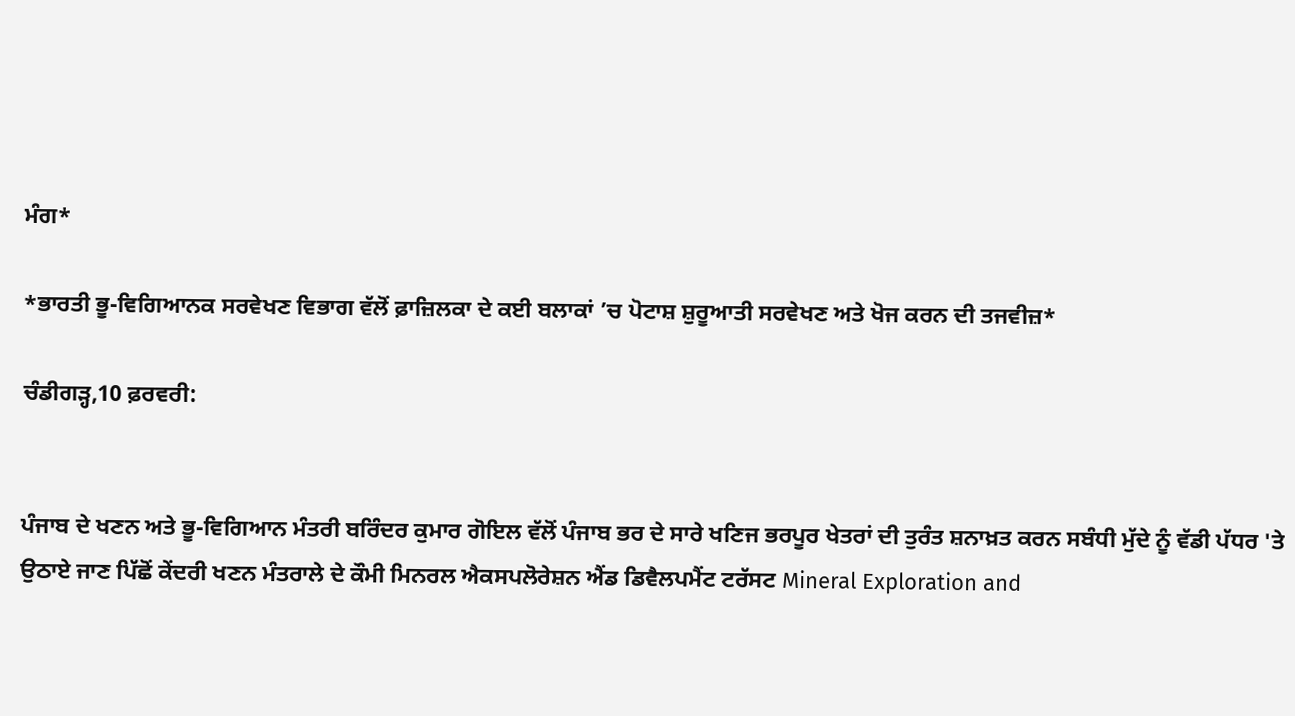ਮੰਗ*

*ਭਾਰਤੀ ਭੂ-ਵਿਗਿਆਨਕ ਸਰਵੇਖਣ ਵਿਭਾਗ ਵੱਲੋਂ ਫ਼ਾਜ਼ਿਲਕਾ ਦੇ ਕਈ ਬਲਾਕਾਂ ’ਚ ਪੋਟਾਸ਼ ਸ਼ੁਰੂਆਤੀ ਸਰਵੇਖਣ ਅਤੇ ਖੋਜ ਕਰਨ ਦੀ ਤਜਵੀਜ਼*

ਚੰਡੀਗੜ੍ਹ,10 ਫ਼ਰਵਰੀ:


ਪੰਜਾਬ ਦੇ ਖਣਨ ਅਤੇ ਭੂ-ਵਿਗਿਆਨ ਮੰਤਰੀ ਬਰਿੰਦਰ ਕੁਮਾਰ ਗੋਇਲ ਵੱਲੋਂ ਪੰਜਾਬ ਭਰ ਦੇ ਸਾਰੇ ਖਣਿਜ ਭਰਪੂਰ ਖੇਤਰਾਂ ਦੀ ਤੁਰੰਤ ਸ਼ਨਾਖ਼ਤ ਕਰਨ ਸਬੰਧੀ ਮੁੱਦੇ ਨੂੰ ਵੱਡੀ ਪੱਧਰ 'ਤੇ ਉਠਾਏ ਜਾਣ ਪਿੱਛੋਂ ਕੇਂਦਰੀ ਖਣਨ ਮੰਤਰਾਲੇ ਦੇ ਕੌਮੀ ਮਿਨਰਲ ਐਕਸਪਲੋਰੇਸ਼ਨ ਐਂਡ ਡਿਵੈਲਪਮੈਂਟ ਟਰੱਸਟ Mineral Exploration and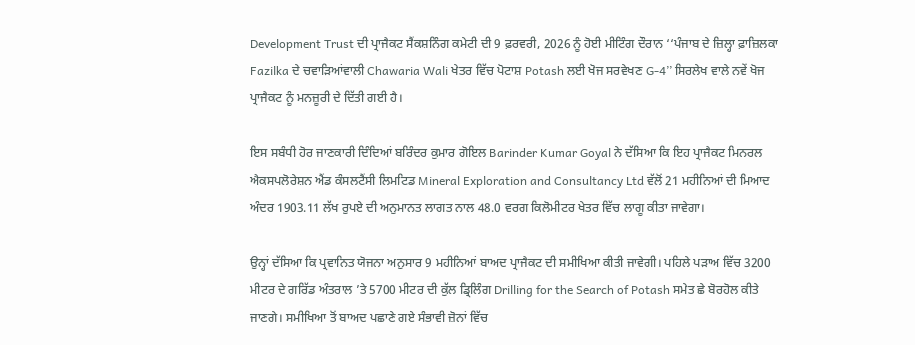Development Trust ਦੀ ਪ੍ਰਾਜੈਕਟ ਸੈਂਕਸ਼ਨਿੰਗ ਕਮੇਟੀ ਦੀ 9 ਫ਼ਰਵਰੀ, 2026 ਨੂੰ ਹੋਈ ਮੀਟਿੰਗ ਦੌਰਾਨ ‘‘ਪੰਜਾਬ ਦੇ ਜ਼ਿਲ੍ਹਾ ਫ਼ਾਜ਼ਿਲਕਾ Fazilka ਦੇ ਚਵਾੜਿਆਂਵਾਲੀ Chawaria Wali ਖੇਤਰ ਵਿੱਚ ਪੋਟਾਸ਼ Potash ਲਈ ਖੋਜ ਸਰਵੇਖਣ G-4’’ ਸਿਰਲੇਖ ਵਾਲੇ ਨਵੇਂ ਖੋਜ ਪ੍ਰਾਜੈਕਟ ਨੂੰ ਮਨਜ਼ੂਰੀ ਦੇ ਦਿੱਤੀ ਗਈ ਹੈ।

ਇਸ ਸਬੰਧੀ ਹੋਰ ਜਾਣਕਾਰੀ ਦਿੰਦਿਆਂ ਬਰਿੰਦਰ ਕੁਮਾਰ ਗੋਇਲ Barinder Kumar Goyal ਨੇ ਦੱਸਿਆ ਕਿ ਇਹ ਪ੍ਰਾਜੈਕਟ ਮਿਨਰਲ ਐਕਸਪਲੋਰੇਸ਼ਨ ਐਂਡ ਕੰਸਲਟੈਂਸੀ ਲਿਮਟਿਡ Mineral Exploration and Consultancy Ltd ਵੱਲੋਂ 21 ਮਹੀਨਿਆਂ ਦੀ ਮਿਆਦ ਅੰਦਰ 1903.11 ਲੱਖ ਰੁਪਏ ਦੀ ਅਨੁਮਾਨਤ ਲਾਗਤ ਨਾਲ 48.0 ਵਰਗ ਕਿਲੋਮੀਟਰ ਖੇਤਰ ਵਿੱਚ ਲਾਗੂ ਕੀਤਾ ਜਾਵੇਗਾ।

ਉਨ੍ਹਾਂ ਦੱਸਿਆ ਕਿ ਪ੍ਰਵਾਨਿਤ ਯੋਜਨਾ ਅਨੁਸਾਰ 9 ਮਹੀਨਿਆਂ ਬਾਅਦ ਪ੍ਰਾਜੈਕਟ ਦੀ ਸਮੀਖਿਆ ਕੀਤੀ ਜਾਵੇਗੀ। ਪਹਿਲੇ ਪੜਾਅ ਵਿੱਚ 3200 ਮੀਟਰ ਦੇ ਗਰਿੱਡ ਅੰਤਰਾਲ ’ਤੇ 5700 ਮੀਟਰ ਦੀ ਕੁੱਲ ਡ੍ਰਿਲਿੰਗ Drilling for the Search of Potash ਸਮੇਤ ਛੇ ਬੋਰਹੋਲ ਕੀਤੇ ਜਾਣਗੇ। ਸਮੀਖਿਆ ਤੋਂ ਬਾਅਦ ਪਛਾਣੇ ਗਏ ਸੰਭਾਵੀ ਜ਼ੋਨਾਂ ਵਿੱਚ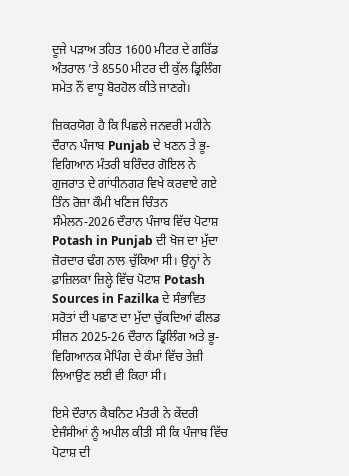ਦੂਜੇ ਪੜਾਅ ਤਹਿਤ 1600 ਮੀਟਰ ਦੇ ਗਰਿੱਡ ਅੰਤਰਾਲ ’ਤੇ 8550 ਮੀਟਰ ਦੀ ਕੁੱਲ ਡ੍ਰਿਲਿੰਗ ਸਮੇਤ ਨੌਂ ਵਾਧੂ ਬੋਰਹੋਲ ਕੀਤੇ ਜਾਣਗੇ।

ਜ਼ਿਕਰਯੋਗ ਹੈ ਕਿ ਪਿਛਲੇ ਜਨਵਰੀ ਮਹੀਨੇ ਦੌਰਾਨ ਪੰਜਾਬ Punjab ਦੇ ਖਣਨ ਤੇ ਭੂ-ਵਿਗਿਆਨ ਮੰਤਰੀ ਬਰਿੰਦਰ ਗੋਇਲ ਨੇ ਗੁਜਰਾਤ ਦੇ ਗਾਂਧੀਨਗਰ ਵਿਖੇ ਕਰਵਾਏ ਗਏ ਤਿੰਨ ਰੋਜ਼ਾ ਕੌਮੀ ਖਣਿਜ ਚਿੰਤਨ ਸੰਮੇਲਨ-2026 ਦੌਰਾਨ ਪੰਜਾਬ ਵਿੱਚ ਪੋਟਾਸ਼ Potash in Punjab ਦੀ ਖੋਜ ਦਾ ਮੁੱਦਾ ਜ਼ੋਰਦਾਰ ਢੰਗ ਨਾਲ ਚੁੱਕਿਆ ਸੀ। ਉਨ੍ਹਾਂ ਨੇ ਫ਼ਾਜ਼ਿਲਕਾ ਜ਼ਿਲ੍ਹੇ ਵਿੱਚ ਪੋਟਾਸ਼ Potash Sources in Fazilka ਦੇ ਸੰਭਾਵਿਤ ਸਰੋਤਾਂ ਦੀ ਪਛਾਣ ਦਾ ਮੁੱਦਾ ਚੁੱਕਦਿਆਂ ਫੀਲਡ ਸੀਜ਼ਨ 2025-26 ਦੌਰਾਨ ਡ੍ਰਿਲਿੰਗ ਅਤੇ ਭੂ-ਵਿਗਿਆਨਕ ਮੈਪਿੰਗ ਦੇ ਕੰਮਾਂ ਵਿੱਚ ਤੇਜ਼ੀ ਲਿਆਉਣ ਲਈ ਵੀ ਕਿਹਾ ਸੀ।

ਇਸੇ ਦੌਰਾਨ ਕੈਬਨਿਟ ਮੰਤਰੀ ਨੇ ਕੇਂਦਰੀ ਏਜੰਸੀਆਂ ਨੂੰ ਅਪੀਲ ਕੀਤੀ ਸੀ ਕਿ ਪੰਜਾਬ ਵਿੱਚ ਪੋਟਾਸ਼ ਦੀ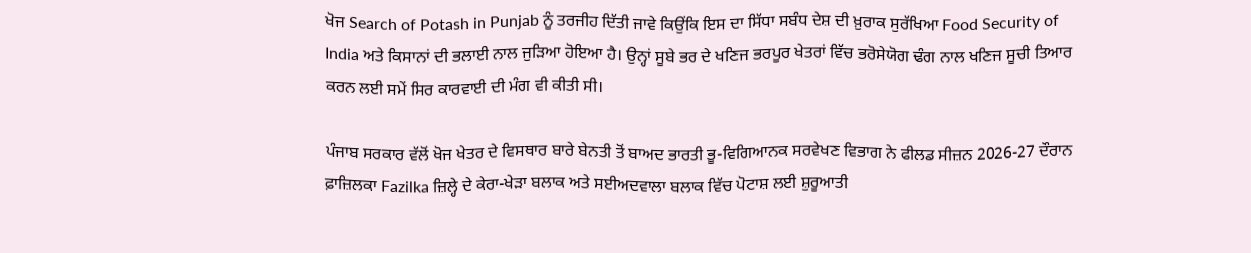ਖੋਜ Search of Potash in Punjab ਨੂੰ ਤਰਜੀਹ ਦਿੱਤੀ ਜਾਵੇ ਕਿਉਂਕਿ ਇਸ ਦਾ ਸਿੱਧਾ ਸਬੰਧ ਦੇਸ਼ ਦੀ ਖ਼ੁਰਾਕ ਸੁਰੱਖਿਆ Food Security of India ਅਤੇ ਕਿਸਾਨਾਂ ਦੀ ਭਲਾਈ ਨਾਲ ਜੁੜਿਆ ਹੋਇਆ ਹੈ। ਉਨ੍ਹਾਂ ਸੂਬੇ ਭਰ ਦੇ ਖਣਿਜ ਭਰਪੂਰ ਖੇਤਰਾਂ ਵਿੱਚ ਭਰੋਸੇਯੋਗ ਢੰਗ ਨਾਲ ਖਣਿਜ ਸੂਚੀ ਤਿਆਰ ਕਰਨ ਲਈ ਸਮੇਂ ਸਿਰ ਕਾਰਵਾਈ ਦੀ ਮੰਗ ਵੀ ਕੀਤੀ ਸੀ।

ਪੰਜਾਬ ਸਰਕਾਰ ਵੱਲੋਂ ਖੋਜ ਖੇਤਰ ਦੇ ਵਿਸਥਾਰ ਬਾਰੇ ਬੇਨਤੀ ਤੋਂ ਬਾਅਦ ਭਾਰਤੀ ਭੂ-ਵਿਗਿਆਨਕ ਸਰਵੇਖਣ ਵਿਭਾਗ ਨੇ ਫੀਲਡ ਸੀਜ਼ਨ 2026-27 ਦੌਰਾਨ ਫ਼ਾਜ਼ਿਲਕਾ Fazilka ਜ਼ਿਲ੍ਹੇ ਦੇ ਕੇਰਾ-ਖੇੜਾ ਬਲਾਕ ਅਤੇ ਸਈਅਦਵਾਲਾ ਬਲਾਕ ਵਿੱਚ ਪੋਟਾਸ਼ ਲਈ ਸ਼ੁਰੂਆਤੀ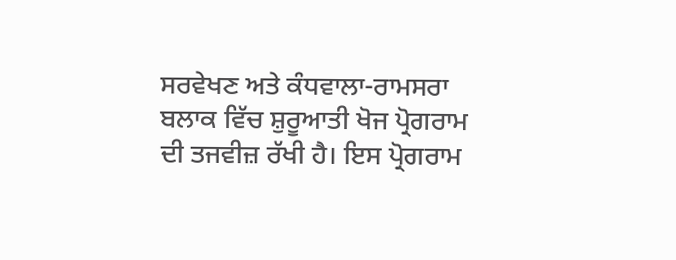ਸਰਵੇਖਣ ਅਤੇ ਕੰਧਵਾਲਾ-ਰਾਮਸਰਾ ਬਲਾਕ ਵਿੱਚ ਸ਼ੁਰੂਆਤੀ ਖੋਜ ਪ੍ਰੋਗਰਾਮ ਦੀ ਤਜਵੀਜ਼ ਰੱਖੀ ਹੈ। ਇਸ ਪ੍ਰੋਗਰਾਮ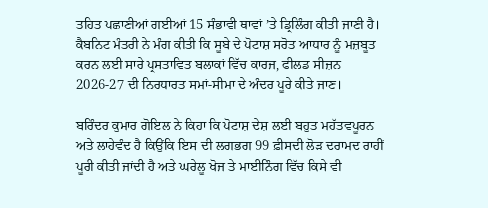ਤਹਿਤ ਪਛਾਣੀਆਂ ਗਈਆਂ 15 ਸੰਭਾਵੀ ਥਾਵਾਂ ’ਤੇ ਡ੍ਰਿਲਿੰਗ ਕੀਤੀ ਜਾਣੀ ਹੈ। ਕੈਬਨਿਟ ਮੰਤਰੀ ਨੇ ਮੰਗ ਕੀਤੀ ਕਿ ਸੂਬੇ ਦੇ ਪੋਟਾਸ਼ ਸਰੋਤ ਆਧਾਰ ਨੂੰ ਮਜ਼ਬੂਤ ਕਰਨ ਲਈ ਸਾਰੇ ਪ੍ਰਸਤਾਵਿਤ ਬਲਾਕਾਂ ਵਿੱਚ ਕਾਰਜ, ਫੀਲਡ ਸੀਜ਼ਨ 2026-27 ਦੀ ਨਿਰਧਾਰਤ ਸਮਾਂ-ਸੀਮਾ ਦੇ ਅੰਦਰ ਪੂਰੇ ਕੀਤੇ ਜਾਣ।

ਬਰਿੰਦਰ ਕੁਮਾਰ ਗੋਇਲ ਨੇ ਕਿਹਾ ਕਿ ਪੋਟਾਸ਼ ਦੇਸ਼ ਲਈ ਬਹੁਤ ਮਹੱਤਵਪੂਰਨ ਅਤੇ ਲਾਹੇਵੰਦ ਹੈ ਕਿਉਂਕਿ ਇਸ ਦੀ ਲਗਭਗ 99 ਫ਼ੀਸਦੀ ਲੋੜ ਦਰਾਮਦ ਰਾਹੀਂ ਪੂਰੀ ਕੀਤੀ ਜਾਂਦੀ ਹੈ ਅਤੇ ਘਰੇਲੂ ਖੋਜ ਤੇ ਮਾਈਨਿੰਗ ਵਿੱਚ ਕਿਸੇ ਵੀ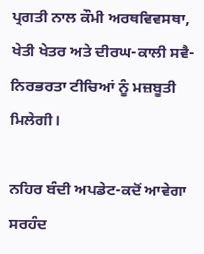ਪ੍ਰਗਤੀ ਨਾਲ ਕੌਮੀ ਅਰਥਵਿਵਸਥਾ, ਖੇਤੀ ਖੇਤਰ ਅਤੇ ਦੀਰਘ-ਕਾਲੀ ਸਵੈ-ਨਿਰਭਰਤਾ ਟੀਚਿਆਂ ਨੂੰ ਮਜ਼ਬੂਤੀ ਮਿਲੇਗੀ।

ਨਹਿਰ ਬੰਦੀ ਅਪਡੇਟ-ਕਦੋਂ ਆਵੇਗਾ ਸਰਹੰਦ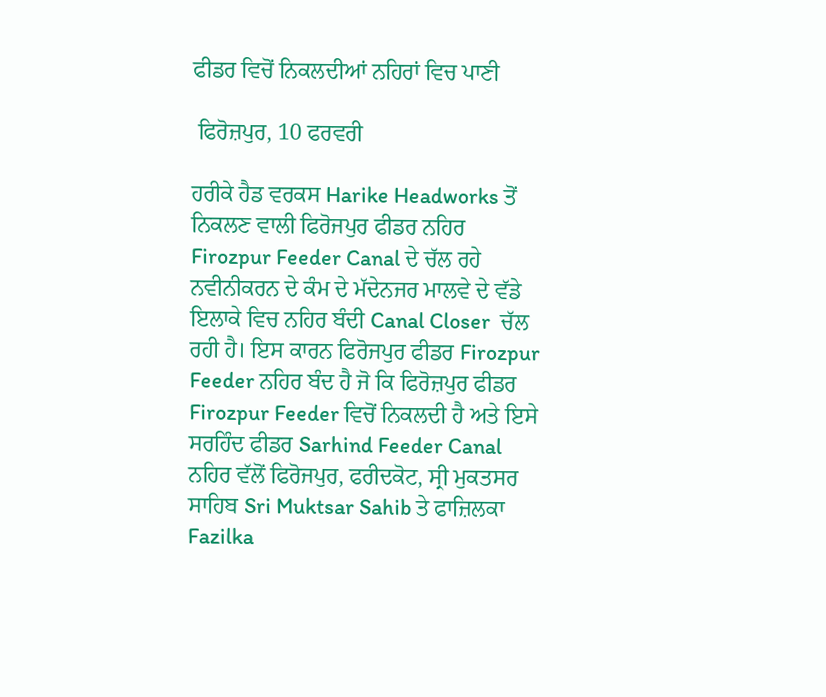ਫੀਡਰ ਵਿਚੋਂ ਨਿਕਲਦੀਆਂ ਨਹਿਰਾਂ ਵਿਚ ਪਾਣੀ

 ਫਿਰੋਜ਼ਪੁਰ, 10 ਫਰਵਰੀ

ਹਰੀਕੇ ਹੈਡ ਵਰਕਸ Harike Headworks ਤੋਂ ਨਿਕਲਣ ਵਾਲੀ ਫਿਰੋਜਪੁਰ ਫੀਡਰ ਨਹਿਰ Firozpur Feeder Canal ਦੇ ਚੱਲ ਰਹੇ ਨਵੀਨੀਕਰਨ ਦੇ ਕੰਮ ਦੇ ਮੱਦੇਨਜਰ ਮਾਲਵੇ ਦੇ ਵੱਡੇ ਇਲਾਕੇ ਵਿਚ ਨਹਿਰ ਬੰਦੀ Canal Closer  ਚੱਲ ਰਹੀ ਹੈ। ਇਸ ਕਾਰਨ ਫਿਰੋਜਪੁਰ ਫੀਡਰ Firozpur Feeder ਨਹਿਰ ਬੰਦ ਹੈ ਜੋ ਕਿ ਫਿਰੋਜ਼ਪੁਰ ਫੀਡਰ Firozpur Feeder ਵਿਚੋਂ ਨਿਕਲਦੀ ਹੈ ਅਤੇ ਇਸੇ ਸਰਹਿੰਦ ਫੀਡਰ Sarhind Feeder Canal ਨਹਿਰ ਵੱਲੋਂ ਫਿਰੋਜਪੁਰ, ਫਰੀਦਕੋਟ, ਸ੍ਰੀ ਮੁਕਤਸਰ ਸਾਹਿਬ Sri Muktsar Sahib ਤੇ ਫਾਜ਼ਿਲਕਾ Fazilka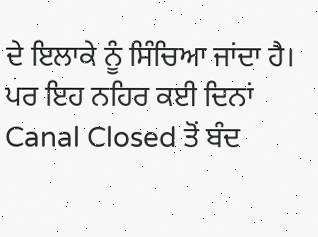ਦੇ ਇਲਾਕੇ ਨੂੰ ਸਿੰਚਿਆ ਜਾਂਦਾ ਹੈ। ਪਰ ਇਹ ਨਹਿਰ ਕਈ ਦਿਨਾਂ Canal Closed ਤੋਂ ਬੰਦ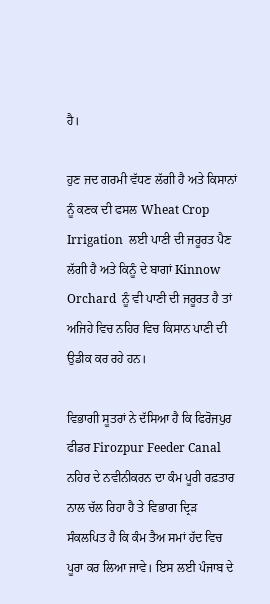ਹੈ।

ਹੁਣ ਜਦ ਗਰਮੀ ਵੱਧਣ ਲੱਗੀ ਹੈ ਅਤੇ ਕਿਸਾਨਾਂ ਨੂੰ ਕਣਕ ਦੀ ਫਸਲ Wheat Crop Irrigation  ਲਈ ਪਾਣੀ ਦੀ ਜਰੂਰਤ ਪੈਣ ਲੱਗੀ ਹੈ ਅਤੇ ਕਿਨੂੰ ਦੇ ਬਾਗਾਂ Kinnow Orchard  ਨੂੰ ਵੀ ਪਾਣੀ ਦੀ ਜਰੂਰਤ ਹੈ ਤਾਂ ਅਜਿਹੇ ਵਿਚ ਨਹਿਰ ਵਿਚ ਕਿਸਾਨ ਪਾਣੀ ਦੀ ਉਡੀਕ ਕਰ ਰਹੇ ਹਨ।

ਵਿਭਾਗੀ ਸੂਤਰਾਂ ਨੇ ਦੱਸਿਆ ਹੈ ਕਿ ਫਿਰੋਜਪੁਰ ਫੀਡਰ Firozpur Feeder Canal ਨਹਿਰ ਦੇ ਨਵੀਨੀਕਰਨ ਦਾ ਕੰਮ ਪੂਰੀ ਰਫ਼ਤਾਰ ਨਾਲ ਚੱਲ ਰਿਹਾ ਹੈ ਤੇ ਵਿਭਾਗ ਦ੍ਰਿੜ ਸੰਕਲਪਿਤ ਹੈ ਕਿ ਕੰਮ ਤੈਅ ਸਮਾਂ ਹੱਦ ਵਿਚ ਪੂਰਾ ਕਰ ਲਿਆ ਜਾਵੇ। ਇਸ ਲਈ ਪੰਜਾਬ ਦੇ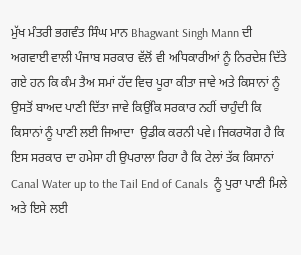ਮੁੱਖ ਮੰਤਰੀ ਭਗਵੰਤ ਸਿੰਘ ਮਾਨ Bhagwant Singh Mann ਦੀ ਅਗਵਾਈ ਵਾਲੀ ਪੰਜਾਬ ਸਰਕਾਰ ਵੱਲੋਂ ਵੀ ਅਧਿਕਾਰੀਆਂ ਨੂੰ ਨਿਰਦੇਸ਼ ਦਿੱਤੇ ਗਏ ਹਨ ਕਿ ਕੰਮ ਤੈਅ ਸਮਾਂ ਹੱਦ ਵਿਚ ਪੂਰਾ ਕੀਤਾ ਜਾਵੇ ਅਤੇ ਕਿਸਾਨਾਂ ਨੂੰ ਉਸਤੋਂ ਬਾਅਦ ਪਾਣੀ ਦਿੱਤਾ ਜਾਵੇ ਕਿਉਂਕਿ ਸਰਕਾਰ ਨਹੀਂ ਚਾਹੁੰਦੀ ਕਿ ਕਿਸਾਨਾਂ ਨੂੰ ਪਾਣੀ ਲਈ ਜਿਆਦਾ  ਉਡੀਕ ਕਰਨੀ ਪਵੇ। ਜਿਕਰਯੋਗ ਹੈ ਕਿ ਇਸ ਸਰਕਾਰ ਦਾ ਹਮੇਸਾ ਹੀ ਉਪਰਾਲਾ ਰਿਹਾ ਹੈ ਕਿ ਟੇਲਾਂ ਤੱਕ ਕਿਸਾਨਾਂ Canal Water up to the Tail End of Canals  ਨੂੰ ਪੁਰਾ ਪਾਣੀ ਮਿਲੇ ਅਤੇ ਇਸੇ ਲਈ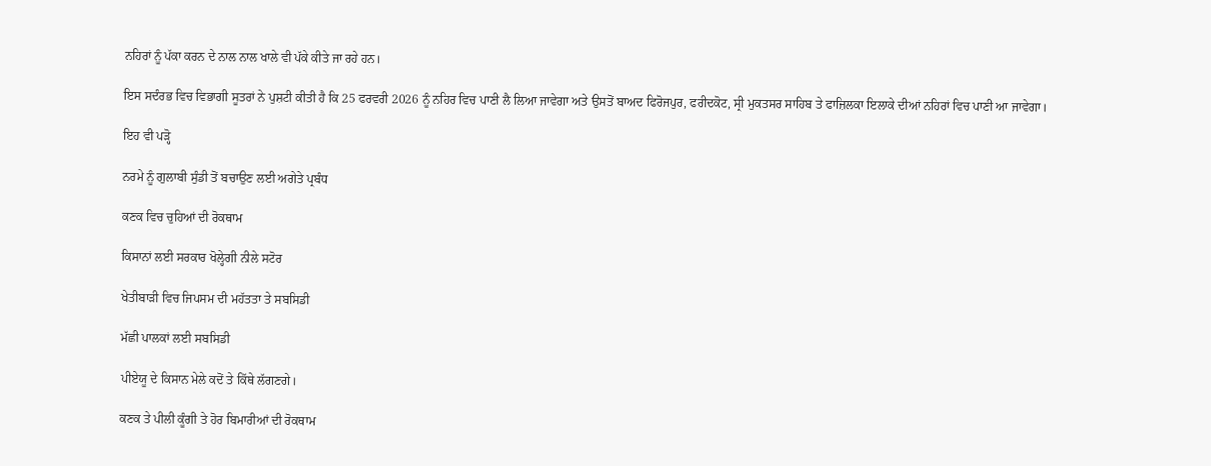ਨਹਿਰਾਂ ਨੂੰ ਪੱਕਾ ਕਰਨ ਦੇ ਨਾਲ ਨਾਲ ਖਾਲੇ ਵੀ ਪੱਕੇ ਕੀਤੇ ਜਾ ਰਹੇ ਹਨ।

ਇਸ ਸਦੰਰਭ ਵਿਚ ਵਿਭਾਗੀ ਸੂਤਰਾਂ ਨੇ ਪੁਸ਼ਟੀ ਕੀਤੀ ਹੈ ਕਿ 25 ਫਰਵਰੀ 2026 ਨੂੰ ਨਹਿਰ ਵਿਚ ਪਾਣੀ ਲੈ ਲਿਆ ਜਾਵੇਗਾ ਅਤੇ ਉਸਤੋਂ ਬਾਅਦ ਫਿਰੋਜਪੁਰ, ਫਰੀਦਕੋਟ, ਸ੍ਰੀ ਮੁਕਤਸਰ ਸਾਹਿਬ ਤੇ ਫਾਜ਼ਿਲਕਾ ਇਲਾਕੇ ਦੀਆਂ ਨਹਿਰਾਂ ਵਿਚ ਪਾਣੀ ਆ ਜਾਵੇਗਾ।

ਇਹ ਵੀ ਪੜ੍ਹੋ

ਨਰਮੇ ਨੂੰ ਗੁਲਾਬੀ ਸੁੰਡੀ ਤੋਂ ਬਚਾਉਣ ਲਈ ਅਗੇਤੇ ਪ੍ਰਬੰਧ

ਕਣਕ ਵਿਚ ਚੁਹਿਆਂ ਦੀ ਰੋਕਥਾਮ

ਕਿਸਾਨਾਂ ਲਈ ਸਰਕਾਰ ਖੋਲ੍ਹੇਗੀ ਨੀਲੇ ਸਟੋਰ

ਖੇਤੀਬਾੜੀ ਵਿਚ ਜਿਪਸਮ ਦੀ ਮਹੱਤਤਾ ਤੇ ਸਬਸਿਡੀ

ਮੱਛੀ ਪਾਲਕਾਂ ਲਈ ਸਬਸਿਡੀ

ਪੀਏਯੂ ਦੇ ਕਿਸਾਨ ਮੇਲੇ ਕਦੋਂ ਤੇ ਕਿੱਥੇ ਲੱਗਣਗੇ।

ਕਣਕ ਤੇ ਪੀਲੀ ਕੂੰਗੀ ਤੇ ਹੋਰ ਬਿਮਾਰੀਆਂ ਦੀ ਰੋਕਥਾਮ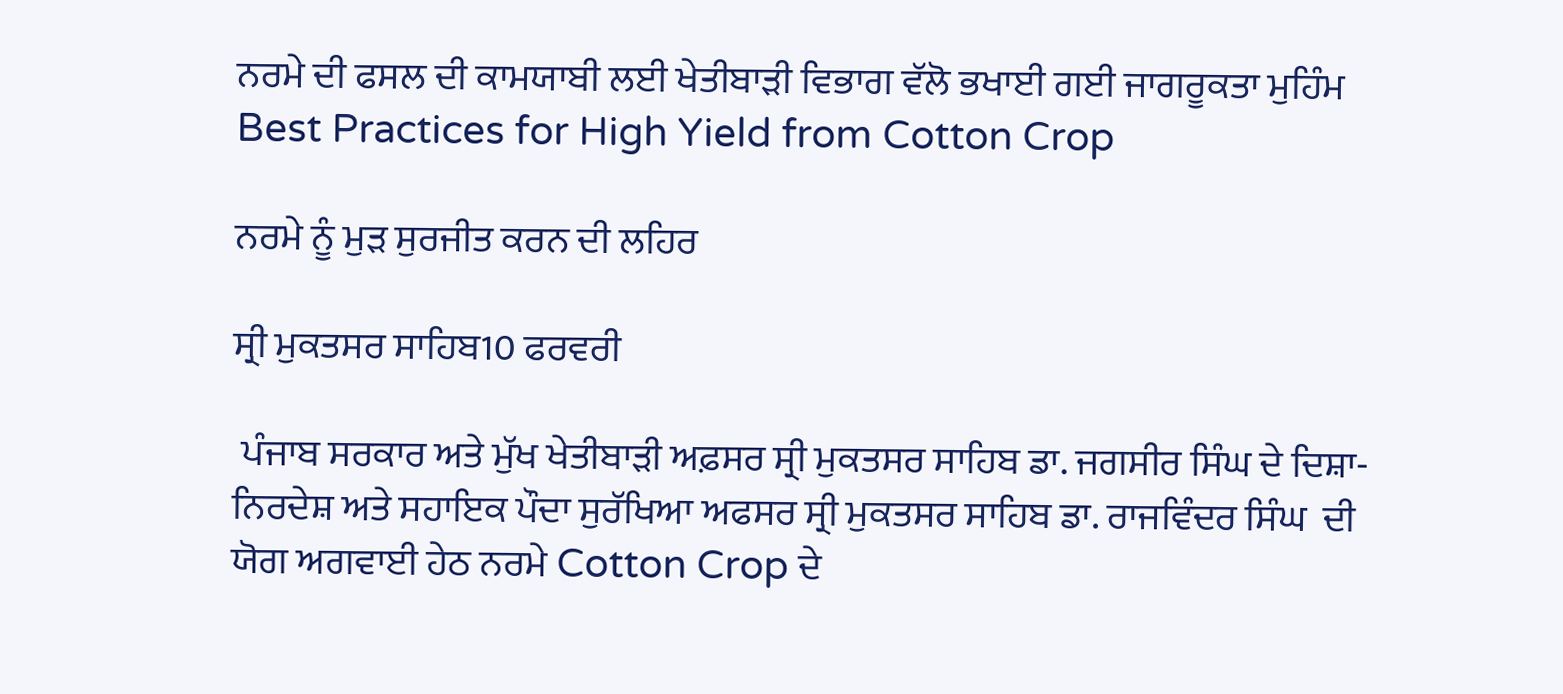ਨਰਮੇ ਦੀ ਫਸਲ ਦੀ ਕਾਮਯਾਬੀ ਲਈ ਖੇਤੀਬਾੜੀ ਵਿਭਾਗ ਵੱਲੋ ਭਖਾਈ ਗਈ ਜਾਗਰੂਕਤਾ ਮੁਹਿੰਮ Best Practices for High Yield from Cotton Crop

ਨਰਮੇ ਨੂੰ ਮੁੜ ਸੁਰਜੀਤ ਕਰਨ ਦੀ ਲਹਿਰ

ਸ੍ਰੀ ਮੁਕਤਸਰ ਸਾਹਿਬ10 ਫਰਵਰੀ

 ਪੰਜਾਬ ਸਰਕਾਰ ਅਤੇ ਮੁੱਖ ਖੇਤੀਬਾੜੀ ਅਫ਼ਸਰ ਸ੍ਰੀ ਮੁਕਤਸਰ ਸਾਹਿਬ ਡਾ. ਜਗਸੀਰ ਸਿੰਘ ਦੇ ਦਿਸ਼ਾ-ਨਿਰਦੇਸ਼ ਅਤੇ ਸਹਾਇਕ ਪੌਦਾ ਸੁਰੱਖਿਆ ਅਫਸਰ ਸ੍ਰੀ ਮੁਕਤਸਰ ਸਾਹਿਬ ਡਾ. ਰਾਜਵਿੰਦਰ ਸਿੰਘ  ਦੀ ਯੋਗ ਅਗਵਾਈ ਹੇਠ ਨਰਮੇ Cotton Crop ਦੇ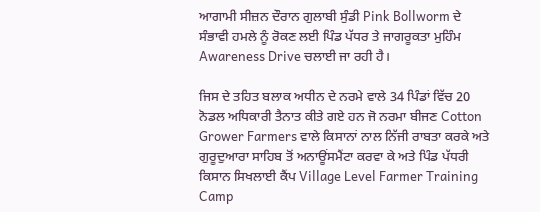ਆਗਾਮੀ ਸੀਜ਼ਨ ਦੌਰਾਨ ਗੁਲਾਬੀ ਸੁੰਡੀ Pink Bollworm ਦੇ ਸੰਭਾਵੀ ਹਮਲੇ ਨੂੰ ਰੋਕਣ ਲਈ ਪਿੰਡ ਪੱਧਰ ਤੇ ਜਾਗਰੂਕਤਾ ਮੁਹਿੰਮ Awareness Drive ਚਲਾਈ ਜਾ ਰਹੀ ਹੈ।

ਜਿਸ ਦੇ ਤਹਿਤ ਬਲਾਕ ਅਧੀਨ ਦੇ ਨਰਮੇ ਵਾਲੇ 34 ਪਿੰਡਾਂ ਵਿੱਚ 20 ਨੋਡਲ ਅਧਿਕਾਰੀ ਤੈਨਾਤ ਕੀਤੇ ਗਏ ਹਨ ਜੋ ਨਰਮਾ ਬੀਜਣ Cotton Grower Farmers ਵਾਲੇ ਕਿਸਾਨਾਂ ਨਾਲ ਨਿੱਜੀ ਰਾਬਤਾ ਕਰਕੇ ਅਤੇ ਗੁਰੂਦੁਆਰਾ ਸਾਹਿਬ ਤੋਂ ਅਨਾਊਂਸਮੈਂਟਾ ਕਰਵਾ ਕੇ ਅਤੇ ਪਿੰਡ ਪੱਧਰੀ ਕਿਸਾਨ ਸਿਖਲਾਈ ਕੈਂਪ Village Level Farmer Training Camp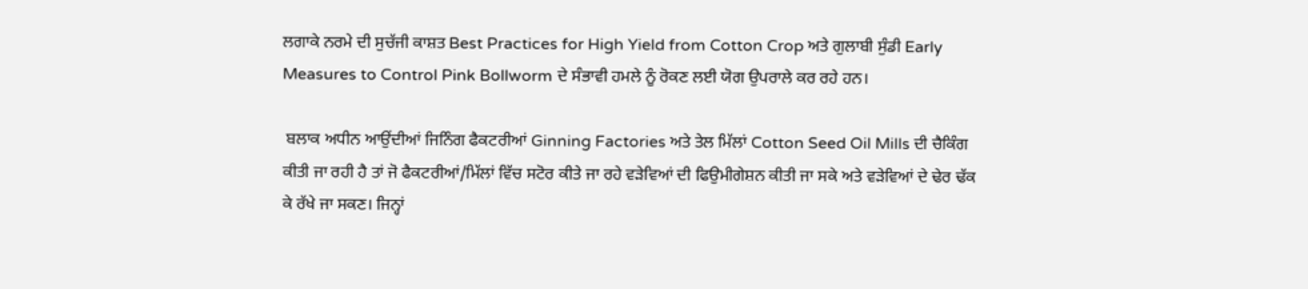ਲਗਾਕੇ ਨਰਮੇ ਦੀ ਸੁਚੱਜੀ ਕਾਸ਼ਤ Best Practices for High Yield from Cotton Crop ਅਤੇ ਗੁਲਾਬੀ ਸੁੰਡੀ Early Measures to Control Pink Bollworm ਦੇ ਸੰਭਾਵੀ ਹਮਲੇ ਨੂੰ ਰੋਕਣ ਲਈ ਯੋਗ ਉਪਰਾਲੇ ਕਰ ਰਹੇ ਹਨ।

 ਬਲਾਕ ਅਧੀਨ ਆਉਂਦੀਆਂ ਜਿਨਿੰਗ ਫੈਕਟਰੀਆਂ Ginning Factories ਅਤੇ ਤੇਲ ਮਿੱਲਾਂ Cotton Seed Oil Mills ਦੀ ਚੈਕਿੰਗ ਕੀਤੀ ਜਾ ਰਹੀ ਹੈ ਤਾਂ ਜੋ ਫੈਕਟਰੀਆਂ/ਮਿੱਲਾਂ ਵਿੱਚ ਸਟੋਰ ਕੀਤੇ ਜਾ ਰਹੇ ਵੜੇਵਿਆਂ ਦੀ ਫਿਉਮੀਗੇਸ਼ਨ ਕੀਤੀ ਜਾ ਸਕੇ ਅਤੇ ਵੜੇਵਿਆਂ ਦੇ ਢੇਰ ਢੱਕ ਕੇ ਰੱਖੇ ਜਾ ਸਕਣ। ਜਿਨ੍ਹਾਂ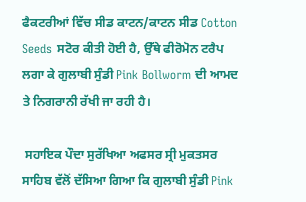ਫੈਕਟਰੀਆਂ ਵਿੱਚ ਸੀਡ ਕਾਟਨ/ਕਾਟਨ ਸੀਡ Cotton Seeds ਸਟੋਰ ਕੀਤੀ ਹੋਈ ਹੈ, ਉੱਥੇ ਫੀਰੋਮੋਨ ਟਰੈਪ ਲਗਾ ਕੇ ਗੁਲਾਬੀ ਸੁੰਡੀ Pink Bollworm ਦੀ ਆਮਦ ਤੇ ਨਿਗਰਾਨੀ ਰੱਖੀ ਜਾ ਰਹੀ ਹੈ।

 ਸਹਾਇਕ ਪੌਦਾ ਸੁਰੱਖਿਆ ਅਫਸਰ ਸ੍ਰੀ ਮੁਕਤਸਰ ਸਾਹਿਬ ਵੱਲੋਂ ਦੱਸਿਆ ਗਿਆ ਕਿ ਗੁਲਾਬੀ ਸੁੰਡੀ Pink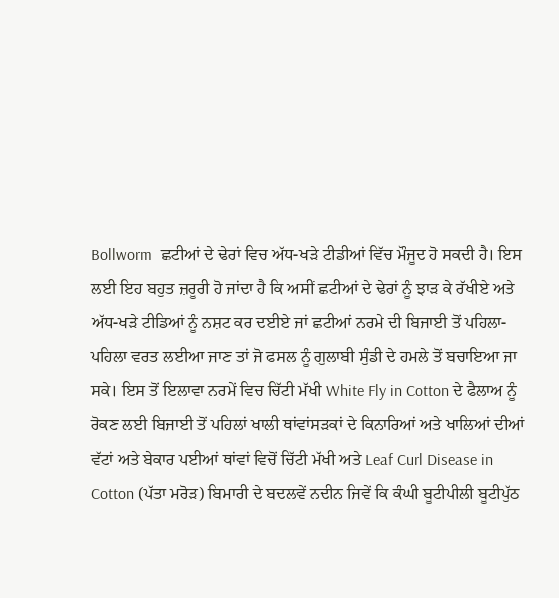Bollworm  ਛਟੀਆਂ ਦੇ ਢੇਰਾਂ ਵਿਚ ਅੱਧ-ਖੜੇ ਟੀਡੀਆਂ ਵਿੱਚ ਮੌਜੂਦ ਹੋ ਸਕਦੀ ਹੈ। ਇਸ ਲਈ ਇਹ ਬਹੁਤ ਜ਼ਰੂਰੀ ਹੋ ਜਾਂਦਾ ਹੈ ਕਿ ਅਸੀਂ ਛਟੀਆਂ ਦੇ ਢੇਰਾਂ ਨੂੰ ਝਾੜ ਕੇ ਰੱਖੀਏ ਅਤੇ ਅੱਧ-ਖੜੇ ਟੀਡਿਆਂ ਨੂੰ ਨਸ਼ਟ ਕਰ ਦਈਏ ਜਾਂ ਛਟੀਆਂ ਨਰਮੇ ਦੀ ਬਿਜਾਈ ਤੋਂ ਪਹਿਲਾ-ਪਹਿਲਾ ਵਰਤ ਲਈਆ ਜਾਣ ਤਾਂ ਜੋ ਫਸਲ ਨੂੰ ਗੁਲਾਬੀ ਸੁੰਡੀ ਦੇ ਹਮਲੇ ਤੋਂ ਬਚਾਇਆ ਜਾ ਸਕੇ। ਇਸ ਤੋਂ ਇਲਾਵਾ ਨਰਮੇਂ ਵਿਚ ਚਿੱਟੀ ਮੱਖੀ White Fly in Cotton ਦੇ ਫੈਲਾਅ ਨੂੰ ਰੋਕਣ ਲਈ ਬਿਜਾਈ ਤੋਂ ਪਹਿਲਾਂ ਖਾਲੀ ਥਾਂਵਾਂਸੜਕਾਂ ਦੇ ਕਿਨਾਰਿਆਂ ਅਤੇ ਖਾਲਿਆਂ ਦੀਆਂ ਵੱਟਾਂ ਅਤੇ ਬੇਕਾਰ ਪਈਆਂ ਥਾਂਵਾਂ ਵਿਚੋਂ ਚਿੱਟੀ ਮੱਖੀ ਅਤੇ Leaf Curl Disease in Cotton (ਪੱਤਾ ਮਰੋੜ) ਬਿਮਾਰੀ ਦੇ ਬਦਲਵੇਂ ਨਦੀਨ ਜਿਵੇਂ ਕਿ ਕੰਘੀ ਬੂਟੀਪੀਲੀ ਬੂਟੀਪੁੱਠ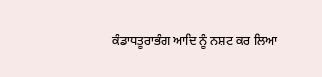ਕੰਡਾਧਤੂਰਾਭੰਗ ਆਦਿ ਨੂੰ ਨਸ਼ਟ ਕਰ ਲਿਆ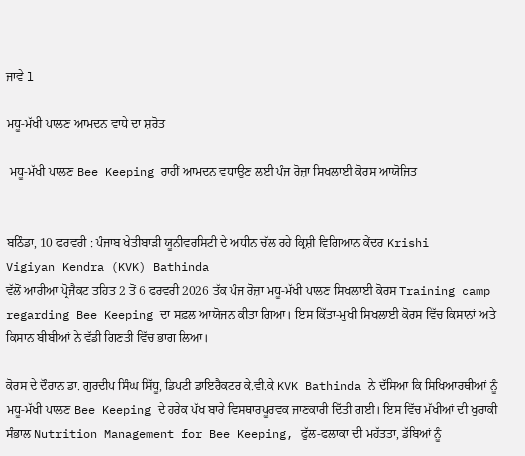ਜਾਵੇ l

ਮਧੂ-ਮੱਖੀ ਪਾਲਣ ਆਮਦਨ ਵਾਧੇ ਦਾ ਸ਼ਰੋਤ

 ਮਧੂ-ਮੱਖੀ ਪਾਲਣ Bee Keeping ਰਾਹੀਂ ਆਮਦਨ ਵਧਾਉਣ ਲਈ ਪੰਜ ਰੋਜ਼ਾ ਸਿਖਲਾਈ ਕੋਰਸ ਆਯੋਜਿਤ


ਬਠਿੰਡਾ, 10 ਫਰਵਰੀ : ਪੰਜਾਬ ਖੇਤੀਬਾੜੀ ਯੂਨੀਵਰਸਿਟੀ ਦੇ ਅਧੀਨ ਚੱਲ ਰਹੇ ਕ੍ਰਿਸ਼ੀ ਵਿਗਿਆਨ ਕੇਂਦਰ Krishi
Vigiyan Kendra (KVK) Bathinda
ਵੱਲੋਂ ਆਰੀਆ ਪ੍ਰੋਜੈਕਟ ਤਹਿਤ 2 ਤੋਂ 6 ਫਰਵਰੀ 2026 ਤੱਕ ਪੰਜ ਰੋਜ਼ਾ ਮਧੂ-ਮੱਖੀ ਪਾਲਣ ਸਿਖਲਾਈ ਕੋਰਸ Training camp regarding Bee Keeping ਦਾ ਸਫ਼ਲ ਆਯੋਜਨ ਕੀਤਾ ਗਿਆ। ਇਸ ਕਿੱਤਾ-ਮੁਖੀ ਸਿਖਲਾਈ ਕੋਰਸ ਵਿੱਚ ਕਿਸਾਨਾਂ ਅਤੇ ਕਿਸਾਨ ਬੀਬੀਆਂ ਨੇ ਵੱਡੀ ਗਿਣਤੀ ਵਿੱਚ ਭਾਗ ਲਿਆ।

ਕੋਰਸ ਦੇ ਦੌਰਾਨ ਡਾ. ਗੁਰਦੀਪ ਸਿੰਘ ਸਿੱਧੂ, ਡਿਪਟੀ ਡਾਇਰੈਕਟਰ ਕੇ.ਵੀ.ਕੇ KVK Bathinda ਨੇ ਦੱਸਿਆ ਕਿ ਸਿਖਿਆਰਥੀਆਂ ਨੂੰ ਮਧੂ-ਮੱਖੀ ਪਾਲਣ Bee Keeping ਦੇ ਹਰੇਕ ਪੱਖ ਬਾਰੇ ਵਿਸਥਾਰਪੂਰਵਕ ਜਾਣਕਾਰੀ ਦਿੱਤੀ ਗਈ। ਇਸ ਵਿੱਚ ਮੱਖੀਆਂ ਦੀ ਖੁਰਾਕੀ ਸੰਭਾਲ Nutrition Management for Bee Keeping, ਫੁੱਲ-ਫਲਾਕਾ ਦੀ ਮਹੱਤਤਾ, ਡੱਬਿਆਂ ਨੂੰ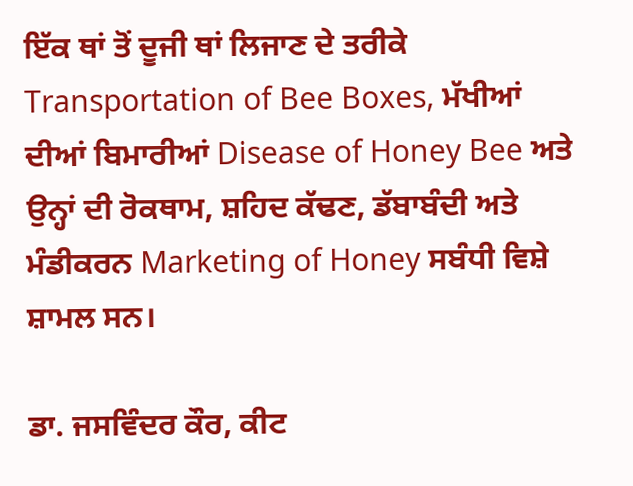ਇੱਕ ਥਾਂ ਤੋਂ ਦੂਜੀ ਥਾਂ ਲਿਜਾਣ ਦੇ ਤਰੀਕੇ Transportation of Bee Boxes, ਮੱਖੀਆਂ ਦੀਆਂ ਬਿਮਾਰੀਆਂ Disease of Honey Bee ਅਤੇ ਉਨ੍ਹਾਂ ਦੀ ਰੋਕਥਾਮ, ਸ਼ਹਿਦ ਕੱਢਣ, ਡੱਬਾਬੰਦੀ ਅਤੇ ਮੰਡੀਕਰਨ Marketing of Honey ਸਬੰਧੀ ਵਿਸ਼ੇ ਸ਼ਾਮਲ ਸਨ।

ਡਾ. ਜਸਵਿੰਦਰ ਕੌਰ, ਕੀਟ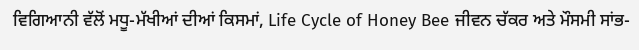ਵਿਗਿਆਨੀ ਵੱਲੋਂ ਮਧੂ-ਮੱਖੀਆਂ ਦੀਆਂ ਕਿਸਮਾਂ, Life Cycle of Honey Bee ਜੀਵਨ ਚੱਕਰ ਅਤੇ ਮੌਸਮੀ ਸਾਂਭ-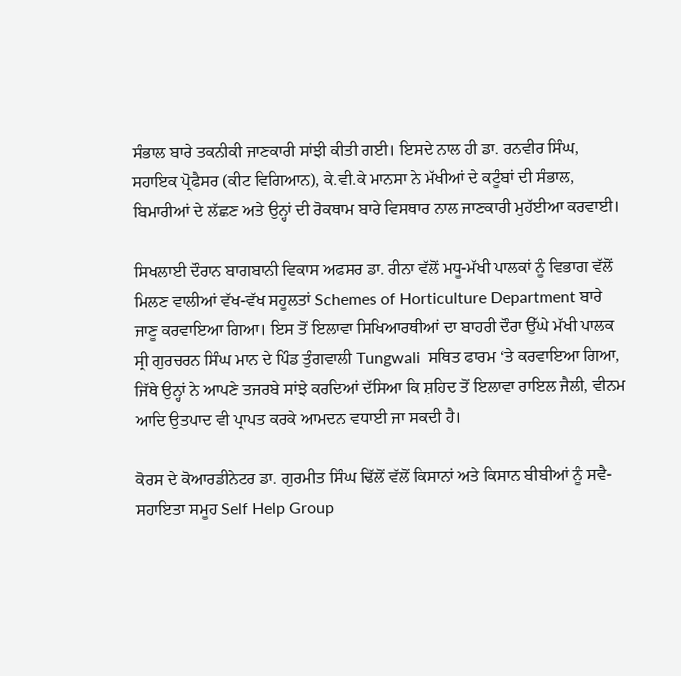ਸੰਭਾਲ ਬਾਰੇ ਤਕਨੀਕੀ ਜਾਣਕਾਰੀ ਸਾਂਝੀ ਕੀਤੀ ਗਈ। ਇਸਦੇ ਨਾਲ ਹੀ ਡਾ. ਰਨਵੀਰ ਸਿੰਘ, ਸਹਾਇਕ ਪ੍ਰੋਫੈਸਰ (ਕੀਟ ਵਿਗਿਆਨ), ਕੇ.ਵੀ.ਕੇ ਮਾਨਸਾ ਨੇ ਮੱਖੀਆਂ ਦੇ ਕਟੂੰਬਾਂ ਦੀ ਸੰਭਾਲ, ਬਿਮਾਰੀਆਂ ਦੇ ਲੱਛਣ ਅਤੇ ਉਨ੍ਹਾਂ ਦੀ ਰੋਕਥਾਮ ਬਾਰੇ ਵਿਸਥਾਰ ਨਾਲ ਜਾਣਕਾਰੀ ਮੁਹੱਈਆ ਕਰਵਾਈ।

ਸਿਖਲਾਈ ਦੌਰਾਨ ਬਾਗਬਾਨੀ ਵਿਕਾਸ ਅਫਸਰ ਡਾ. ਰੀਨਾ ਵੱਲੋਂ ਮਧੂ-ਮੱਖੀ ਪਾਲਕਾਂ ਨੂੰ ਵਿਭਾਗ ਵੱਲੋਂ ਮਿਲਣ ਵਾਲੀਆਂ ਵੱਖ-ਵੱਖ ਸਹੂਲਤਾਂ Schemes of Horticulture Department ਬਾਰੇ ਜਾਣੂ ਕਰਵਾਇਆ ਗਿਆ। ਇਸ ਤੋਂ ਇਲਾਵਾ ਸਿਖਿਆਰਥੀਆਂ ਦਾ ਬਾਹਰੀ ਦੌਰਾ ਉੱਘੇ ਮੱਖੀ ਪਾਲਕ ਸ੍ਰੀ ਗੁਰਚਰਨ ਸਿੰਘ ਮਾਨ ਦੇ ਪਿੰਡ ਤੁੰਗਵਾਲੀ Tungwali  ਸਥਿਤ ਫਾਰਮ ‘ਤੇ ਕਰਵਾਇਆ ਗਿਆ, ਜਿੱਥੇ ਉਨ੍ਹਾਂ ਨੇ ਆਪਣੇ ਤਜਰਬੇ ਸਾਂਝੇ ਕਰਦਿਆਂ ਦੱਸਿਆ ਕਿ ਸ਼ਹਿਦ ਤੋਂ ਇਲਾਵਾ ਰਾਇਲ ਜੈਲੀ, ਵੀਨਮ ਆਦਿ ਉਤਪਾਦ ਵੀ ਪ੍ਰਾਪਤ ਕਰਕੇ ਆਮਦਨ ਵਧਾਈ ਜਾ ਸਕਦੀ ਹੈ।

ਕੋਰਸ ਦੇ ਕੋਆਰਡੀਨੇਟਰ ਡਾ. ਗੁਰਮੀਤ ਸਿੰਘ ਢਿੱਲੋਂ ਵੱਲੋਂ ਕਿਸਾਨਾਂ ਅਤੇ ਕਿਸਾਨ ਬੀਬੀਆਂ ਨੂੰ ਸਵੈ-ਸਹਾਇਤਾ ਸਮੂਹ Self Help Group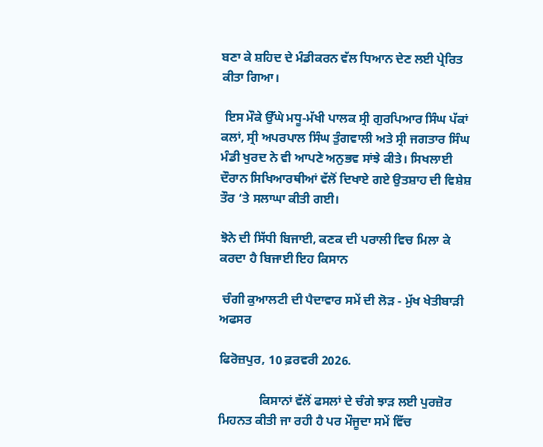ਬਣਾ ਕੇ ਸ਼ਹਿਦ ਦੇ ਮੰਡੀਕਰਨ ਵੱਲ ਧਿਆਨ ਦੇਣ ਲਈ ਪ੍ਰੇਰਿਤ ਕੀਤਾ ਗਿਆ।

 ਇਸ ਮੌਕੇ ਉੱਘੇ ਮਧੂ-ਮੱਖੀ ਪਾਲਕ ਸ੍ਰੀ ਗੁਰਪਿਆਰ ਸਿੰਘ ਪੱਕਾਂ ਕਲਾਂ, ਸ੍ਰੀ ਅਪਰਪਾਲ ਸਿੰਘ ਤੁੰਗਵਾਲੀ ਅਤੇ ਸ੍ਰੀ ਜਗਤਾਰ ਸਿੰਘ ਮੰਡੀ ਖੁਰਦ ਨੇ ਵੀ ਆਪਣੇ ਅਨੁਭਵ ਸਾਂਝੇ ਕੀਤੇ। ਸਿਖਲਾਈ ਦੌਰਾਨ ਸਿਖਿਆਰਥੀਆਂ ਵੱਲੋਂ ਦਿਖਾਏ ਗਏ ਉਤਸ਼ਾਹ ਦੀ ਵਿਸ਼ੇਸ਼ ਤੌਰ ‘ਤੇ ਸਲਾਘਾ ਕੀਤੀ ਗਈ।

ਝੋਨੇ ਦੀ ਸਿੱਧੀ ਬਿਜਾਈ, ਕਣਕ ਦੀ ਪਰਾਲੀ ਵਿਚ ਮਿਲਾ ਕੇ ਕਰਦਾ ਹੈ ਬਿਜਾਈ ਇਹ ਕਿਸਾਨ

 ਚੰਗੀ ਕੁਆਲਟੀ ਦੀ ਪੈਦਾਵਾਰ ਸਮੇਂ ਦੀ ਲੋੜ - ਮੁੱਖ ਖੇਤੀਬਾੜੀ ਅਫਸਰ

ਫਿਰੋਜ਼ਪੁਰ, 10 ਫ਼ਰਵਰੀ 2026.

             ਕਿਸਾਨਾਂ ਵੱਲੋਂ ਫਸਲਾਂ ਦੇ ਚੰਗੇ ਝਾੜ ਲਈ ਪੁਰਜ਼ੋਰ ਮਿਹਨਤ ਕੀਤੀ ਜਾ ਰਹੀ ਹੈ ਪਰ ਮੌਜੂਦਾ ਸਮੇਂ ਵਿੱਚ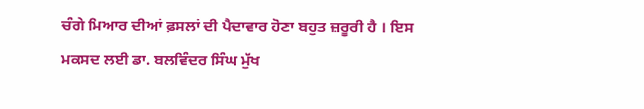ਚੰਗੇ ਮਿਆਰ ਦੀਆਂ ਫ਼ਸਲਾਂ ਦੀ ਪੈਦਾਵਾਰ ਹੋਣਾ ਬਹੁਤ ਜ਼ਰੂਰੀ ਹੈ । ਇਸ ਮਕਸਦ ਲਈ ਡਾ. ਬਲਵਿੰਦਰ ਸਿੰਘ ਮੁੱਖ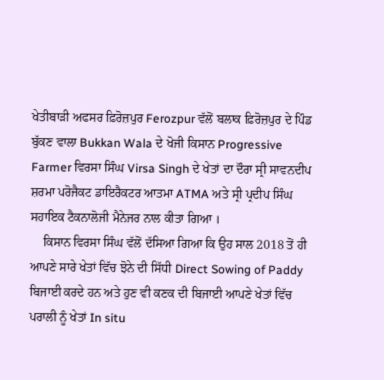ਖੇਤੀਬਾੜੀ ਅਫਸਰ ਫ਼ਿਰੋਜ਼ਪੁਰ Ferozpur ਵੱਲੋਂ ਬਲਾਕ ਫ਼ਿਰੋਜ਼ਪੁਰ ਦੇ ਪਿੰਡ ਬੁੱਕਣ ਵਾਲਾ Bukkan Wala ਦੇ ਖੋਜੀ ਕਿਸਾਨ Progressive Farmer ਵਿਰਸਾ ਸਿੰਘ Virsa Singh ਦੇ ਖੇਤਾਂ ਦਾ ਦੌਰਾ ਸ੍ਰੀ ਸਾਵਨਦੀਪ ਸ਼ਰਮਾ ਪਰੋਜੈਕਟ ਡਾਇਰੈਕਟਰ ਆਤਮਾ ATMA ਅਤੇ ਸ੍ਰੀ ਪ੍ਰਦੀਪ ਸਿੰਘ ਸਹਾਇਕ ਟੈਕਨਾਲੋਜੀ ਮੈਨੇਜਰ ਨਾਲ ਕੀਤਾ ਗਿਆ ।
    ਕਿਸਾਨ ਵਿਰਸਾ ਸਿੰਘ ਵੱਲੋਂ ਦੱਸਿਆ ਗਿਆ ਕਿ ਉਹ ਸਾਲ 2018 ਤੋਂ ਹੀ ਆਪਣੇ ਸਾਰੇ ਖੇਤਾਂ ਵਿੱਚ ਝੋਨੇ ਦੀ ਸਿੱਧੀ Direct Sowing of Paddy ਬਿਜਾਈ ਕਰਦੇ ਹਨ ਅਤੇ ਹੁਣ ਵੀ ਕਣਕ ਦੀ ਬਿਜਾਈ ਆਪਣੇ ਖੇਤਾਂ ਵਿੱਚ ਪਰਾਲੀ ਨੂੰ ਖੇਤਾਂ In situ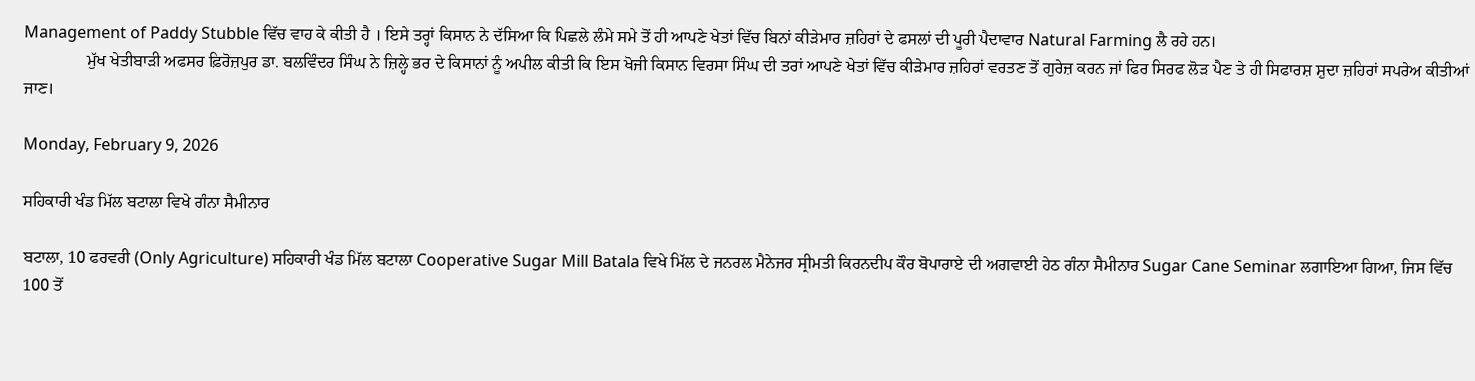Management of Paddy Stubble ਵਿੱਚ ਵਾਹ ਕੇ ਕੀਤੀ ਹੈ । ਇਸੇ ਤਰ੍ਹਾਂ ਕਿਸਾਨ ਨੇ ਦੱਸਿਆ ਕਿ ਪਿਛਲੇ ਲੰਮੇ ਸਮੇ ਤੋਂ ਹੀ ਆਪਣੇ ਖੇਤਾਂ ਵਿੱਚ ਬਿਨਾਂ ਕੀੜੇਮਾਰ ਜ਼ਹਿਰਾਂ ਦੇ ਫਸਲਾਂ ਦੀ ਪੂਰੀ ਪੈਦਾਵਾਰ Natural Farming ਲੈ ਰਹੇ ਹਨ।
               ਮੁੱਖ ਖੇਤੀਬਾੜੀ ਅਫਸਰ ਫ਼ਿਰੋਜ਼ਪੁਰ ਡਾ. ਬਲਵਿੰਦਰ ਸਿੰਘ ਨੇ ਜ਼ਿਲ੍ਹੇ ਭਰ ਦੇ ਕਿਸਾਨਾਂ ਨੂੰ ਅਪੀਲ ਕੀਤੀ ਕਿ ਇਸ ਖੋਜੀ ਕਿਸਾਨ ਵਿਰਸਾ ਸਿੰਘ ਦੀ ਤਰਾਂ ਆਪਣੇ ਖੇਤਾਂ ਵਿੱਚ ਕੀੜੇਮਾਰ ਜ਼ਹਿਰਾਂ ਵਰਤਣ ਤੋਂ ਗੁਰੇਜ਼ ਕਰਨ ਜਾਂ ਫਿਰ ਸਿਰਫ ਲੋੜ ਪੈਣ ਤੇ ਹੀ ਸਿਫਾਰਸ਼ ਸ਼ੁਦਾ ਜ਼ਹਿਰਾਂ ਸਪਰੇਅ ਕੀਤੀਆਂ ਜਾਣ।

Monday, February 9, 2026

ਸਹਿਕਾਰੀ ਖੰਡ ਮਿੱਲ ਬਟਾਲਾ ਵਿਖੇ ਗੰਨਾ ਸੈਮੀਨਾਰ

ਬਟਾਲਾ, 10 ਫਰਵਰੀ (Only Agriculture) ਸਹਿਕਾਰੀ ਖੰਡ ਮਿੱਲ ਬਟਾਲਾ Cooperative Sugar Mill Batala ਵਿਖੇ ਮਿੱਲ ਦੇ ਜਨਰਲ ਮੈਨੇਜਰ ਸ੍ਰੀਮਤੀ ਕਿਰਨਦੀਪ ਕੌਰ ਬੋਪਾਰਾਏ ਦੀ ਅਗਵਾਈ ਹੇਠ ਗੰਨਾ ਸੈਮੀਨਾਰ Sugar Cane Seminar ਲਗਾਇਆ ਗਿਆ, ਜਿਸ ਵਿੱਚ 100 ਤੋਂ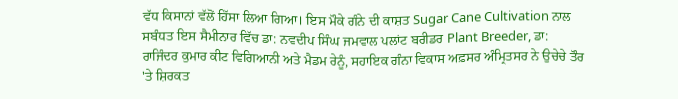ਵੱਧ ਕਿਸਾਨਾਂ ਵੱਲੋਂ ਹਿੱਸਾ ਲਿਆ ਗਿਆ। ਇਸ ਮੌਕੇ ਗੰਨੇ ਦੀ ਕਾਸ਼ਤ Sugar Cane Cultivation ਨਾਲ ਸਬੰਧਤ ਇਸ ਸੈਮੀਨਾਰ ਵਿੱਚ ਡਾ: ਨਵਦੀਪ ਸਿੰਘ ਜਮਵਾਲ ਪਲਾਂਟ ਬਰੀਡਰ Plant Breeder, ਡਾ: ਰਾਜਿੰਦਰ ਕੁਮਾਰ ਕੀਟ ਵਿਗਿਆਨੀ ਅਤੇ ਮੈਡਮ ਰੇਨੂੰ, ਸਹਾਇਕ ਗੰਨਾ ਵਿਕਾਸ ਅਫ਼ਸਰ ਅੰਮ੍ਰਿਤਸਰ ਨੇ ਉਚੇਚੇ ਤੌਰ 'ਤੇ ਸ਼ਿਰਕਤ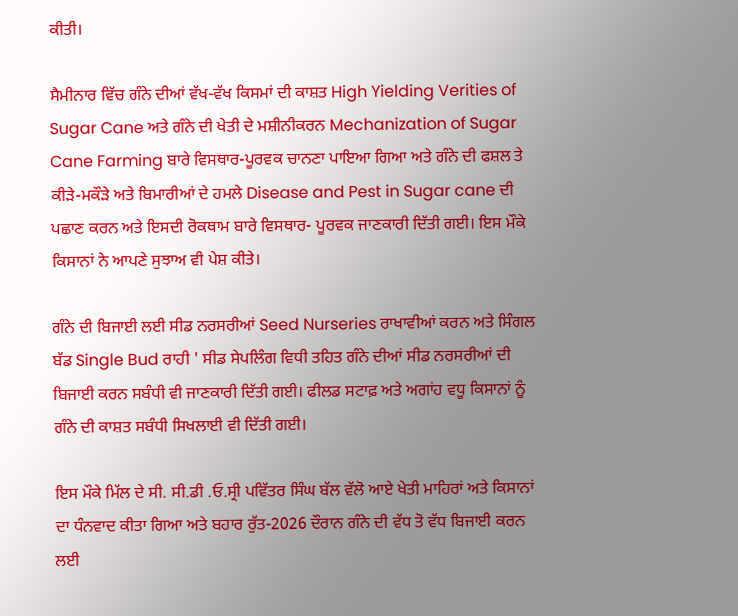ਕੀਤੀ।

ਸੈਮੀਨਾਰ ਵਿੱਚ ਗੰਨੇ ਦੀਆਂ ਵੱਖ-ਵੱਖ ਕਿਸਮਾਂ ਦੀ ਕਾਸ਼ਤ High Yielding Verities of Sugar Cane ਅਤੇ ਗੰਨੇ ਦੀ ਖੇਤੀ ਦੇ ਮਸ਼ੀਨੀਕਰਨ Mechanization of Sugar Cane Farming ਬਾਰੇ ਵਿਸਥਾਰ-ਪੂਰਵਕ ਚਾਨਣਾ ਪਾਇਆ ਗਿਆ ਅਤੇ ਗੰਨੇ ਦੀ ਫਸ਼ਲ ਤੇ ਕੀੜੇ-ਮਕੌੜੇ ਅਤੇ ਬਿਮਾਰੀਆਂ ਦੇ ਹਮਲੇ Disease and Pest in Sugar cane ਦੀ ਪਛਾਣ ਕਰਨ ਅਤੇ ਇਸਦੀ ਰੋਕਥਾਮ ਬਾਰੇ ਵਿਸਥਾਰ- ਪੂਰਵਕ ਜਾਣਕਾਰੀ ਦਿੱਤੀ ਗਈ। ਇਸ ਮੌਕੇ ਕਿਸਾਨਾਂ ਨੇ ਆਪਣੇ ਸੁਝਾਅ ਵੀ ਪੇਸ਼ ਕੀਤੇ।

ਗੰਨੇ ਦੀ ਬਿਜਾਈ ਲਈ ਸੀਡ ਨਰਸਰੀਆਂ Seed Nurseries ਰਾਖਾਵੀਆਂ ਕਰਨ ਅਤੇ ਸਿੰਗਲ ਬੱਡ Single Bud ਰਾਹੀ ' ਸੀਡ ਸੇਪਲਿੰਗ ਵਿਧੀ ਤਹਿਤ ਗੰਨੇ ਦੀਆਂ ਸੀਡ ਨਰਸਰੀਆਂ ਦੀ ਬਿਜਾਈ ਕਰਨ ਸਬੰਧੀ ਵੀ ਜਾਣਕਾਰੀ ਦਿੱਤੀ ਗਈ। ਫੀਲਡ ਸਟਾਫ਼ ਅਤੇ ਅਗਾਂਹ ਵਧੂ ਕਿਸਾਨਾਂ ਨੂੰ ਗੰਨੇ ਦੀ ਕਾਸ਼ਤ ਸਬੰਧੀ ਸਿਖਲਾਈ ਵੀ ਦਿੱਤੀ ਗਈ।

ਇਸ ਮੌਕੇ ਮਿੱਲ ਦੇ ਸੀ. ਸੀ.ਡੀ .ਓ.ਸ੍ਰੀ ਪਵਿੱਤਰ ਸਿੰਘ ਬੱਲ ਵੱਲੋ ਆਏ ਖੇਤੀ ਮਾਹਿਰਾਂ ਅਤੇ ਕਿਸਾਨਾਂ ਦਾ ਧੰਨਵਾਦ ਕੀਤਾ ਗਿਆ ਅਤੇ ਬਹਾਰ ਰੁੱਤ-2026 ਦੌਰਾਨ ਗੰਨੇ ਦੀ ਵੱਧ ਤੋ ਵੱਧ ਬਿਜਾਈ ਕਰਨ ਲਈ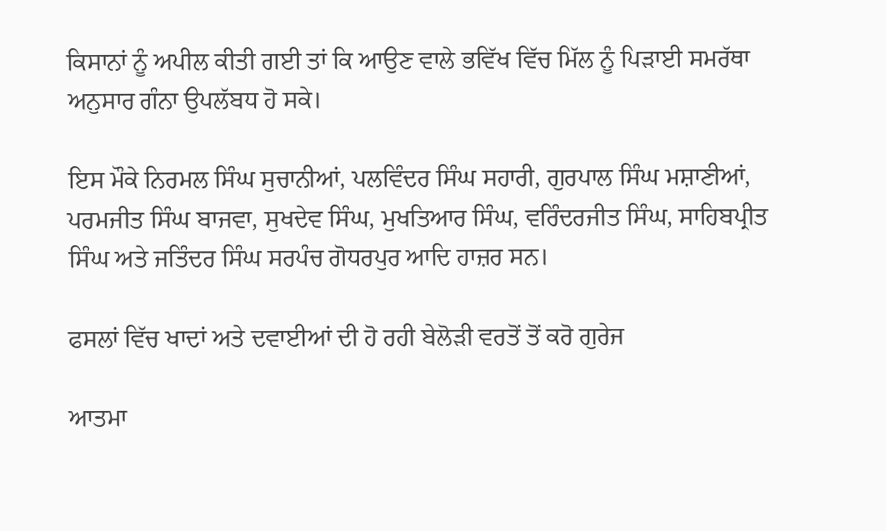ਕਿਸਾਨਾਂ ਨੂੰ ਅਪੀਲ ਕੀਤੀ ਗਈ ਤਾਂ ਕਿ ਆਉਣ ਵਾਲੇ ਭਵਿੱਖ ਵਿੱਚ ਮਿੱਲ ਨੂੰ ਪਿੜਾਈ ਸਮਰੱਥਾ ਅਨੁਸਾਰ ਗੰਨਾ ਉਪਲੱਬਧ ਹੋ ਸਕੇ।

ਇਸ ਮੌਕੇ ਨਿਰਮਲ ਸਿੰਘ ਸੁਚਾਨੀਆਂ, ਪਲਵਿੰਦਰ ਸਿੰਘ ਸਹਾਰੀ, ਗੁਰਪਾਲ ਸਿੰਘ ਮਸ਼ਾਣੀਆਂ, ਪਰਮਜੀਤ ਸਿੰਘ ਬਾਜਵਾ, ਸੁਖਦੇਵ ਸਿੰਘ, ਮੁਖਤਿਆਰ ਸਿੰਘ, ਵਰਿੰਦਰਜੀਤ ਸਿੰਘ, ਸਾਹਿਬਪ੍ਰੀਤ ਸਿੰਘ ਅਤੇ ਜਤਿੰਦਰ ਸਿੰਘ ਸਰਪੰਚ ਗੋਧਰਪੁਰ ਆਦਿ ਹਾਜ਼ਰ ਸਨ।

ਫਸਲਾਂ ਵਿੱਚ ਖਾਦਾਂ ਅਤੇ ਦਵਾਈਆਂ ਦੀ ਹੋ ਰਹੀ ਬੇਲੋੜੀ ਵਰਤੋਂ ਤੋਂ ਕਰੋ ਗੁਰੇਜ

ਆਤਮਾ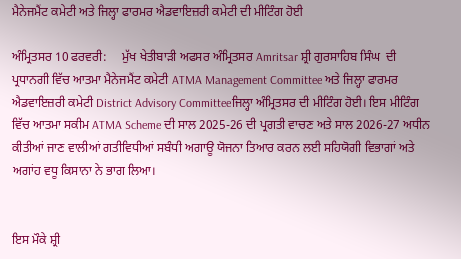ਮੈਨੇਜਮੈਂਟ ਕਮੇਟੀ ਅਤੇ ਜਿਲ੍ਹਾ ਫਾਰਮਰ ਐਡਵਾਇਜ਼ਰੀ ਕਮੇਟੀ ਦੀ ਮੀਟਿੰਗ ਹੋਈ

ਅੰਮ੍ਰਿਤਸਰ 10 ਫਰਵਰੀ:     ਮੁੱਖ ਖੇਤੀਬਾੜੀ ਅਫਸਰ ਅੰਮ੍ਰਿਤਸਰ Amritsar ਸ਼੍ਰੀ ਗੁਰਸਾਹਿਬ ਸਿੰਘ  ਦੀ ਪ੍ਰਧਾਨਗੀ ਵਿੱਚ ਆਤਮਾ ਮੈਨੇਜਮੈਂਟ ਕਮੇਟੀ ATMA Management Committee ਅਤੇ ਜਿਲ੍ਹਾ ਫਾਰਮਰ ਐਡਵਾਇਜ਼ਰੀ ਕਮੇਟੀ District Advisory Committeeਜਿਲ੍ਹਾ ਅੰਮ੍ਰਿਤਸਰ ਦੀ ਮੀਟਿੰਗ ਹੋਈ। ਇਸ ਮੀਟਿੰਗ ਵਿੱਚ ਆਤਮਾ ਸਕੀਮ ATMA Scheme ਦੀ ਸਾਲ 2025-26 ਦੀ ਪ੍ਰਗਤੀ ਵਾਚਣ ਅਤੇ ਸਾਲ 2026-27 ਅਧੀਨ ਕੀਤੀਆਂ ਜਾਣ ਵਾਲੀਆਂ ਗਤੀਵਿਧੀਆਂ ਸਬੰਧੀ ਅਗਾਊ ਯੋਜਨਾ ਤਿਆਰ ਕਰਨ ਲਈ ਸਹਿਯੋਗੀ ਵਿਭਾਗਾਂ ਅਤੇ ਅਗਾਂਹ ਵਧੂ ਕਿਸਾਨਾ ਨੇ ਭਾਗ ਲਿਆ।


ਇਸ ਮੌਕੇ ਸ਼੍ਰੀ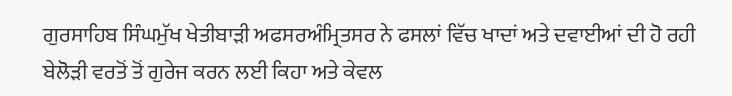ਗੁਰਸਾਹਿਬ ਸਿੰਘਮੁੱਖ ਖੇਤੀਬਾੜੀ ਅਫਸਰਅੰਮ੍ਰਿਤਸਰ ਨੇ ਫਸਲਾਂ ਵਿੱਚ ਖਾਦਾਂ ਅਤੇ ਦਵਾਈਆਂ ਦੀ ਹੋ ਰਹੀ ਬੇਲੋੜੀ ਵਰਤੋਂ ਤੋਂ ਗੁਰੇਜ ਕਰਨ ਲਈ ਕਿਹਾ ਅਤੇ ਕੇਵਲ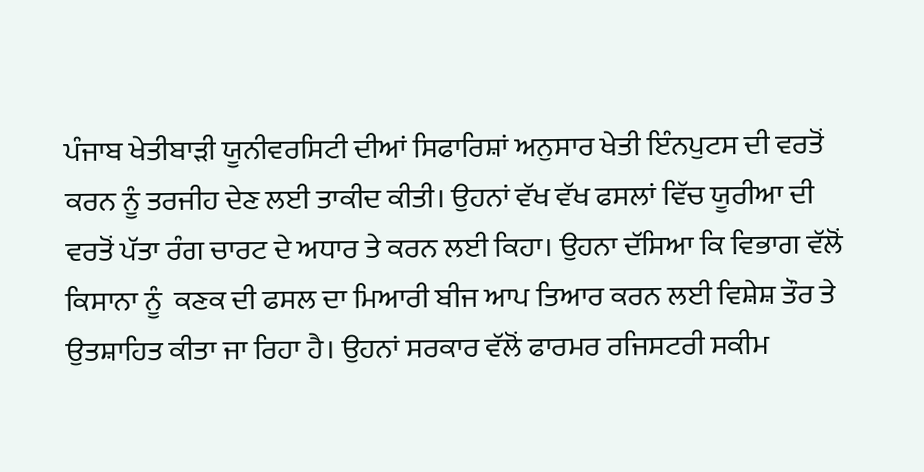ਪੰਜਾਬ ਖੇਤੀਬਾੜੀ ਯੂਨੀਵਰਸਿਟੀ ਦੀਆਂ ਸਿਫਾਰਿਸ਼ਾਂ ਅਨੁਸਾਰ ਖੇਤੀ ਇੰਨਪੁਟਸ ਦੀ ਵਰਤੋਂ ਕਰਨ ਨੂੰ ਤਰਜੀਹ ਦੇਣ ਲਈ ਤਾਕੀਦ ਕੀਤੀ। ਉਹਨਾਂ ਵੱਖ ਵੱਖ ਫਸਲਾਂ ਵਿੱਚ ਯੂਰੀਆ ਦੀ ਵਰਤੋਂ ਪੱਤਾ ਰੰਗ ਚਾਰਟ ਦੇ ਅਧਾਰ ਤੇ ਕਰਨ ਲਈ ਕਿਹਾ। ਉਹਨਾ ਦੱਸਿਆ ਕਿ ਵਿਭਾਗ ਵੱਲੋਂ ਕਿਸਾਨਾ ਨੂੰ  ਕਣਕ ਦੀ ਫਸਲ ਦਾ ਮਿਆਰੀ ਬੀਜ ਆਪ ਤਿਆਰ ਕਰਨ ਲਈ ਵਿਸ਼ੇਸ਼ ਤੌਰ ਤੇ ਉਤਸ਼ਾਹਿਤ ਕੀਤਾ ਜਾ ਰਿਹਾ ਹੈ। ਉਹਨਾਂ ਸਰਕਾਰ ਵੱਲੋਂ ਫਾਰਮਰ ਰਜਿਸਟਰੀ ਸਕੀਮ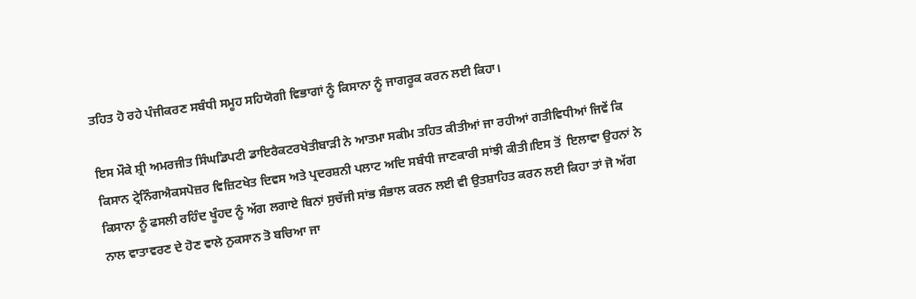ਤਹਿਤ ਹੋ ਰਹੇ ਪੰਜੀਕਰਣ ਸਬੰਧੀ ਸਮੂਹ ਸਹਿਯੋਗੀ ਵਿਭਾਗਾਂ ਨੂੰ ਕਿਸਾਨਾ ਨੂੰ ਜਾਗਰੂਕ ਕਰਨ ਲਈ ਕਿਹਾ।

ਇਸ ਮੌਕੇ ਸ਼੍ਰੀ ਅਮਰਜੀਤ ਸਿੰਘਡਿਪਟੀ ਡਾਇਰੈਕਟਰਖੇਤੀਬਾੜੀ ਨੇ ਆਤਮਾ ਸਕੀਮ ਤਹਿਤ ਕੀਤੀਆਂ ਜਾ ਰਹੀਆਂ ਗਤੀਵਿਧੀਆਂ ਜਿਵੇਂ ਕਿ ਕਿਸਾਨ ਟ੍ਰੇਨਿੰਗਐਕਸਪੋਜ਼ਰ ਵਿਜ਼ਿਟਖੇਤ ਦਿਵਸ ਅਤੇ ਪ੍ਰਦਰਸ਼ਨੀ ਪਲਾਟ ਅਦਿ ਸਬੰਧੀ ਜਾਣਕਾਰੀ ਸਾਂਝੀ ਕੀਤੀ।ਇਸ ਤੋਂ  ਇਲਾਵਾ ਉਹਨਾਂ ਨੇ ਕਿਸਾਨਾ ਨੂੰ ਫਸਲੀ ਰਹਿੰਦ ਖੂੰਹਦ ਨੂੰ ਅੱਗ ਲਗਾਏ ਬਿਨਾਂ ਸੁਚੱਜੀ ਸਾਂਭ ਸੰਭਾਲ ਕਰਨ ਲਈ ਵੀ ਉਤਸ਼ਾਹਿਤ ਕਰਨ ਲਈ ਕਿਹਾ ਤਾਂ ਜੋ ਅੱਗ ਨਾਲ ਵਾਤਾਵਰਣ ਦੇ ਹੋਣ ਵਾਲੇ ਨੁਕਸਾਨ ਤੋ ਬਚਿਆ ਜਾ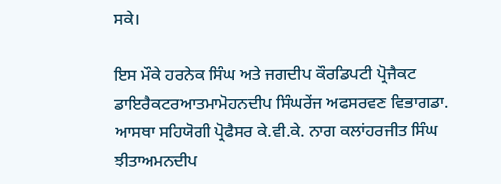ਸਕੇ।

ਇਸ ਮੌਕੇ ਹਰਨੇਕ ਸਿੰਘ ਅਤੇ ਜਗਦੀਪ ਕੌਰਡਿਪਟੀ ਪ੍ਰੋਜੈਕਟ ਡਾਇਰੈਕਟਰਆਤਮਾਮੋਹਨਦੀਪ ਸਿੰਘਰੇਂਜ ਅਫਸਰਵਣ ਵਿਭਾਗਡਾ. ਆਸਥਾ ਸਹਿਯੋਗੀ ਪ੍ਰੋਫੈਸਰ ਕੇ.ਵੀ.ਕੇ. ਨਾਗ ਕਲਾਂਹਰਜੀਤ ਸਿੰਘ ਝੀਤਾਅਮਨਦੀਪ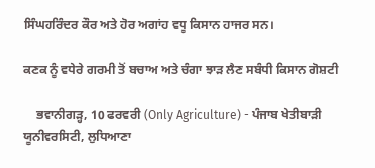ਸਿੰਘਹਰਿੰਦਰ ਕੌਰ ਅਤੇ ਹੋਰ ਅਗਾਂਹ ਵਧੂ ਕਿਸਾਨ ਹਾਜਰ ਸਨ।

ਕਣਕ ਨੂੰ ਵਧੇਰੇ ਗਰਮੀ ਤੋਂ ਬਚਾਅ ਅਤੇ ਚੰਗਾ ਝਾੜ ਲੈਣ ਸਬੰਧੀ ਕਿਸਾਨ ਗੋਸ਼ਟੀ

    ਭਵਾਨੀਗੜ੍ਹ, 10 ਫਰਵਰੀ (Only Agriculture) - ਪੰਜਾਬ ਖੇਤੀਬਾੜੀ ਯੂਨੀਵਰਸਿਟੀ, ਲੁਧਿਆਣਾ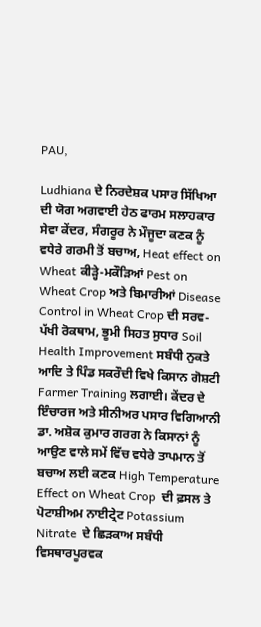PAU,

Ludhiana ਦੇ ਨਿਰਦੇਸ਼ਕ ਪਸਾਰ ਸਿੱਖਿਆ ਦੀ ਯੋਗ ਅਗਵਾਈ ਹੇਠ ਫਾਰਮ ਸਲਾਹਕਾਰ ਸੇਵਾ ਕੇਂਦਰ, ਸੰਗਰੂਰ ਨੇ ਮੌਜੂਦਾ ਕਣਕ ਨੂੰ ਵਧੇਰੇ ਗਰਮੀ ਤੋਂ ਬਚਾਅ, Heat effect on Wheat ਕੀੜ੍ਹੇ-ਮਕੌੜਿਆਂ Pest on Wheat Crop ਅਤੇ ਬਿਮਾਰੀਆਂ Disease Control in Wheat Crop ਦੀ ਸਰਵ-ਪੱਖੀ ਰੋਕਥਾਮ, ਭੂਮੀ ਸਿਹਤ ਸੁਧਾਰ Soil Health Improvement ਸਬੰਧੀ ਨੁਕਤੇ ਆਦਿ ਤੇ ਪਿੰਡ ਸਕਰੌਦੀ ਵਿਖੇ ਕਿਸਾਨ ਗੋਸ਼ਟੀ Farmer Training ਲਗਾਈ। ਕੇਂਦਰ ਦੇ ਇੰਚਾਰਜ ਅਤੇ ਸੀਨੀਅਰ ਪਸਾਰ ਵਿਗਿਆਨੀ ਡਾ. ਅਸ਼ੋਕ ਕੁਮਾਰ ਗਰਗ ਨੇ ਕਿਸਾਨਾਂ ਨੂੰ ਆਉਣ ਵਾਲੇ ਸਮੇਂ ਵਿੱਚ ਵਧੇਰੇ ਤਾਪਮਾਨ ਤੋਂ ਬਚਾਅ ਲਈ ਕਣਕ High Temperature Effect on Wheat Crop  ਦੀ ਫ਼ਸਲ ਤੇ ਪੋਟਾਸ਼ੀਅਮ ਨਾਈਟ੍ਰੇਟ Potassium Nitrate  ਦੇ ਛਿੜਕਾਅ ਸਬੰਧੀ ਵਿਸਥਾਰਪੂਰਵਕ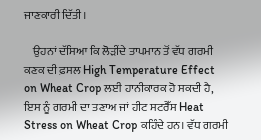ਜਾਣਕਾਰੀ ਦਿੱਤੀ।

    ਉਹਨਾਂ ਦੱਸਿਆ ਕਿ ਲੋੜੀਂਦੇ ਤਾਪਮਾਨ ਤੋਂ ਵੱਧ ਗਰਮੀ ਕਣਕ ਦੀ ਫ਼ਸਲ High Temperature Effect on Wheat Crop ਲਈ ਹਾਨੀਕਾਰਕ ਹੋ ਸਕਦੀ ਹੈ, ਇਸ ਨੂੰ ਗਰਮੀ ਦਾ ਤਣਾਅ ਜਾਂ ਹੀਟ ਸਟਰੈੱਸ Heat Stress on Wheat Crop ਕਹਿੰਦੇ ਹਨ। ਵੱਧ ਗਰਮੀ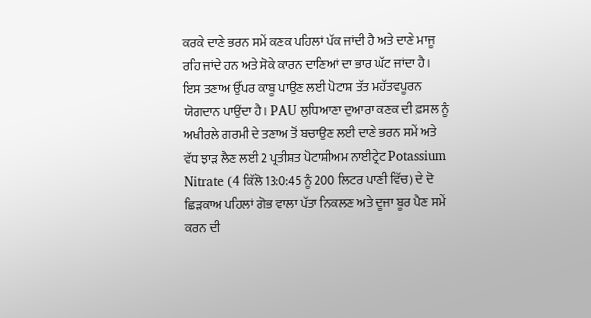ਕਰਕੇ ਦਾਣੇ ਭਰਨ ਸਮੇਂ ਕਣਕ ਪਹਿਲਾਂ ਪੱਕ ਜਾਂਦੀ ਹੈ ਅਤੇ ਦਾਣੇ ਮਾਜੂ ਰਹਿ ਜਾਂਦੇ ਹਨ ਅਤੇ ਸੋਕੇ ਕਾਰਨ ਦਾਣਿਆਂ ਦਾ ਭਾਰ ਘੱਟ ਜਾਂਦਾ ਹੈ। ਇਸ ਤਣਾਅ ਉੱਪਰ ਕਾਬੂ ਪਾਉਣ ਲਈ ਪੋਟਾਸ਼ ਤੱਤ ਮਹੱਤਵਪੂਰਨ ਯੋਗਦਾਨ ਪਾਉਂਦਾ ਹੈ। PAU ਲੁਧਿਆਣਾ ਦੁਆਰਾ ਕਣਕ ਦੀ ਫ਼ਸਲ ਨੂੰ ਅਖੀਰਲੇ ਗਰਮੀ ਦੇ ਤਣਾਅ ਤੋਂ ਬਚਾਉਣ ਲਈ ਦਾਣੇ ਭਰਨ ਸਮੇਂ ਅਤੇ ਵੱਧ ਝਾੜ ਲੈਣ ਲਈ 2 ਪ੍ਰਤੀਸ਼ਤ ਪੋਟਾਸ਼ੀਅਮ ਨਾਈਟ੍ਰੇਟ Potassium Nitrate (4 ਕਿੱਲੋ 13:0:45 ਨੂੰ 200 ਲਿਟਰ ਪਾਣੀ ਵਿੱਚ) ਦੇ ਦੋ ਛਿੜਕਾਅ ਪਹਿਲਾਂ ਗੋਭ ਵਾਲਾ ਪੱਤਾ ਨਿਕਲਣ ਅਤੇ ਦੂਜਾ ਬੂਰ ਪੈਣ ਸਮੇਂ ਕਰਨ ਦੀ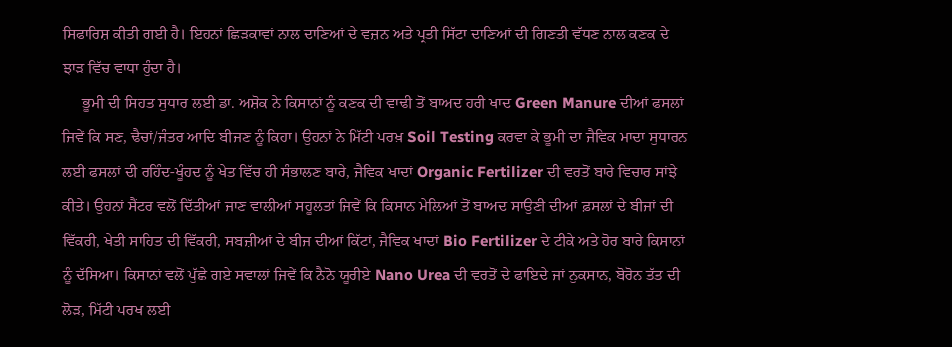ਸਿਫਾਰਿਸ਼ ਕੀਤੀ ਗਈ ਹੈ। ਇਹਨਾਂ ਛਿੜਕਾਵਾਂ ਨਾਲ ਦਾਣਿਆਂ ਦੇ ਵਜ਼ਨ ਅਤੇ ਪ੍ਰਤੀ ਸਿੱਟਾ ਦਾਣਿਆਂ ਦੀ ਗਿਣਤੀ ਵੱਧਣ ਨਾਲ ਕਣਕ ਦੇ ਝਾੜ ਵਿੱਚ ਵਾਧਾ ਹੁੰਦਾ ਹੈ।
     ਭੂਮੀ ਦੀ ਸਿਹਤ ਸੁਧਾਰ ਲਈ ਡਾ. ਅਸ਼ੋਕ ਨੇ ਕਿਸਾਨਾਂ ਨੂੰ ਕਣਕ ਦੀ ਵਾਢੀ ਤੋਂ ਬਾਅਦ ਹਰੀ ਖਾਦ Green Manure ਦੀਆਂ ਫਸਲਾਂ ਜਿਵੇਂ ਕਿ ਸਣ, ਢੈਚਾਂ/ਜੰਤਰ ਆਦਿ ਬੀਜਣ ਨੂੰ ਕਿਹਾ। ਉਹਨਾਂ ਨੇ ਮਿੱਟੀ ਪਰਖ਼ Soil Testing ਕਰਵਾ ਕੇ ਭੂਮੀ ਦਾ ਜੈਵਿਕ ਮਾਦਾ ਸੁਧਾਰਨ ਲਈ ਫਸਲਾਂ ਦੀ ਰਹਿੰਦ-ਖੂੰਹਦ ਨੂੰ ਖੇਤ ਵਿੱਚ ਹੀ ਸੰਭਾਲਣ ਬਾਰੇ, ਜੈਵਿਕ ਖਾਦਾਂ Organic Fertilizer ਦੀ ਵਰਤੋਂ ਬਾਰੇ ਵਿਚਾਰ ਸਾਂਝੇ ਕੀਤੇ। ਉਹਨਾਂ ਸੈਂਟਰ ਵਲੋਂ ਦਿੱਤੀਆਂ ਜਾਣ ਵਾਲੀਆਂ ਸਹੂਲਤਾਂ ਜਿਵੇਂ ਕਿ ਕਿਸਾਨ ਮੇਲਿਆਂ ਤੋਂ ਬਾਅਦ ਸਾਉਣੀ ਦੀਆਂ ਫ਼ਸਲਾਂ ਦੇ ਬੀਜਾਂ ਦੀ ਵਿੱਕਰੀ, ਖੇਤੀ ਸਾਹਿਤ ਦੀ ਵਿੱਕਰੀ, ਸਬਜ਼ੀਆਂ ਦੇ ਬੀਜ ਦੀਆਂ ਕਿੱਟਾਂ, ਜੈਵਿਕ ਖਾਦਾਂ Bio Fertilizer ਦੇ ਟੀਕੇ ਅਤੇ ਹੋਰ ਬਾਰੇ ਕਿਸਾਨਾਂ ਨੂੰ ਦੱਸਿਆ। ਕਿਸਾਨਾਂ ਵਲੋਂ ਪੁੱਛੇ ਗਏ ਸਵਾਲਾਂ ਜਿਵੇਂ ਕਿ ਨੈਨੋ ਯੂਰੀਏ Nano Urea ਦੀ ਵਰਤੋਂ ਦੇ ਫਾਇਦੇ ਜਾਂ ਨੁਕਸਾਨ, ਬੋਰੋਨ ਤੱਤ ਦੀ ਲੋੜ, ਮਿੱਟੀ ਪਰਖ ਲਈ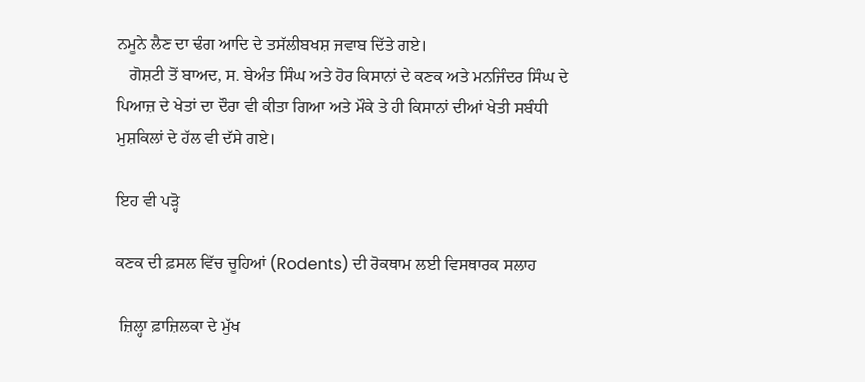ਨਮੂਨੇ ਲੈਣ ਦਾ ਢੰਗ ਆਦਿ ਦੇ ਤਸੱਲੀਬਖਸ਼ ਜਵਾਬ ਦਿੱਤੇ ਗਏ।
   ਗੋਸ਼ਟੀ ਤੋਂ ਬਾਅਦ, ਸ. ਬੇਅੰਤ ਸਿੰਘ ਅਤੇ ਹੋਰ ਕਿਸਾਨਾਂ ਦੇ ਕਣਕ ਅਤੇ ਮਨਜਿੰਦਰ ਸਿੰਘ ਦੇ ਪਿਆਜ਼ ਦੇ ਖੇਤਾਂ ਦਾ ਦੌਰਾ ਵੀ ਕੀਤਾ ਗਿਆ ਅਤੇ ਮੌਕੇ ਤੇ ਹੀ ਕਿਸਾਨਾਂ ਦੀਆਂ ਖੇਤੀ ਸਬੰਧੀ ਮੁਸ਼ਕਿਲਾਂ ਦੇ ਹੱਲ ਵੀ ਦੱਸੇ ਗਏ।

ਇਹ ਵੀ ਪੜ੍ਹੋ

ਕਣਕ ਦੀ ਫ਼ਸਲ ਵਿੱਚ ਚੂਹਿਆਂ (Rodents) ਦੀ ਰੋਕਥਾਮ ਲਈ ਵਿਸਥਾਰਕ ਸਲਾਹ

 ਜ਼ਿਲ੍ਹਾ ਫ਼ਾਜ਼ਿਲਕਾ ਦੇ ਮੁੱਖ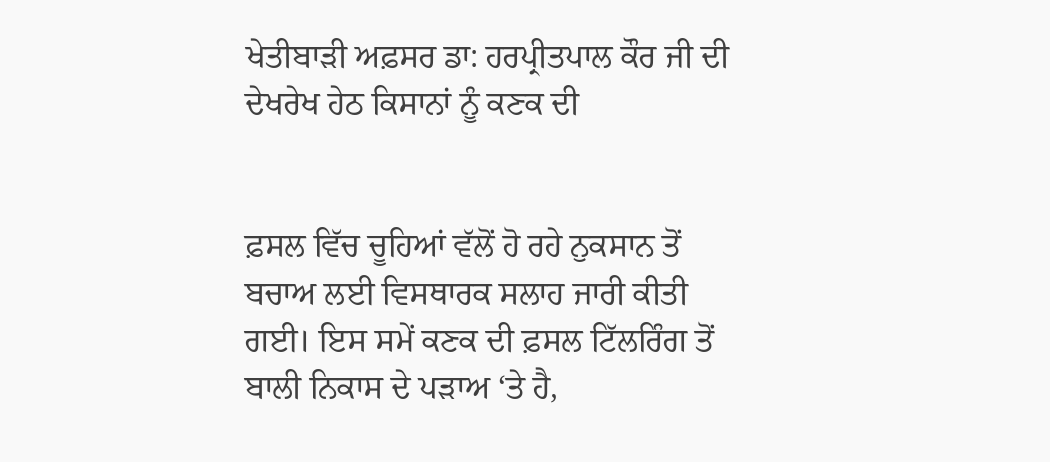ਖੇਤੀਬਾੜੀ ਅਫ਼ਸਰ ਡਾ: ਹਰਪ੍ਰੀਤਪਾਲ ਕੌਰ ਜੀ ਦੀ ਦੇਖਰੇਖ ਹੇਠ ਕਿਸਾਨਾਂ ਨੂੰ ਕਣਕ ਦੀ


ਫ਼ਸਲ ਵਿੱਚ ਚੂਹਿਆਂ ਵੱਲੋਂ ਹੋ ਰਹੇ ਨੁਕਸਾਨ ਤੋਂ ਬਚਾਅ ਲਈ ਵਿਸਥਾਰਕ ਸਲਾਹ ਜਾਰੀ ਕੀਤੀ ਗਈ। ਇਸ ਸਮੇਂ ਕਣਕ ਦੀ ਫ਼ਸਲ ਟਿੱਲਰਿੰਗ ਤੋਂ ਬਾਲੀ ਨਿਕਾਸ ਦੇ ਪੜਾਅ ‘ਤੇ ਹੈ,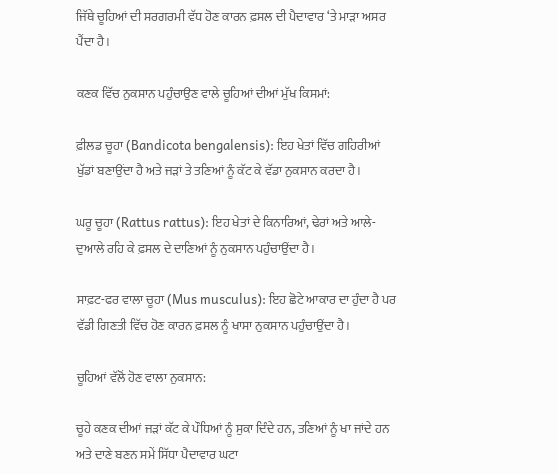ਜਿੱਥੇ ਚੂਹਿਆਂ ਦੀ ਸਰਗਰਮੀ ਵੱਧ ਹੋਣ ਕਾਰਨ ਫ਼ਸਲ ਦੀ ਪੈਦਾਵਾਰ ‘ਤੇ ਮਾੜਾ ਅਸਰ ਪੈਂਦਾ ਹੈ।

ਕਣਕ ਵਿੱਚ ਨੁਕਸਾਨ ਪਹੁੰਚਾਉਣ ਵਾਲੇ ਚੂਹਿਆਂ ਦੀਆਂ ਮੁੱਖ ਕਿਸਮਾਂ:

ਫ਼ੀਲਡ ਚੂਹਾ (Bandicota bengalensis): ਇਹ ਖੇਤਾਂ ਵਿੱਚ ਗਹਿਰੀਆਂ ਖੁੱਡਾਂ ਬਣਾਉਂਦਾ ਹੈ ਅਤੇ ਜੜਾਂ ਤੇ ਤਣਿਆਂ ਨੂੰ ਕੱਟ ਕੇ ਵੱਡਾ ਨੁਕਸਾਨ ਕਰਦਾ ਹੈ।

ਘਰੂ ਚੂਹਾ (Rattus rattus): ਇਹ ਖੇਤਾਂ ਦੇ ਕਿਨਾਰਿਆਂ, ਢੇਰਾਂ ਅਤੇ ਆਲੇ-ਦੁਆਲੇ ਰਹਿ ਕੇ ਫ਼ਸਲ ਦੇ ਦਾਣਿਆਂ ਨੂੰ ਨੁਕਸਾਨ ਪਹੁੰਚਾਉਂਦਾ ਹੈ।

ਸਾਫ਼ਟ-ਫਰ ਵਾਲਾ ਚੂਹਾ (Mus musculus): ਇਹ ਛੋਟੇ ਆਕਾਰ ਦਾ ਹੁੰਦਾ ਹੈ ਪਰ ਵੱਡੀ ਗਿਣਤੀ ਵਿੱਚ ਹੋਣ ਕਾਰਨ ਫ਼ਸਲ ਨੂੰ ਖਾਸਾ ਨੁਕਸਾਨ ਪਹੁੰਚਾਉਂਦਾ ਹੈ।

ਚੂਹਿਆਂ ਵੱਲੋਂ ਹੋਣ ਵਾਲਾ ਨੁਕਸਾਨ:

ਚੂਹੇ ਕਣਕ ਦੀਆਂ ਜੜਾਂ ਕੱਟ ਕੇ ਪੌਧਿਆਂ ਨੂੰ ਸੁਕਾ ਦਿੰਦੇ ਹਨ, ਤਣਿਆਂ ਨੂੰ ਖਾ ਜਾਂਦੇ ਹਨ ਅਤੇ ਦਾਣੇ ਬਣਨ ਸਮੇਂ ਸਿੱਧਾ ਪੈਦਾਵਾਰ ਘਟਾ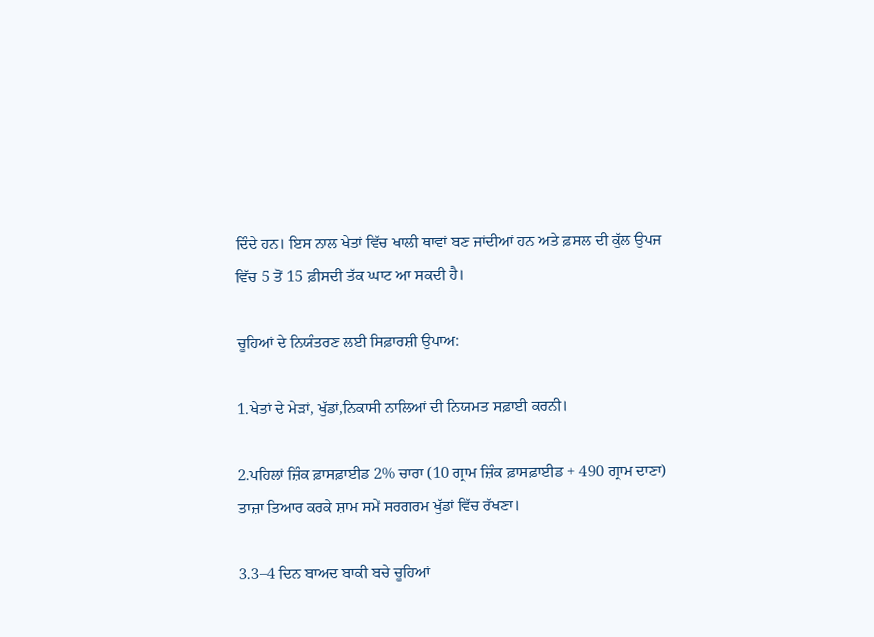ਦਿੰਦੇ ਹਨ। ਇਸ ਨਾਲ ਖੇਤਾਂ ਵਿੱਚ ਖਾਲੀ ਥਾਵਾਂ ਬਣ ਜਾਂਦੀਆਂ ਹਨ ਅਤੇ ਫ਼ਸਲ ਦੀ ਕੁੱਲ ਉਪਜ ਵਿੱਚ 5 ਤੋਂ 15 ਫ਼ੀਸਦੀ ਤੱਕ ਘਾਟ ਆ ਸਕਦੀ ਹੈ।

ਚੂਹਿਆਂ ਦੇ ਨਿਯੰਤਰਣ ਲਈ ਸਿਫ਼ਾਰਸ਼ੀ ਉਪਾਅ:

1.ਖੇਤਾਂ ਦੇ ਮੇੜਾਂ, ਖੁੱਡਾਂ,ਨਿਕਾਸੀ ਨਾਲਿਆਂ ਦੀ ਨਿਯਮਤ ਸਫ਼ਾਈ ਕਰਨੀ।

2.ਪਹਿਲਾਂ ਜ਼ਿੰਕ ਫ਼ਾਸਫ਼ਾਈਡ 2% ਚਾਰਾ (10 ਗ੍ਰਾਮ ਜ਼ਿੰਕ ਫ਼ਾਸਫ਼ਾਈਡ + 490 ਗ੍ਰਾਮ ਦਾਣਾ) ਤਾਜ਼ਾ ਤਿਆਰ ਕਰਕੇ ਸ਼ਾਮ ਸਮੇਂ ਸਰਗਰਮ ਖੁੱਡਾਂ ਵਿੱਚ ਰੱਖਣਾ।

3.3–4 ਦਿਨ ਬਾਅਦ ਬਾਕੀ ਬਚੇ ਚੂਹਿਆਂ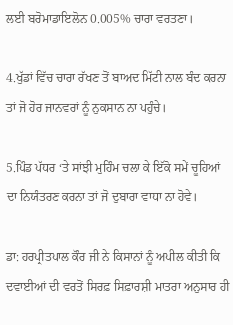ਲਈ ਬਰੋਮਾਡਾਇਲੋਨ 0.005% ਚਾਰਾ ਵਰਤਣਾ।

4.ਖੁੱਡਾਂ ਵਿੱਚ ਚਾਰਾ ਰੱਖਣ ਤੋਂ ਬਾਅਦ ਮਿੱਟੀ ਨਾਲ ਬੰਦ ਕਰਨਾ ਤਾਂ ਜੋ ਹੋਰ ਜਾਨਵਰਾਂ ਨੂੰ ਨੁਕਸਾਨ ਨਾ ਪਹੁੰਚੇ।

5.ਪਿੰਡ ਪੱਧਰ ‘ਤੇ ਸਾਂਝੀ ਮੁਹਿੰਮ ਚਲਾ ਕੇ ਇੱਕੋ ਸਮੇਂ ਚੂਹਿਆਂ ਦਾ ਨਿਯੰਤਰਣ ਕਰਨਾ ਤਾਂ ਜੋ ਦੁਬਾਰਾ ਵਾਧਾ ਨਾ ਹੋਵੇ।

ਡਾ: ਹਰਪ੍ਰੀਤਪਾਲ ਕੌਰ ਜੀ ਨੇ ਕਿਸਾਨਾਂ ਨੂੰ ਅਪੀਲ ਕੀਤੀ ਕਿ ਦਵਾਈਆਂ ਦੀ ਵਰਤੋਂ ਸਿਰਫ਼ ਸਿਫ਼ਾਰਸ਼ੀ ਮਾਤਰਾ ਅਨੁਸਾਰ ਹੀ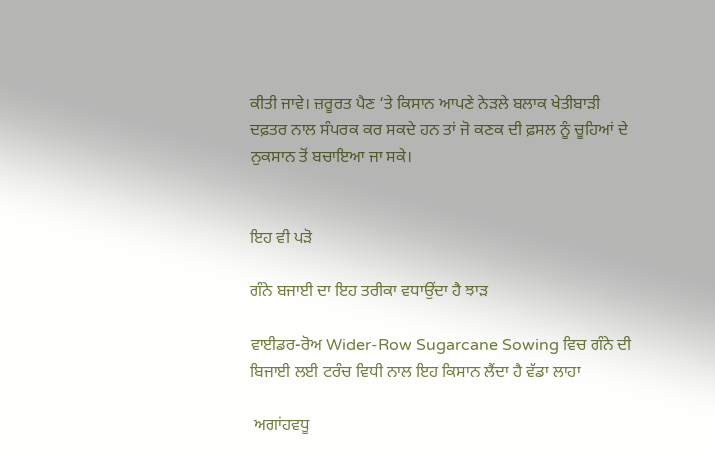ਕੀਤੀ ਜਾਵੇ। ਜ਼ਰੂਰਤ ਪੈਣ ‘ਤੇ ਕਿਸਾਨ ਆਪਣੇ ਨੇੜਲੇ ਬਲਾਕ ਖੇਤੀਬਾੜੀ ਦਫ਼ਤਰ ਨਾਲ ਸੰਪਰਕ ਕਰ ਸਕਦੇ ਹਨ ਤਾਂ ਜੋ ਕਣਕ ਦੀ ਫ਼ਸਲ ਨੂੰ ਚੂਹਿਆਂ ਦੇ ਨੁਕਸਾਨ ਤੋਂ ਬਚਾਇਆ ਜਾ ਸਕੇ।


ਇਹ ਵੀ ਪੜੋ

ਗੰਨੇ ਬਜਾਈ ਦਾ ਇਹ ਤਰੀਕਾ ਵਧਾਉਂਦਾ ਹੈ ਝਾੜ

ਵਾਈਡਰ-ਰੋਅ Wider-Row Sugarcane Sowing ਵਿਚ ਗੰਨੇ ਦੀ ਬਿਜਾਈ ਲਈ ਟਰੰਚ ਵਿਧੀ ਨਾਲ ਇਹ ਕਿਸਾਨ ਲੈਂਦਾ ਹੈ ਵੱਡਾ ਲਾਹਾ

 ਅਗਾਂਹਵਧੂ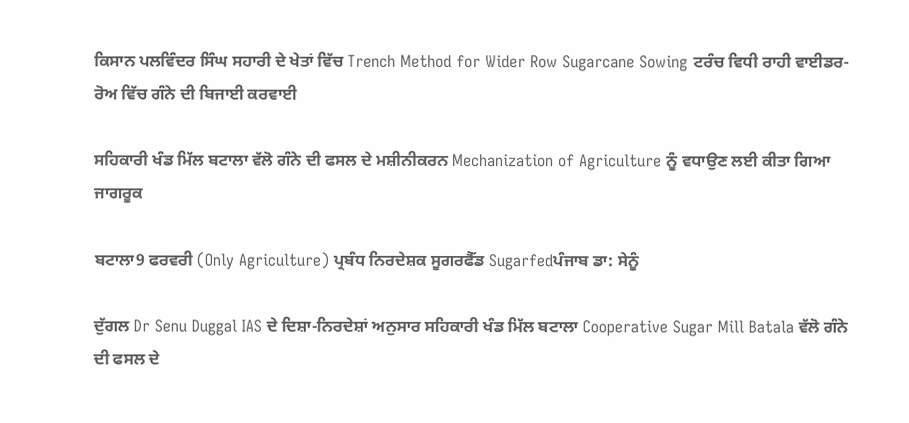ਕਿਸਾਨ ਪਲਵਿੰਦਰ ਸਿੰਘ ਸਹਾਰੀ ਦੇ ਖੇਤਾਂ ਵਿੱਚ Trench Method for Wider Row Sugarcane Sowing ਟਰੰਚ ਵਿਧੀ ਰਾਹੀ ਵਾਈਡਰ-ਰੋਅ ਵਿੱਚ ਗੰਨੇ ਦੀ ਬਿਜਾਈ ਕਰਵਾਈ

ਸਹਿਕਾਰੀ ਖੰਡ ਮਿੱਲ ਬਟਾਲਾ ਵੱਲੋ ਗੰਨੇ ਦੀ ਫਸਲ ਦੇ ਮਸ਼ੀਨੀਕਰਨ Mechanization of Agriculture ਨੂੰ ਵਧਾਉਣ ਲਈ ਕੀਤਾ ਗਿਆ ਜਾਗਰੂਕ

ਬਟਾਲਾ9 ਫਰਵਰੀ (Only Agriculture) ਪ੍ਰਬੰਧ ਨਿਰਦੇਸ਼ਕ ਸੂਗਰਫੈੱਡ Sugarfedਪੰਜਾਬ ਡਾ: ਸੇਨੂੰ

ਦੁੱਗਲ Dr Senu Duggal IAS ਦੇ ਦਿਸ਼ਾ-ਨਿਰਦੇਸ਼ਾਂ ਅਨੁਸਾਰ ਸਹਿਕਾਰੀ ਖੰਡ ਮਿੱਲ ਬਟਾਲਾ Cooperative Sugar Mill Batala ਵੱਲੋ ਗੰਨੇ ਦੀ ਫਸਲ ਦੇ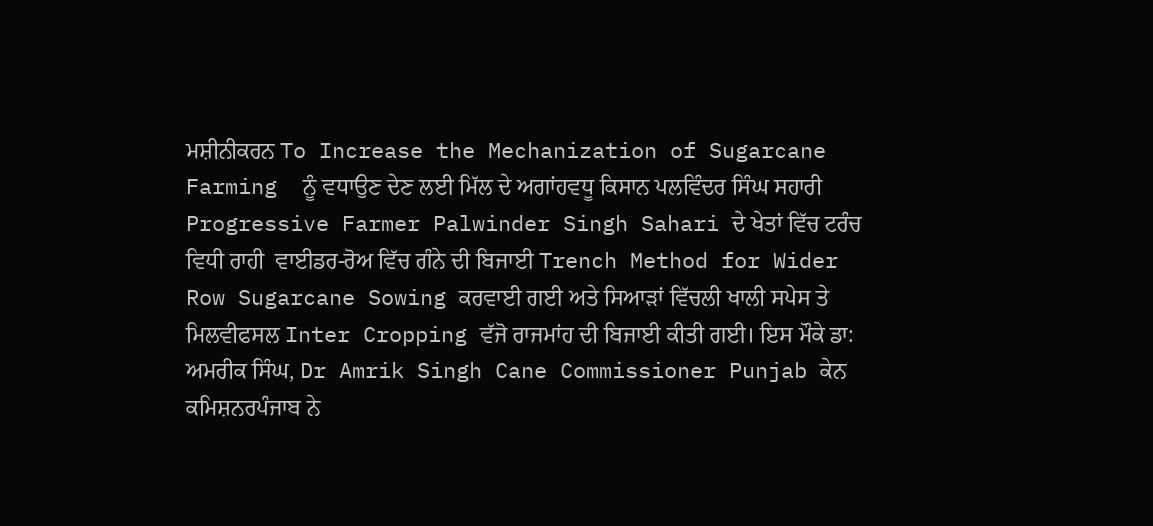ਮਸ਼ੀਨੀਕਰਨ To Increase the Mechanization of Sugarcane Farming  ਨੂੰ ਵਧਾਉਣ ਦੇਣ ਲਈ ਮਿੱਲ ਦੇ ਅਗਾਂਹਵਧੂ ਕਿਸਾਨ ਪਲਵਿੰਦਰ ਸਿੰਘ ਸਹਾਰੀ Progressive Farmer Palwinder Singh Sahari ਦੇ ਖੇਤਾਂ ਵਿੱਚ ਟਰੰਚ ਵਿਧੀ ਰਾਹੀ  ਵਾਈਡਰ-ਰੋਅ ਵਿੱਚ ਗੰਨੇ ਦੀ ਬਿਜਾਈ Trench Method for Wider Row Sugarcane Sowing ਕਰਵਾਈ ਗਈ ਅਤੇ ਸਿਆੜਾਂ ਵਿੱਚਲੀ ਖਾਲੀ ਸਪੇਸ ਤੇ ਮਿਲਵੀਫਸਲ Inter Cropping ਵੱਜੋ ਰਾਜਮਾਂਹ ਦੀ ਬਿਜਾਈ ਕੀਤੀ ਗਈ। ਇਸ ਮੌਕੇ ਡਾ: ਅਮਰੀਕ ਸਿੰਘ, Dr Amrik Singh Cane Commissioner Punjab ਕੇਨ ਕਮਿਸ਼ਨਰਪੰਜਾਬ ਨੇ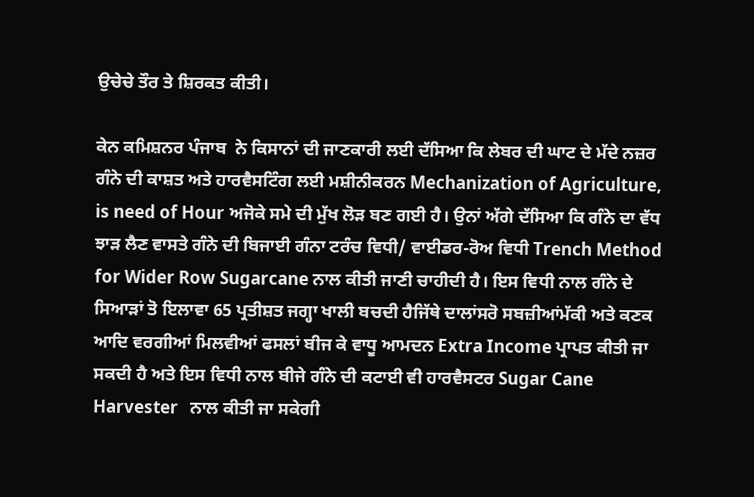ਉਚੇਚੇ ਤੌਰ ਤੇ ਸ਼ਿਰਕਤ ਕੀਤੀ।

ਕੇਨ ਕਮਿਸ਼ਨਰ ਪੰਜਾਬ  ਨੇ ਕਿਸਾਨਾਂ ਦੀ ਜਾਣਕਾਰੀ ਲਈ ਦੱਸਿਆ ਕਿ ਲੇਬਰ ਦੀ ਘਾਟ ਦੇ ਮੱਦੇ ਨਜ਼ਰ ਗੰਨੇ ਦੀ ਕਾਸ਼ਤ ਅਤੇ ਹਾਰਵੈਸਟਿੰਗ ਲਈ ਮਸ਼ੀਨੀਕਰਨ Mechanization of Agriculture, is need of Hour ਅਜੋਕੇ ਸਮੇ ਦੀ ਮੁੱਖ ਲੋੜ ਬਣ ਗਈ ਹੈ। ਉਨਾਂ ਅੱਗੇ ਦੱਸਿਆ ਕਿ ਗੰਨੇ ਦਾ ਵੱਧ ਝਾੜ ਲੈਣ ਵਾਸਤੇ ਗੰਨੇ ਦੀ ਬਿਜਾਈ ਗੰਨਾ ਟਰੰਚ ਵਿਧੀ/ ਵਾਈਡਰ-ਰੋਅ ਵਿਧੀ Trench Method for Wider Row Sugarcane ਨਾਲ ਕੀਤੀ ਜਾਣੀ ਚਾਹੀਦੀ ਹੈ। ਇਸ ਵਿਧੀ ਨਾਲ ਗੰਨੇ ਦੇ ਸਿਆੜਾਂ ਤੋ ਇਲਾਵਾ 65 ਪ੍ਰਤੀਸ਼ਤ ਜਗ੍ਹਾ ਖਾਲੀ ਬਚਦੀ ਹੈਜਿੱਥੇ ਦਾਲਾਂਸਰੋ ਸਬਜ਼ੀਆਂਮੱਕੀ ਅਤੇ ਕਣਕ ਆਦਿ ਵਰਗੀਆਂ ਮਿਲਵੀਆਂ ਫਸਲਾਂ ਬੀਜ ਕੇ ਵਾਧੂ ਆਮਦਨ Extra Income ਪ੍ਰਾਪਤ ਕੀਤੀ ਜਾ ਸਕਦੀ ਹੈ ਅਤੇ ਇਸ ਵਿਧੀ ਨਾਲ ਬੀਜੇ ਗੰਨੇ ਦੀ ਕਟਾਈ ਵੀ ਹਾਰਵੈਸਟਰ Sugar Cane Harvester   ਨਾਲ ਕੀਤੀ ਜਾ ਸਕੇਗੀ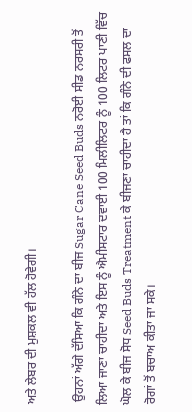ਅਤੇ ਲੇਬਰ ਦੀ ਮੁਸ਼ਕਲ ਵੀ ਹੱਲ ਹੋਵੇਗੀ।

 ਉਹਨਾਂ ਅੱਗੇ ਦੱਸਿਆ ਕਿ ਗੰਨੇ ਦਾ ਬੀਜ Sugar Cane Seed Buds ਨਰੋਈ ਸੀਡ ਨਰਸਰੀ ਤੋਂ ਲਿਆ ਜਾਣਾ ਚਾਹੀਦਾ ਅਤੇ ਇਸ ਨੂੰ ਐਮੀਸਟਾਰ ਦਵਾਈ 100 ਮਿਲੀਲਿਟਰ ਨੂੰ 100 ਲਿਟਰ ਪਾਣੀ ਵਿੱਚ ਘੋਲ ਕੇ ਬੀਜ ਸੋਧ Seed Buds Treatment ਕੇ ਬੀਜਣਾ ਚਾਹੀਦਾ ਹੈ ਤਾਂ ਕਿ ਗੰਨੇ ਦੀ ਫਸਲ ਦਾ ਰੋਗਾਂ ਤੋਂ ਬਚਾਅ ਕੀਤਾ ਜਾ ਸਕੇ।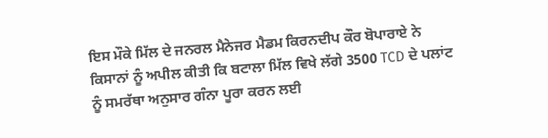ਇਸ ਮੌਕੇ ਮਿੱਲ ਦੇ ਜਨਰਲ ਮੈਨੇਜਰ ਮੈਡਮ ਕਿਰਨਦੀਪ ਕੌਰ ਬੋਪਾਰਾਏ ਨੇ ਕਿਸਾਨਾਂ ਨੂੰ ਅਪੀਲ ਕੀਤੀ ਕਿ ਬਟਾਲਾ ਮਿੱਲ ਵਿਖੇ ਲੱਗੇ 3500 TCD ਦੇ ਪਲਾਂਟ ਨੂੰ ਸਮਰੱਥਾ ਅਨੁਸਾਰ ਗੰਨਾ ਪੂਰਾ ਕਰਨ ਲਈ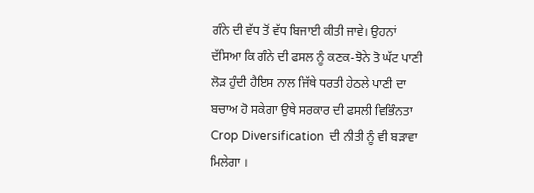ਗੰਨੇ ਦੀ ਵੱਧ ਤੋਂ ਵੱਧ ਬਿਜਾਈ ਕੀਤੀ ਜਾਵੇ। ਉਹਨਾਂ ਦੱਸਿਆ ਕਿ ਗੰਨੇ ਦੀ ਫਸਲ ਨੂੰ ਕਣਕ-ਝੋਨੇ ਤੋ ਘੱਟ ਪਾਣੀ ਲੋੜ ਹੁੰਦੀ ਹੈਇਸ ਨਾਲ ਜਿੱਥੇ ਧਰਤੀ ਹੇਠਲੇ ਪਾਣੀ ਦਾ ਬਚਾਅ ਹੋ ਸਕੇਗਾ ਉਥੇ ਸਰਕਾਰ ਦੀ ਫਸਲੀ ਵਿਭਿੰਨਤਾ Crop Diversification  ਦੀ ਨੀਤੀ ਨੂੰ ਵੀ ਬੜਾਵਾ ਮਿਲੇਗਾ ।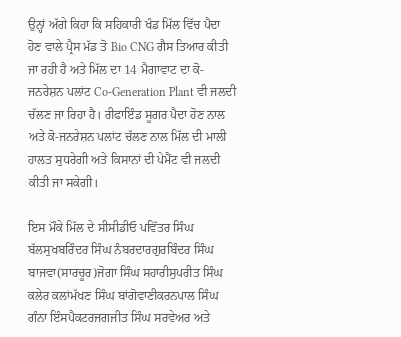ਉਨ੍ਹਾਂ ਅੱਗੇ ਕਿਹਾ ਕਿ ਸਹਿਕਾਰੀ ਖੰਡ ਮਿੱਲ ਵਿੱਚ ਪੈਦਾ ਹੋਣ ਵਾਲੇ ਪ੍ਰੈਸ ਮੱਡ ਤੋ Bio CNG ਗੈਸ ਤਿਆਰ ਕੀਤੀ ਜਾ ਰਹੀ ਹੈ ਅਤੇ ਮਿੱਲ ਦਾ 14 ਮੈਗਾਵਾਟ ਦਾ ਕੋ-ਜਨਰੇਸ਼ਨ ਪਲਾਂਟ Co-Generation Plant ਵੀ ਜਲਦੀ ਚੱਲਣ ਜਾ ਰਿਹਾ ਹੈ। ਰੀਫਾਇੰਡ ਸੂਗਰ ਪੈਦਾ ਹੋਣ ਨਾਲ ਅਤੇ ਕੋ-ਜਨਰੇਸ਼ਨ ਪਲਾਂਟ ਚੱਲਣ ਨਾਲ ਮਿੱਲ ਦੀ ਮਾਲੀ ਹਾਲਤ ਸੁਧਰੇਗੀ ਅਤੇ ਕਿਸਾਨਾਂ ਦੀ ਪੇਮੈਂਟ ਵੀ ਜਲਦੀ ਕੀਤੀ ਜਾ ਸਕੇਗੀ।

ਇਸ ਮੌਕੇ ਮਿੱਲ ਦੇ ਸੀਸੀਡੀਓ ਪਵਿੱਤਰ ਸਿੰਘ ਬੱਲਸੁਖਬਰਿੰਦਰ ਸਿੰਘ ਨੰਬਰਦਾਰਗੁਰਬਿੰਦਰ ਸਿੰਘ ਬਾਜਵਾ(ਸਾਰਚੂਰ)ਜੋਗਾ ਸਿੰਘ ਸਹਾਰੀਸੁਪਰੀਤ ਸਿੰਘ ਕਲੇਰ ਕਲਾਂਮੱਖਣ ਸਿੰਘ ਬਾਂਗੋਵਾਣੀਕਰਨਪਾਲ ਸਿੰਘ ਗੰਨਾ ਇੰਸਪੈਕਟਰਜਗਜੀਤ ਸਿੰਘ ਸਰਵੇਅਰ ਅਤੇ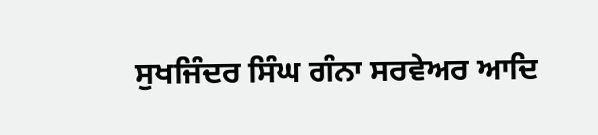ਸੁਖਜਿੰਦਰ ਸਿੰਘ ਗੰਨਾ ਸਰਵੇਅਰ ਆਦਿ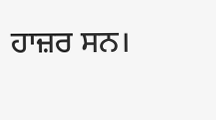ਹਾਜ਼ਰ ਸਨ।